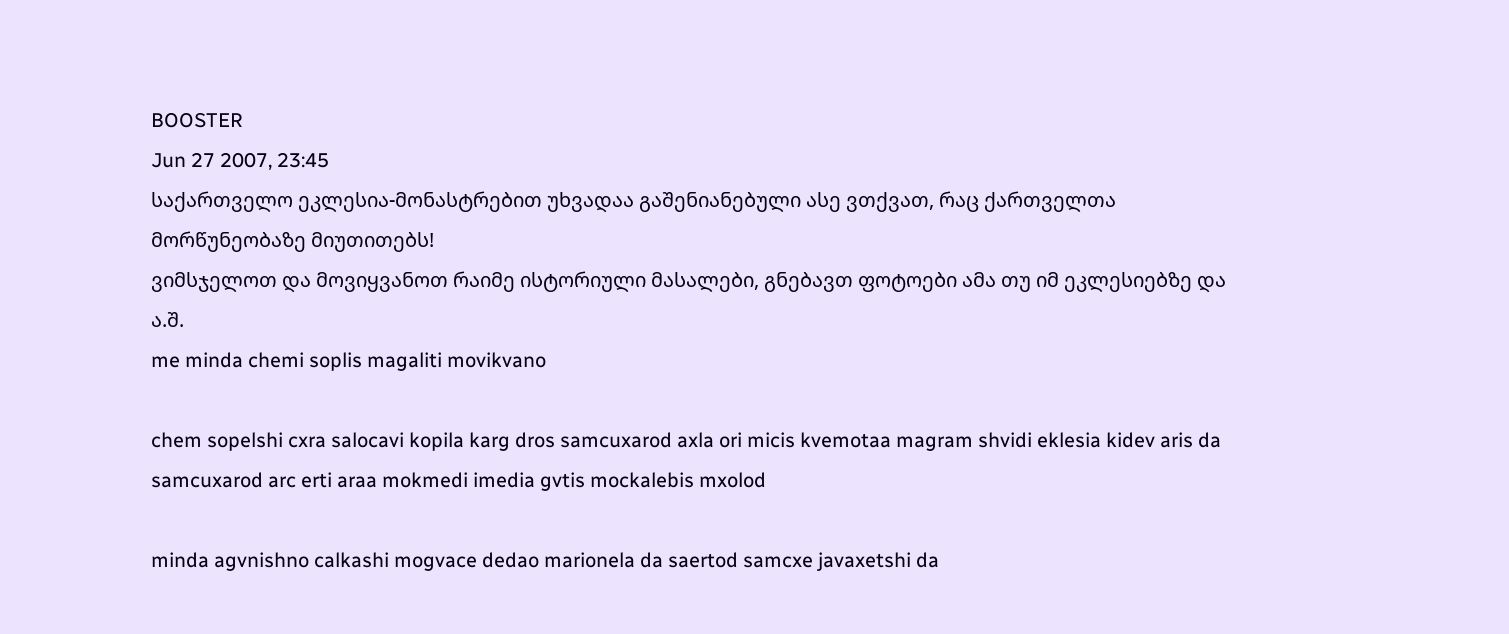BOOSTER
Jun 27 2007, 23:45
საქართველო ეკლესია-მონასტრებით უხვადაა გაშენიანებული ასე ვთქვათ, რაც ქართველთა მორწუნეობაზე მიუთითებს!
ვიმსჯელოთ და მოვიყვანოთ რაიმე ისტორიული მასალები, გნებავთ ფოტოები ამა თუ იმ ეკლესიებზე და ა.შ.
me minda chemi soplis magaliti movikvano

chem sopelshi cxra salocavi kopila karg dros samcuxarod axla ori micis kvemotaa magram shvidi eklesia kidev aris da samcuxarod arc erti araa mokmedi imedia gvtis mockalebis mxolod

minda agvnishno calkashi mogvace dedao marionela da saertod samcxe javaxetshi da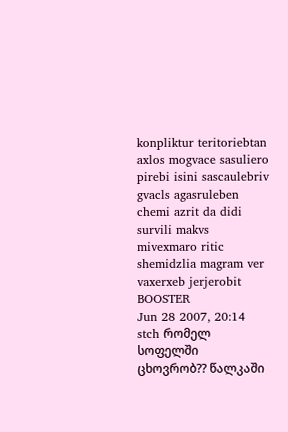konpliktur teritoriebtan axlos mogvace sasuliero pirebi isini sascaulebriv gvacls agasruleben chemi azrit da didi survili makvs mivexmaro ritic shemidzlia magram ver vaxerxeb jerjerobit
BOOSTER
Jun 28 2007, 20:14
stch რომელ სოფელში ცხოვრობ?? წალკაში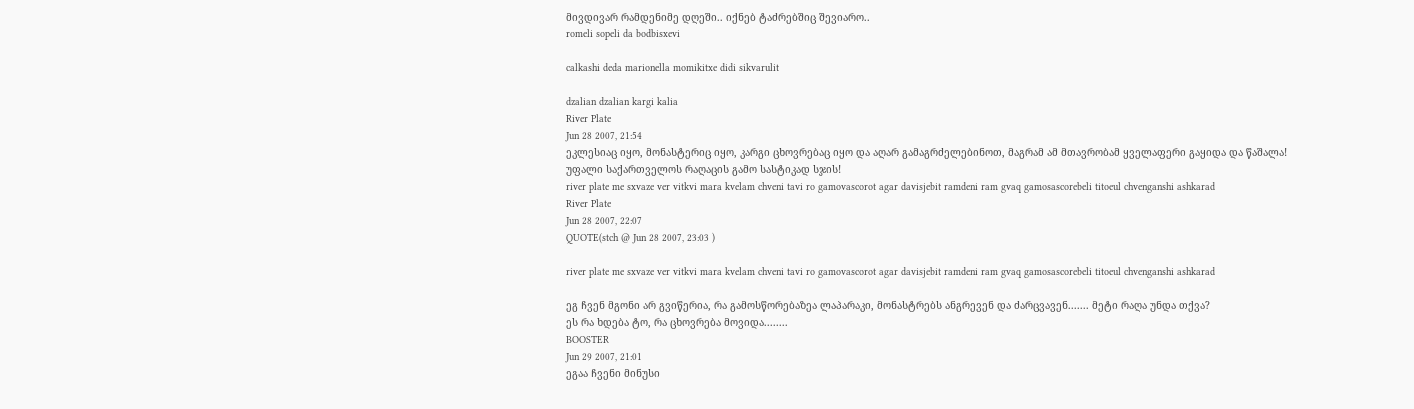მივდივარ რამდენიმე დღეში.. იქნებ ტაძრებშიც შევიარო..
romeli sopeli da bodbisxevi

calkashi deda marionella momikitxe didi sikvarulit

dzalian dzalian kargi kalia
River Plate
Jun 28 2007, 21:54
ეკლესიაც იყო, მონასტერიც იყო, კარგი ცხოვრებაც იყო და აღარ გამაგრძელებინოთ, მაგრამ ამ მთავრობამ ყველაფერი გაყიდა და წაშალა!
უფალი საქართველოს რაღაცის გამო სასტიკად სჯის!
river plate me sxvaze ver vitkvi mara kvelam chveni tavi ro gamovascorot agar davisjebit ramdeni ram gvaq gamosascorebeli titoeul chvenganshi ashkarad
River Plate
Jun 28 2007, 22:07
QUOTE(stch @ Jun 28 2007, 23:03 )

river plate me sxvaze ver vitkvi mara kvelam chveni tavi ro gamovascorot agar davisjebit ramdeni ram gvaq gamosascorebeli titoeul chvenganshi ashkarad

ეგ ჩვენ მგონი არ გვიწერია, რა გამოსწორებაზეა ლაპარაკი, მონასტრებს ანგრევენ და ძარცვავენ....... მეტი რაღა უნდა თქვა?
ეს რა ხდება ტო, რა ცხოვრება მოვიდა........
BOOSTER
Jun 29 2007, 21:01
ეგაა ჩვენი მინუსი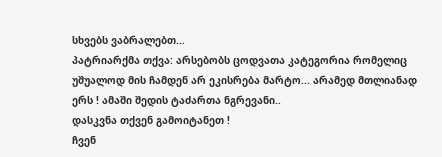სხვებს ვაბრალებთ...
პატრიარქმა თქვა: არსებობს ცოდვათა კატეგორია რომელიც უშუალოდ მის ჩამდენ არ ეკისრება მარტო... არამედ მთლიანად ერს ! ამაში შედის ტაძართა ნგრევანი..
დასკვნა თქვენ გამოიტანეთ !
ჩვენ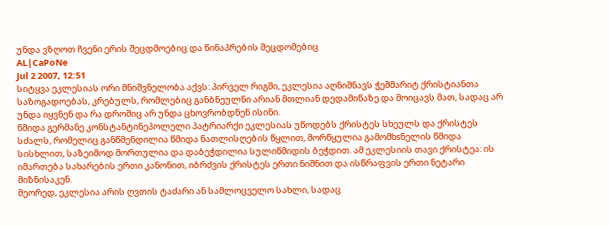უნდა ვზღოთ ჩვენი ერის შეცდმოებიც და წინაპრების შეცდომებიც
AL|CaPoNe
Jul 2 2007, 12:51
სიტყვა ეკლესიას ორი მნიშვნელობა აქვს: პირველ რიგში, ეკლესია აღნიშნავს ჭეშმარიტ ქრისტიანთა საზოგადოებას, კრებულს, რომლებიც განბნეულნი არიან მთლიან დედამიწაზე და მოიცავს მათ, სადაც არ უნდა იყვნენ და რა დროშიც არ უნდა ცხოვრობდნენ ისინი.
წმიდა გერმანე კონსტანტინეპოლელი პატრიარქი ეკლესიას უწოდებს ქრისტეს სხეულს და ქრისტეს სძალს, რომელიც განწმენდილია წმიდა ნათლისღების წყლით, მორწყულია გამომხsნელის წმიდა სისხლით, საზეიმოდ მორთულია და დაბეჭდილია სულიწმიდის ბეჭდით. ამ ეკლესიის თავი ქრისტეა: ის იმართება სახარების ერთი კანონით, იბრძვის ქრისტეს ერთი ნიშნით და ისწრაფვის ერთი ნეტარი მიზნისაკენ.
მეორედ, ეკლესია არის ღვთის ტაძარი ან სამლოცველო სახლი, სადაც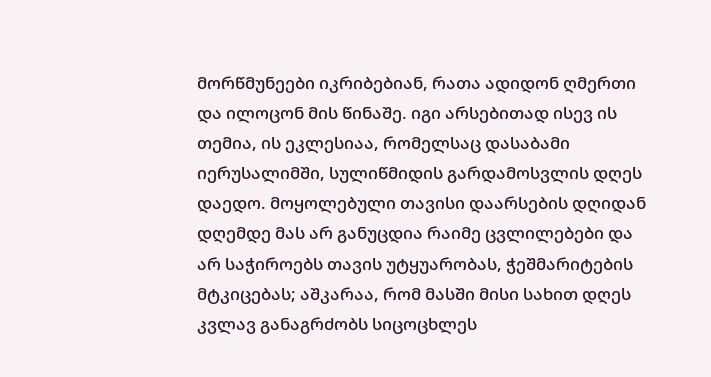მორწმუნეები იკრიბებიან, რათა ადიდონ ღმერთი და ილოცონ მის წინაშე. იგი არსებითად ისევ ის თემია, ის ეკლესიაა, რომელსაც დასაბამი იერუსალიმში, სულიწმიდის გარდამოსვლის დღეს დაედო. მოყოლებული თავისი დაარსების დღიდან დღემდე მას არ განუცდია რაიმე ცვლილებები და არ საჭიროებს თავის უტყუარობას, ჭეშმარიტების მტკიცებას; აშკარაა, რომ მასში მისი სახით დღეს კვლავ განაგრძობს სიცოცხლეს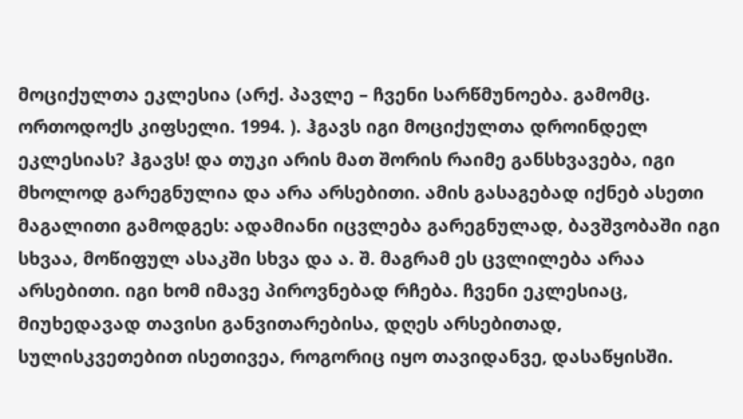მოციქულთა ეკლესია (არქ. პავლე – ჩვენი სარწმუნოება. გამომც. ორთოდოქს კიფსელი. 1994. ). ჰგავს იგი მოციქულთა დროინდელ ეკლესიას? ჰგავს! და თუკი არის მათ შორის რაიმე განსხვავება, იგი მხოლოდ გარეგნულია და არა არსებითი. ამის გასაგებად იქნებ ასეთი მაგალითი გამოდგეს: ადამიანი იცვლება გარეგნულად, ბავშვობაში იგი სხვაა, მოწიფულ ასაკში სხვა და ა. შ. მაგრამ ეს ცვლილება არაა არსებითი. იგი ხომ იმავე პიროვნებად რჩება. ჩვენი ეკლესიაც, მიუხედავად თავისი განვითარებისა, დღეს არსებითად, სულისკვეთებით ისეთივეა, როგორიც იყო თავიდანვე, დასაწყისში.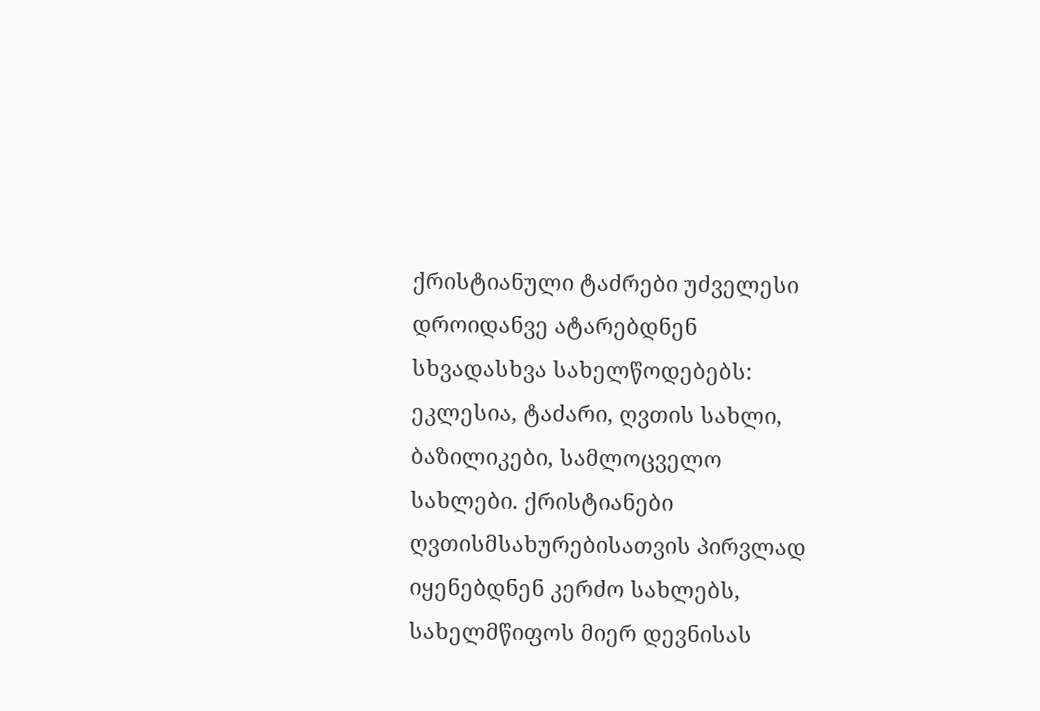ქრისტიანული ტაძრები უძველესი დროიდანვე ატარებდნენ სხვადასხვა სახელწოდებებს: ეკლესია, ტაძარი, ღვთის სახლი, ბაზილიკები, სამლოცველო სახლები. ქრისტიანები ღვთისმსახურებისათვის პირვლად იყენებდნენ კერძო სახლებს, სახელმწიფოს მიერ დევნისას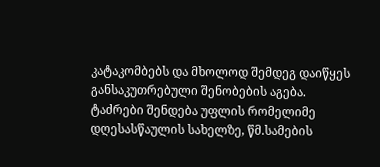კატაკომბებს და მხოლოდ შემდეგ დაიწყეს განსაკუთრებული შენობების აგება. ტაძრები შენდება უფლის რომელიმე დღესასწაულის სახელზე, წმ.სამების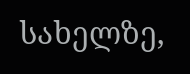სახელზე,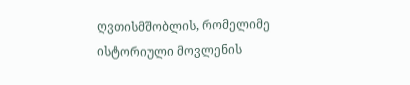ღვთისმშობლის, რომელიმე ისტორიული მოვლენის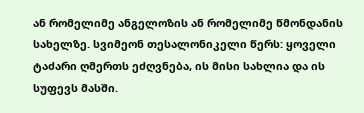ან რომელიმე ანგელოზის ან რომელიმე წმონდანის სახელზე. სვიმეონ თესალონიკელი წერს: ყოველი ტაძარი ღმერთს ეძღვნება, ის მისი სახლია და ის სუფევს მასში.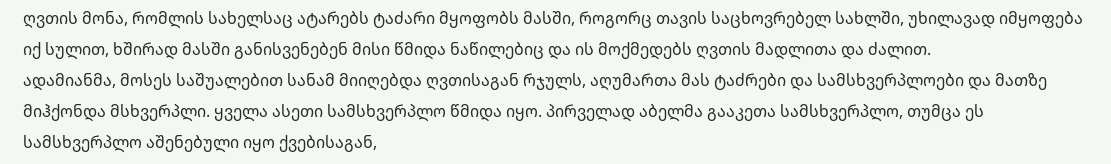ღვთის მონა, რომლის სახელსაც ატარებს ტაძარი მყოფობს მასში, როგორც თავის საცხოვრებელ სახლში, უხილავად იმყოფება იქ სულით, ხშირად მასში განისვენებენ მისი წმიდა ნაწილებიც და ის მოქმედებს ღვთის მადლითა და ძალით.
ადამიანმა, მოსეს საშუალებით სანამ მიიღებდა ღვთისაგან რჯულს, აღუმართა მას ტაძრები და სამსხვერპლოები და მათზე მიჰქონდა მსხვერპლი. ყველა ასეთი სამსხვერპლო წმიდა იყო. პირველად აბელმა გააკეთა სამსხვერპლო, თუმცა ეს სამსხვერპლო აშენებული იყო ქვებისაგან,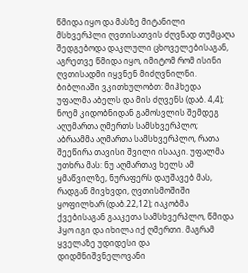წმიდა იყო და მასზე მიტანილი მსხვერპლი ღვთისათვის ძღვნად თუმცაღა შედგებოდა დაკლული ცხოველებისაგან, აგრეთვე წმიდა იყო, იმიტომ რომ ისინი ღვთისადმი იყვნენ მიძღვნილნი. ბიბლიაში ვკითხულობთ: მიჰხედა უფალმა აბელს და მის ძღვენს (დაბ. 4,4); ნოემ კიდობნიდან გამოსვლის შემდეგ აღუმართა ღმერთს სამსხვერპლო; აბრაამმა აღმართა სამსხვერპლო, რათა შეეწირა თავისი შვილი ისააკი. უფალმა უთხრა მას: ნუ აღმართავ ხელს ამ ყმაწვილზე, ნურაფერს დაუშავებ მას, რადგან მივხვდი, ღვთისმოშიში ყოფილხარ (დაბ.22,12); იაკობმა ქვებისაგან გააკეთა სამსხვერპლო, წმიდა ჰყო იგი და იხილა იქ ღმერთი. მაგრამ ყველაზე უდიდესი და დიდმნიშვნელოვანი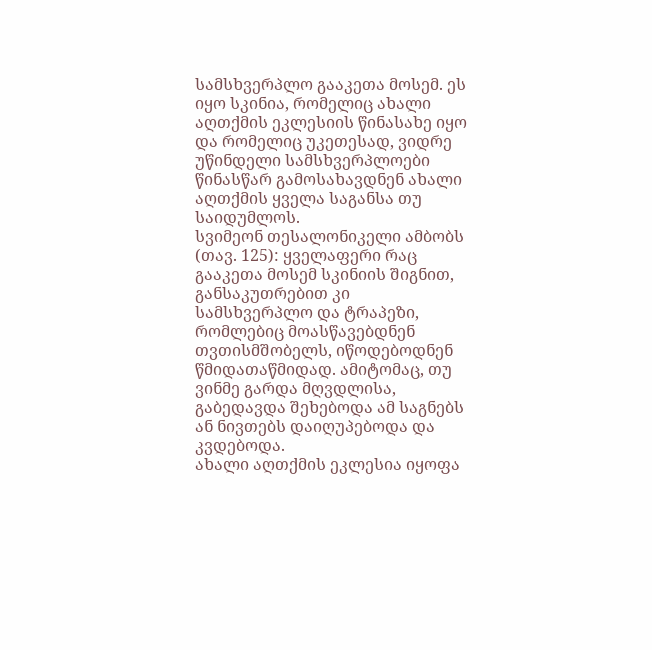სამსხვერპლო გააკეთა მოსემ. ეს იყო სკინია, რომელიც ახალი აღთქმის ეკლესიის წინასახე იყო და რომელიც უკეთესად, ვიდრე უწინდელი სამსხვერპლოები წინასწარ გამოსახავდნენ ახალი აღთქმის ყველა საგანსა თუ საიდუმლოს.
სვიმეონ თესალონიკელი ამბობს (თავ. 125): ყველაფერი რაც გააკეთა მოსემ სკინიის შიგნით, განსაკუთრებით კი სამსხვერპლო და ტრაპეზი, რომლებიც მოასწავებდნენ თვთისმშობელს, იწოდებოდნენ წმიდათაწმიდად. ამიტომაც, თუ ვინმე გარდა მღვდლისა, გაბედავდა შეხებოდა ამ საგნებს ან ნივთებს დაიღუპებოდა და კვდებოდა.
ახალი აღთქმის ეკლესია იყოფა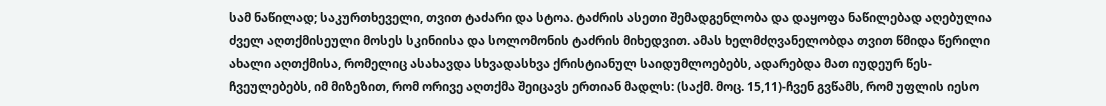სამ ნაწილად; საკურთხეველი, თვით ტაძარი და სტოა. ტაძრის ასეთი შემადგენლობა და დაყოფა ნაწილებად აღებულია ძველ აღთქმისეული მოსეს სკინიისა და სოლომონის ტაძრის მიხედვით. ამას ხელმძღვანელობდა თვით წმიდა წერილი ახალი აღთქმისა, რომელიც ასახავდა სხვადასხვა ქრისტიანულ საიდუმლოებებს, ადარებდა მათ იუდეურ წეს-ჩვეულებებს, იმ მიზეზით, რომ ორივე აღთქმა შეიცავს ერთიან მადლს: (საქმ. მოც. 15,11)-ჩვენ გვწამს, რომ უფლის იესო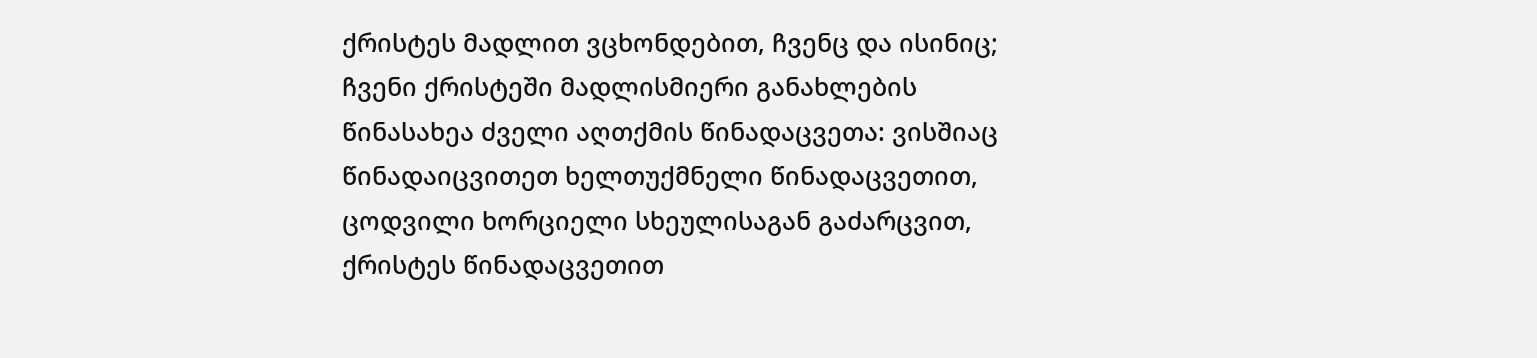ქრისტეს მადლით ვცხონდებით, ჩვენც და ისინიც; ჩვენი ქრისტეში მადლისმიერი განახლების წინასახეა ძველი აღთქმის წინადაცვეთა: ვისშიაც წინადაიცვითეთ ხელთუქმნელი წინადაცვეთით, ცოდვილი ხორციელი სხეულისაგან გაძარცვით, ქრისტეს წინადაცვეთით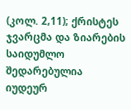(კოლ. 2,11); ქრისტეს ჯვარცმა და ზიარების საიდუმლო შედარებულია იუდეურ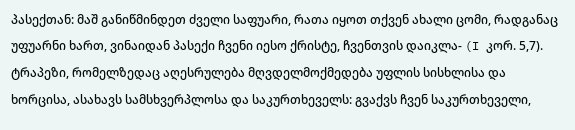პასექთან: მაშ განიწმინდეთ ძველი საფუარი, რათა იყოთ თქვენ ახალი ცომი, რადგანაც უფუარნი ხართ, ვინაიდან პასექი ჩვენი იესო ქრისტე, ჩვენთვის დაიკლა- (I კორ. 5,7). ტრაპეზი, რომელზედაც აღესრულება მღვდელმოქმედება უფლის სისხლისა და ხორცისა, ასახავს სამსხვერპლოსა და საკურთხეველს: გვაქვს ჩვენ საკურთხეველი,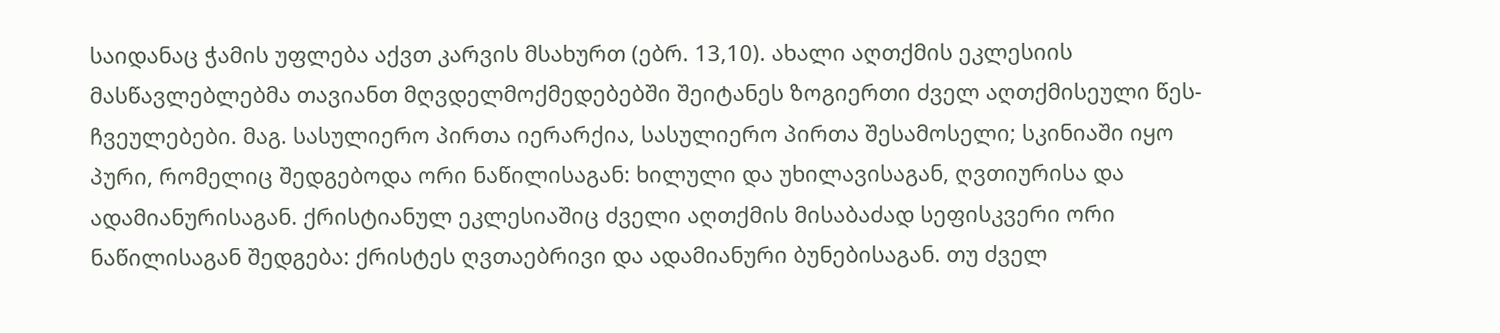საიდანაც ჭამის უფლება აქვთ კარვის მსახურთ (ებრ. 13,10). ახალი აღთქმის ეკლესიის მასწავლებლებმა თავიანთ მღვდელმოქმედებებში შეიტანეს ზოგიერთი ძველ აღთქმისეული წეს-ჩვეულებები. მაგ. სასულიერო პირთა იერარქია, სასულიერო პირთა შესამოსელი; სკინიაში იყო პური, რომელიც შედგებოდა ორი ნაწილისაგან: ხილული და უხილავისაგან, ღვთიურისა და ადამიანურისაგან. ქრისტიანულ ეკლესიაშიც ძველი აღთქმის მისაბაძად სეფისკვერი ორი ნაწილისაგან შედგება: ქრისტეს ღვთაებრივი და ადამიანური ბუნებისაგან. თუ ძველ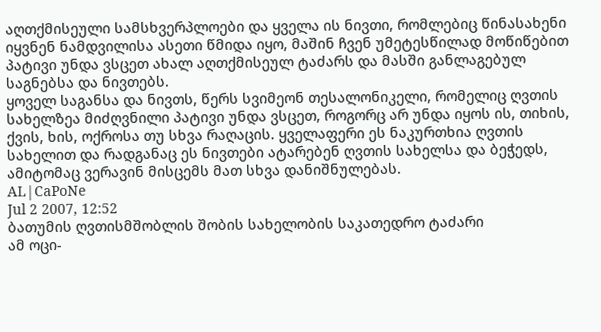აღთქმისეული სამსხვერპლოები და ყველა ის ნივთი, რომლებიც წინასახენი იყვნენ ნამდვილისა ასეთი წმიდა იყო, მაშინ ჩვენ უმეტესწილად მოწიწებით პატივი უნდა ვსცეთ ახალ აღთქმისეულ ტაძარს და მასში განლაგებულ საგნებსა და ნივთებს.
ყოველ საგანსა და ნივთს, წერს სვიმეონ თესალონიკელი, რომელიც ღვთის სახელზეა მიძღვნილი პატივი უნდა ვსცეთ, როგორც არ უნდა იყოს ის, თიხის, ქვის, ხის, ოქროსა თუ სხვა რაღაცის. ყველაფერი ეს ნაკურთხია ღვთის სახელით და რადგანაც ეს ნივთები ატარებენ ღვთის სახელსა და ბეჭედს, ამიტომაც ვერავინ მისცემს მათ სხვა დანიშნულებას.
AL|CaPoNe
Jul 2 2007, 12:52
ბათუმის ღვთისმშობლის შობის სახელობის საკათედრო ტაძარი
ამ ოცი-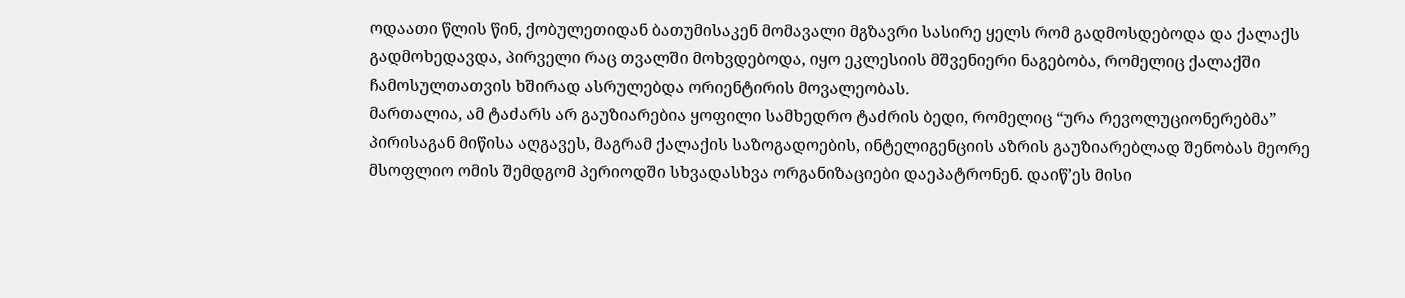ოდაათი წლის წინ, ქობულეთიდან ბათუმისაკენ მომავალი მგზავრი სასირე ყელს რომ გადმოსდებოდა და ქალაქს გადმოხედავდა, პირველი რაც თვალში მოხვდებოდა, იყო ეკლესიის მშვენიერი ნაგებობა, რომელიც ქალაქში ჩამოსულთათვის ხშირად ასრულებდა ორიენტირის მოვალეობას.
მართალია, ამ ტაძარს არ გაუზიარებია ყოფილი სამხედრო ტაძრის ბედი, რომელიც “ურა რევოლუციონერებმა” პირისაგან მიწისა აღგავეს, მაგრამ ქალაქის საზოგადოების, ინტელიგენციის აზრის გაუზიარებლად შენობას მეორე მსოფლიო ომის შემდგომ პერიოდში სხვადასხვა ორგანიზაციები დაეპატრონენ. დაიწ’ეს მისი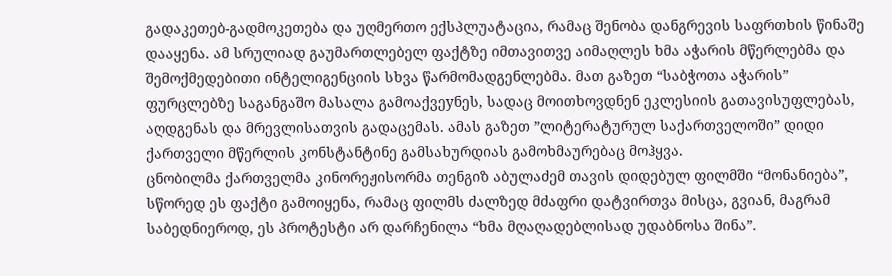გადაკეთებ-გადმოკეთება და უღმერთო ექსპლუატაცია, რამაც შენობა დანგრევის საფრთხის წინაშე დააყენა. ამ სრულიად გაუმართლებელ ფაქტზე იმთავითვე აიმაღლეს ხმა აჭარის მწერლებმა და შემოქმედებითი ინტელიგენციის სხვა წარმომადგენლებმა. მათ გაზეთ “საბჭოთა აჭარის” ფურცლებზე საგანგაშო მასალა გამოაქვეyნეს, სადაც მოითხოვდნენ ეკლესიის გათავისუფლებას, აღდგენას და მრევლისათვის გადაცემას. ამას გაზეთ ”ლიტერატურულ საქართველოში” დიდი ქართველი მწერლის კონსტანტინე გამსახურდიას გამოხმაურებაც მოჰყვა.
ცნობილმა ქართველმა კინორეჟისორმა თენგიზ აბულაძემ თავის დიდებულ ფილმში “მონანიება”, სწორედ ეს ფაქტი გამოიყენა, რამაც ფილმს ძალზედ მძაფრი დატვირთვა მისცა, გვიან, მაგრამ საბედნიეროდ, ეს პროტესტი არ დარჩენილა “ხმა მღაღადებლისად უდაბნოსა შინა”.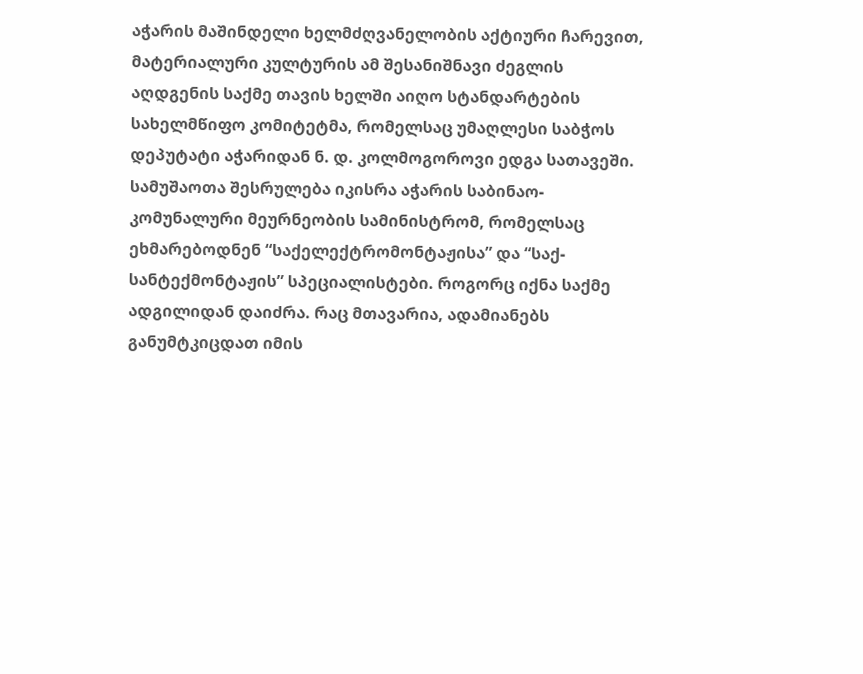აჭარის მაშინდელი ხელმძღვანელობის აქტიური ჩარევით, მატერიალური კულტურის ამ შესანიშნავი ძეგლის აღდგენის საქმე თავის ხელში აიღო სტანდარტების სახელმწიფო კომიტეტმა, რომელსაც უმაღლესი საბჭოს დეპუტატი აჭარიდან ნ. დ. კოლმოგოროვი ედგა სათავეში. სამუშაოთა შესრულება იკისრა აჭარის საბინაო-კომუნალური მეურნეობის სამინისტრომ, რომელსაც ეხმარებოდნენ “საქელექტრომონტაჟისა” და “საქ-სანტექმონტაჟის” სპეციალისტები. როგორც იქნა საქმე ადგილიდან დაიძრა. რაც მთავარია, ადამიანებს განუმტკიცდათ იმის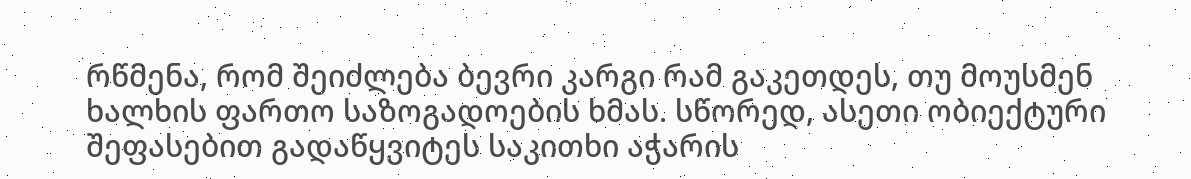რწმენა, რომ შეიძლება ბევრი კარგი რამ გაკეთდეს, თუ მოუსმენ ხალხის ფართო საზოგადოების ხმას. სწორედ, ასეთი ობიექტური შეფასებით გადაწყვიტეს საკითხი აჭარის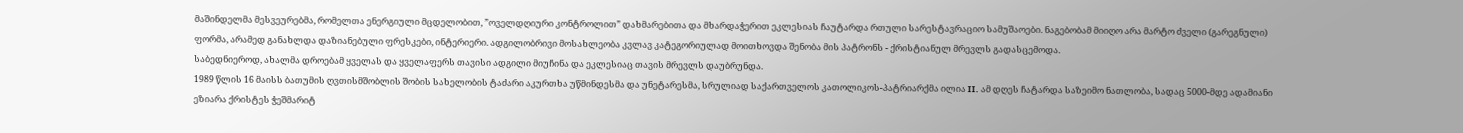მაშინდელმა მესვეურებმა, რომელთა ენერგიული მცდელობით, ”ოველდღიური კონტროლით” დახმარებითა და მხარდაჭერით ეკლესიას ჩაუტარდა რთული სარესტავრაციო სამუშაოები. ნაგებობამ მიიღო არა მარტო ძველი (გარეგნული) ფორმა, არამედ განახლდა დაზიანებული ფრესკები, ინტერიერი. ადგილობრივი მოსახლეობა კვლავ კატეგორიულად მოითხოვდა შენობა მის პატრონს - ქრისტიანულ მრევლს გადასცემოდა.
საბედნიეროდ, ახალმა დროებამ ყველას და ყველაფერს თავისი ადგილი მიუჩინა და ეკლესიაც თავის მრევლს დაუბრუნდა.
1989 წლის 16 მაისს ბათუმის ღვთისმშობლის შობის სახელობის ტაძარი აკურთხა უწმინდესმა და უნეტარესმა, სრულიად საქართველოს კათოლიკოს-პატრიარქმა ილია II. ამ დღეს ჩატარდა საზეიმო ნათლობა, სადაც 5000-მდე ადამიანი ეზიარა ქრისტეს ჭეშმარიტ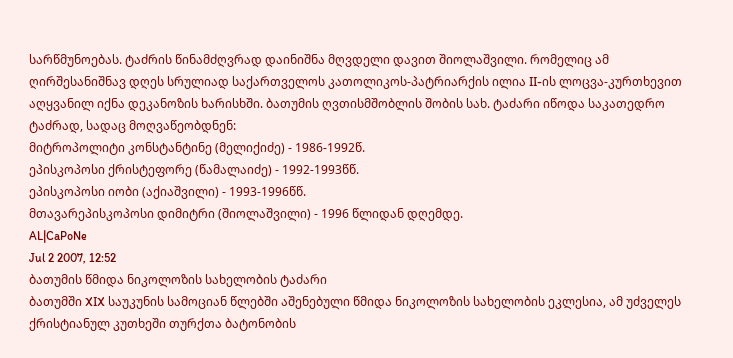სარწმუნოებას. ტაძრის წინამძღვრად დაინიშნა მღვდელი დავით შიოლაშვილი. რომელიც ამ ღირშესანიშნავ დღეს სრულიად საქართველოს კათოლიკოს-პატრიარქის ილია II-ის ლოცვა-კურთხევით აღყვანილ იქნა დეკანოზის ხარისხში. ბათუმის ღვთისმშობლის შობის სახ. ტაძარი იწოდა საკათედრო ტაძრად, სადაც მოღვაწეობდნენ:
მიტროპოლიტი კონსტანტინე (მელიქიძე) - 1986-1992წ.
ეპისკოპოსი ქრისტეფორე (წამალაიძე) - 1992-1993წწ.
ეპისკოპოსი იობი (აქიაშვილი) - 1993-1996წწ.
მთავარეპისკოპოსი დიმიტრი (შიოლაშვილი) - 1996 წლიდან დღემდე.
AL|CaPoNe
Jul 2 2007, 12:52
ბათუმის წმიდა ნიკოლოზის სახელობის ტაძარი
ბათუმში XIX საუკუნის სამოციან წლებში აშენებული წმიდა ნიკოლოზის სახელობის ეკლესია, ამ უძველეს ქრისტიანულ კუთხეში თურქთა ბატონობის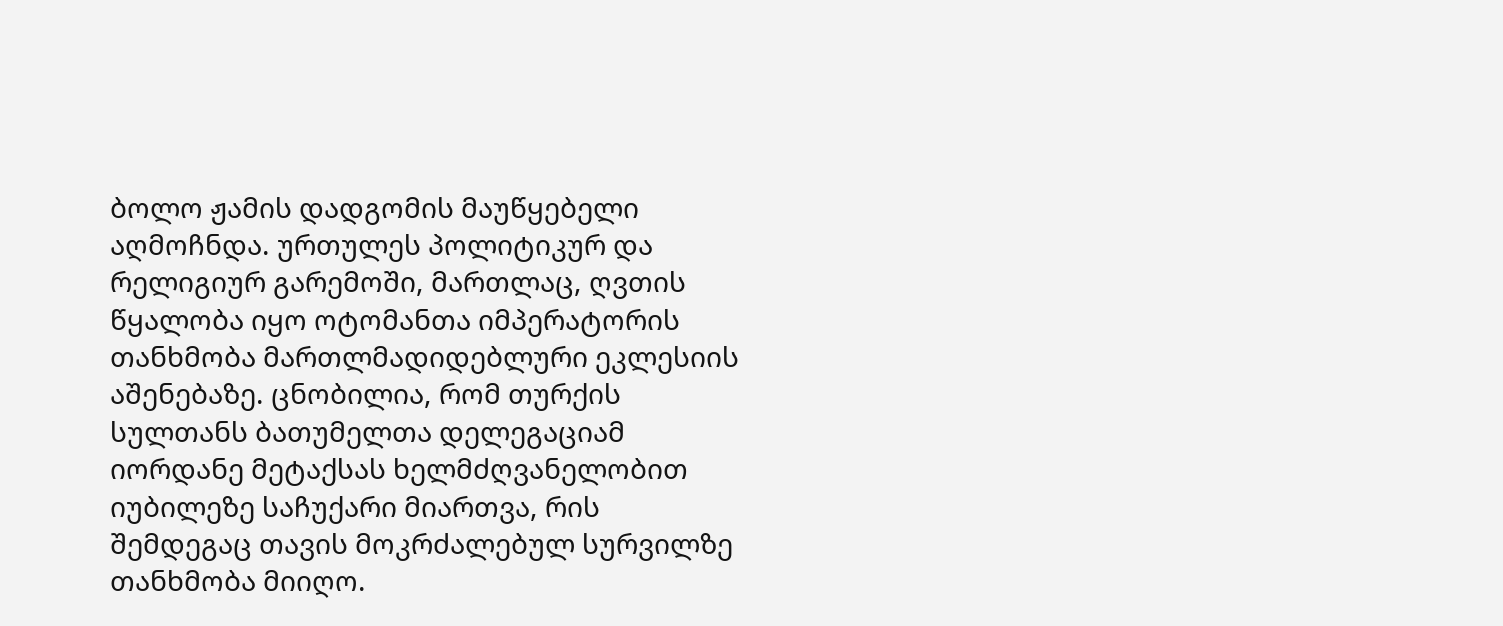ბოლო ჟამის დადგომის მაუწყებელი აღმოჩნდა. ურთულეს პოლიტიკურ და რელიგიურ გარემოში, მართლაც, ღვთის წყალობა იყო ოტომანთა იმპერატორის თანხმობა მართლმადიდებლური ეკლესიის აშენებაზე. ცნობილია, რომ თურქის სულთანს ბათუმელთა დელეგაციამ იორდანე მეტაქსას ხელმძღვანელობით იუბილეზე საჩუქარი მიართვა, რის შემდეგაც თავის მოკრძალებულ სურვილზე თანხმობა მიიღო.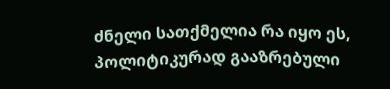ძნელი სათქმელია რა იყო ეს, პოლიტიკურად გააზრებული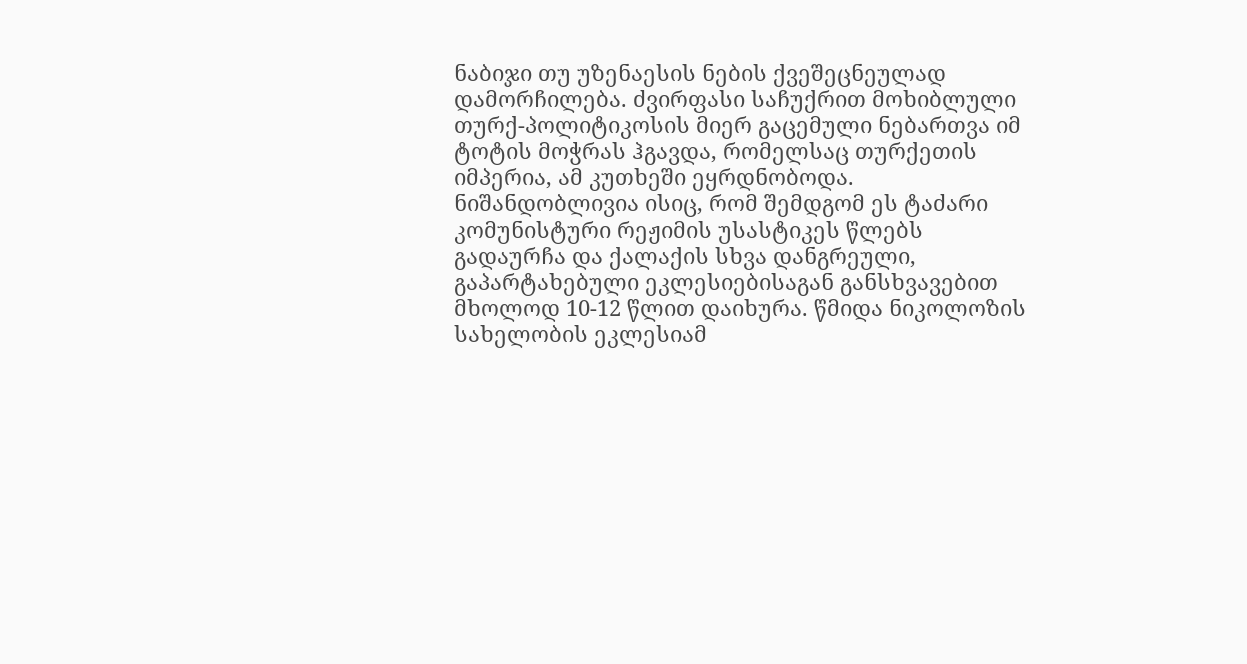ნაბიჯი თუ უზენაესის ნების ქვეშეცნეულად დამორჩილება. ძვირფასი საჩუქრით მოხიბლული თურქ-პოლიტიკოსის მიერ გაცემული ნებართვა იმ ტოტის მოჭრას ჰგავდა, რომელსაც თურქეთის იმპერია, ამ კუთხეში ეყრდნობოდა.
ნიშანდობლივია ისიც, რომ შემდგომ ეს ტაძარი კომუნისტური რეჟიმის უსასტიკეს წლებს გადაურჩა და ქალაქის სხვა დანგრეული, გაპარტახებული ეკლესიებისაგან განსხვავებით მხოლოდ 10-12 წლით დაიხურა. წმიდა ნიკოლოზის სახელობის ეკლესიამ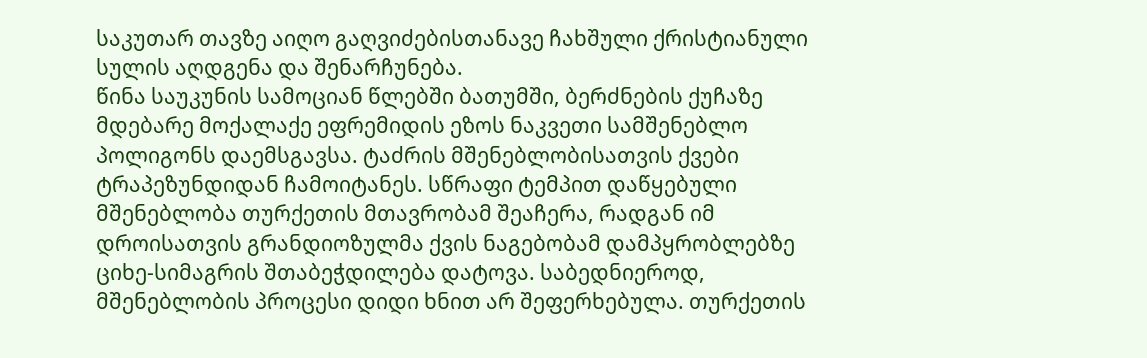საკუთარ თავზე აიღო გაღვიძებისთანავე ჩახშული ქრისტიანული სულის აღდგენა და შენარჩუნება.
წინა საუკუნის სამოციან წლებში ბათუმში, ბერძნების ქუჩაზე მდებარე მოქალაქე ეფრემიდის ეზოს ნაკვეთი სამშენებლო პოლიგონს დაემსგავსა. ტაძრის მშენებლობისათვის ქვები ტრაპეზუნდიდან ჩამოიტანეს. სწრაფი ტემპით დაწყებული მშენებლობა თურქეთის მთავრობამ შეაჩერა, რადგან იმ დროისათვის გრანდიოზულმა ქვის ნაგებობამ დამპყრობლებზე ციხე-სიმაგრის შთაბეჭდილება დატოვა. საბედნიეროდ, მშენებლობის პროცესი დიდი ხნით არ შეფერხებულა. თურქეთის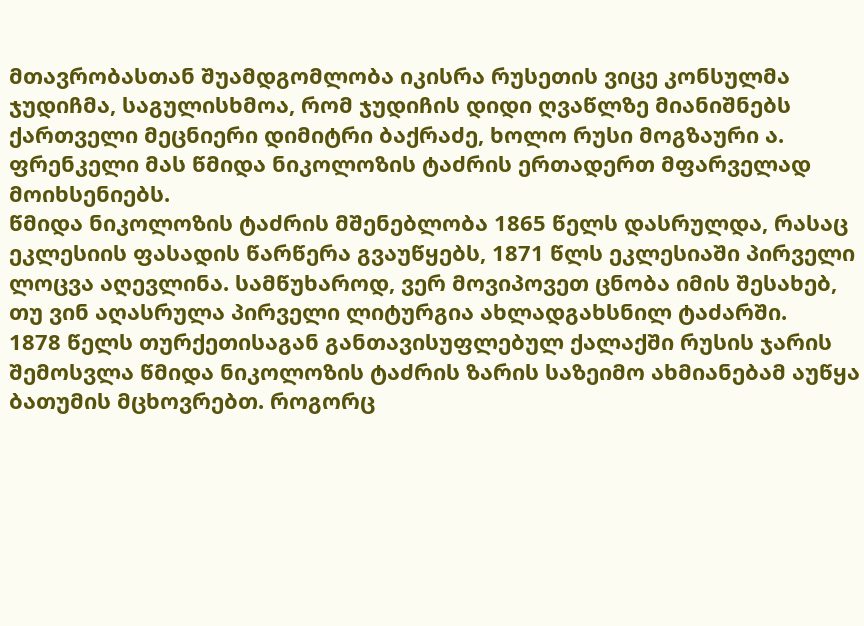მთავრობასთან შუამდგომლობა იკისრა რუსეთის ვიცე კონსულმა ჯუდიჩმა, საგულისხმოა, რომ ჯუდიჩის დიდი ღვაწლზე მიანიშნებს ქართველი მეცნიერი დიმიტრი ბაქრაძე, ხოლო რუსი მოგზაური ა. ფრენკელი მას წმიდა ნიკოლოზის ტაძრის ერთადერთ მფარველად მოიხსენიებს.
წმიდა ნიკოლოზის ტაძრის მშენებლობა 1865 წელს დასრულდა, რასაც ეკლესიის ფასადის წარწერა გვაუწყებს, 1871 წლს ეკლესიაში პირველი ლოცვა აღევლინა. სამწუხაროდ, ვერ მოვიპოვეთ ცნობა იმის შესახებ, თუ ვინ აღასრულა პირველი ლიტურგია ახლადგახსნილ ტაძარში.
1878 წელს თურქეთისაგან განთავისუფლებულ ქალაქში რუსის ჯარის შემოსვლა წმიდა ნიკოლოზის ტაძრის ზარის საზეიმო ახმიანებამ აუწყა ბათუმის მცხოვრებთ. როგორც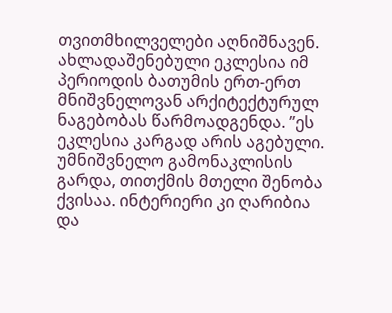თვითმხილველები აღნიშნავენ. ახლადაშენებული ეკლესია იმ პერიოდის ბათუმის ერთ-ერთ მნიშვნელოვან არქიტექტურულ ნაგებობას წარმოადგენდა. ”ეს ეკლესია კარგად არის აგებული. უმნიშვნელო გამონაკლისის გარდა, თითქმის მთელი შენობა ქვისაა. ინტერიერი კი ღარიბია და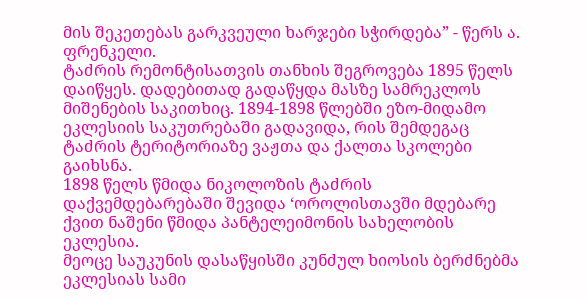მის შეკეთებას გარკვეული ხარჯები სჭირდება” - წერს ა. ფრენკელი.
ტაძრის რემონტისათვის თანხის შეგროვება 1895 წელს დაიწყეს. დადებითად გადაწყდა მასზე სამრეკლოს მიშენების საკითხიც. 1894-1898 წლებში ეზო-მიდამო ეკლესიის საკუთრებაში გადავიდა, რის შემდეგაც ტაძრის ტერიტორიაზე ვაჟთა და ქალთა სკოლები გაიხსნა.
1898 წელს წმიდა ნიკოლოზის ტაძრის დაქვემდებარებაში შევიდა ‘ოროლისთავში მდებარე ქვით ნაშენი წმიდა პანტელეიმონის სახელობის ეკლესია.
მეოცე საუკუნის დასაწყისში კუნძულ ხიოსის ბერძნებმა ეკლესიას სამი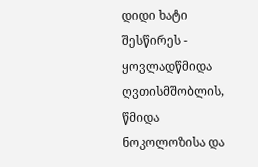დიდი ხატი შესწირეს - ყოვლადწმიდა ღვთისმშობლის, წმიდა ნოკოლოზისა და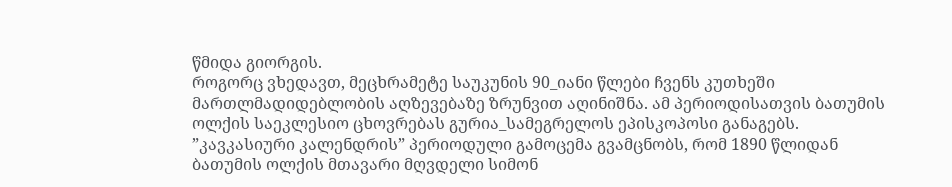წმიდა გიორგის.
როგორც ვხედავთ, მეცხრამეტე საუკუნის 90_იანი წლები ჩვენს კუთხეში მართლმადიდებლობის აღზევებაზე ზრუნვით აღინიშნა. ამ პერიოდისათვის ბათუმის ოლქის საეკლესიო ცხოვრებას გურია_სამეგრელოს ეპისკოპოსი განაგებს. ”კავკასიური კალენდრის” პერიოდული გამოცემა გვამცნობს, რომ 1890 წლიდან ბათუმის ოლქის მთავარი მღვდელი სიმონ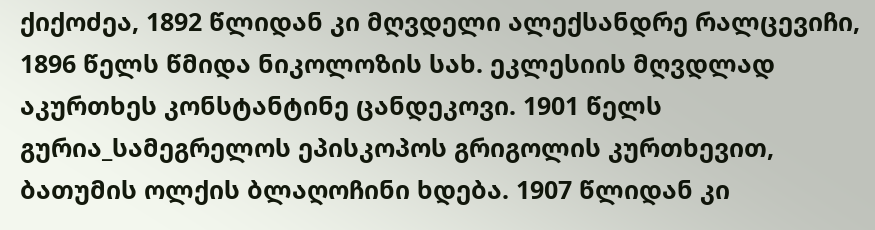ქიქოძეა, 1892 წლიდან კი მღვდელი ალექსანდრე რალცევიჩი, 1896 წელს წმიდა ნიკოლოზის სახ. ეკლესიის მღვდლად აკურთხეს კონსტანტინე ცანდეკოვი. 1901 წელს გურია_სამეგრელოს ეპისკოპოს გრიგოლის კურთხევით, ბათუმის ოლქის ბლაღოჩინი ხდება. 1907 წლიდან კი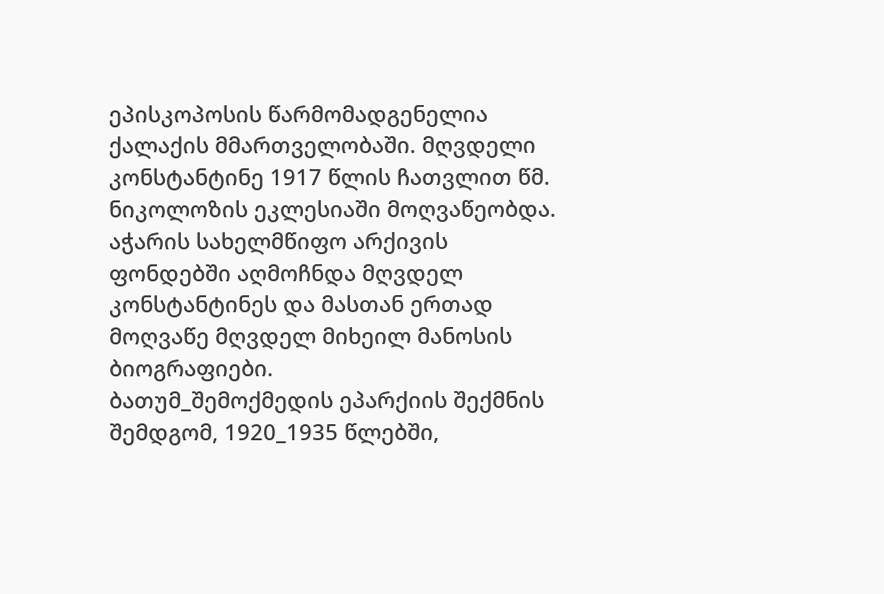ეპისკოპოსის წარმომადგენელია ქალაქის მმართველობაში. მღვდელი კონსტანტინე 1917 წლის ჩათვლით წმ. ნიკოლოზის ეკლესიაში მოღვაწეობდა. აჭარის სახელმწიფო არქივის ფონდებში აღმოჩნდა მღვდელ კონსტანტინეს და მასთან ერთად მოღვაწე მღვდელ მიხეილ მანოსის ბიოგრაფიები.
ბათუმ_შემოქმედის ეპარქიის შექმნის შემდგომ, 1920_1935 წლებში,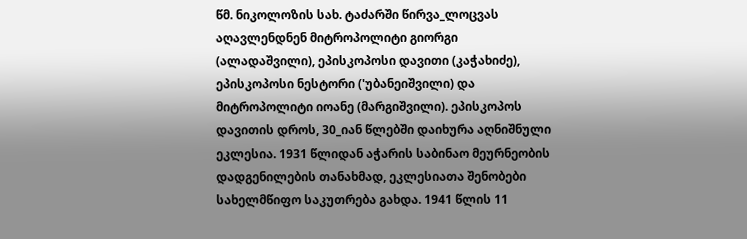წმ. ნიკოლოზის სახ. ტაძარში წირვა_ლოცვას აღავლენდნენ მიტროპოლიტი გიორგი (ალადაშვილი), ეპისკოპოსი დავითი (კაჭახიძე), ეპისკოპოსი ნესტორი ('უბანეიშვილი) და მიტროპოლიტი იოანე (მარგიშვილი). ეპისკოპოს დავითის დროს, 30_იან წლებში დაიხურა აღნიშნული ეკლესია. 1931 წლიდან აჭარის საბინაო მეურნეობის დადგენილების თანახმად, ეკლესიათა შენობები სახელმწიფო საკუთრება გახდა. 1941 წლის 11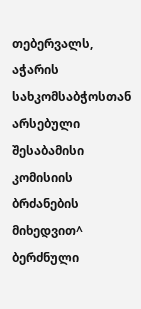თებერვალს, აჭარის სახკომსაბჭოსთან არსებული შესაბამისი კომისიის ბრძანების მიხედვით^ ბერძნული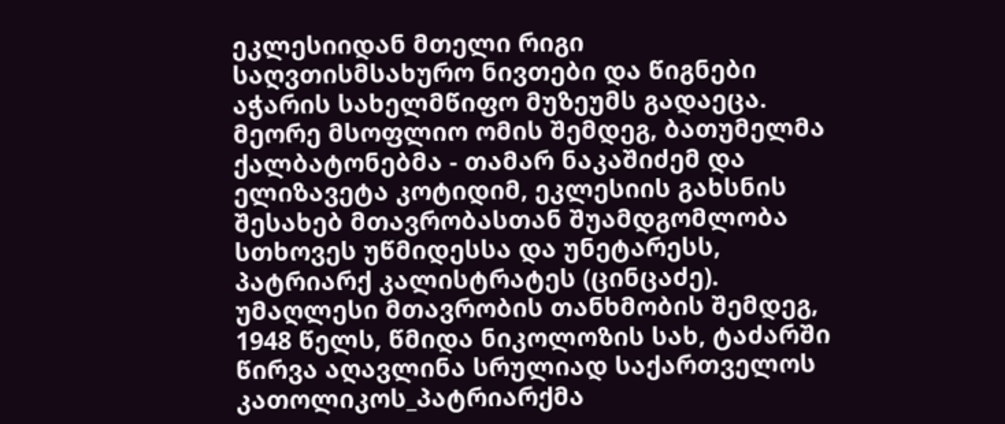ეკლესიიდან მთელი რიგი საღვთისმსახურო ნივთები და წიგნები აჭარის სახელმწიფო მუზეუმს გადაეცა.
მეორე მსოფლიო ომის შემდეგ, ბათუმელმა ქალბატონებმა - თამარ ნაკაშიძემ და ელიზავეტა კოტიდიმ, ეკლესიის გახსნის შესახებ მთავრობასთან შუამდგომლობა სთხოვეს უწმიდესსა და უნეტარესს, პატრიარქ კალისტრატეს (ცინცაძე). უმაღლესი მთავრობის თანხმობის შემდეგ, 1948 წელს, წმიდა ნიკოლოზის სახ, ტაძარში წირვა აღავლინა სრულიად საქართველოს კათოლიკოს_პატრიარქმა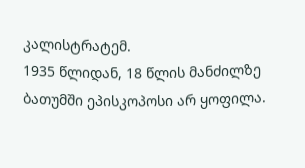კალისტრატემ.
1935 წლიდან, 18 წლის მანძილზე ბათუმში ეპისკოპოსი არ ყოფილა.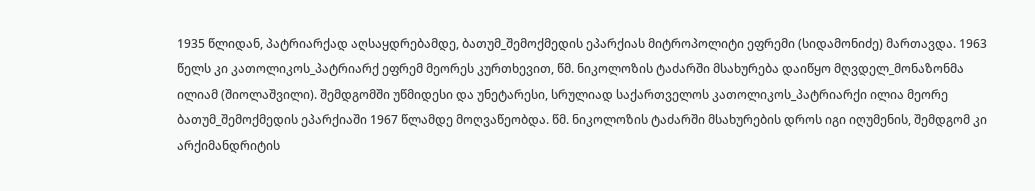1935 წლიდან, პატრიარქად აღსაყდრებამდე, ბათუმ_შემოქმედის ეპარქიას მიტროპოლიტი ეფრემი (სიდამონიძე) მართავდა. 1963 წელს კი კათოლიკოს_პატრიარქ ეფრემ მეორეს კურთხევით, წმ. ნიკოლოზის ტაძარში მსახურება დაიწყო მღვდელ_მონაზონმა ილიამ (შიოლაშვილი). შემდგომში უწმიდესი და უნეტარესი, სრულიად საქართველოს კათოლიკოს_პატრიარქი ილია მეორე ბათუმ_შემოქმედის ეპარქიაში 1967 წლამდე მოღვაწეობდა. წმ. ნიკოლოზის ტაძარში მსახურების დროს იგი იღუმენის, შემდგომ კი არქიმანდრიტის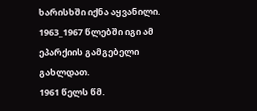ხარისხში იქნა აყვანილი. 1963_1967 წლებში იგი ამ ეპარქიის გამგებელი გახლდათ.
1961 წელს წმ.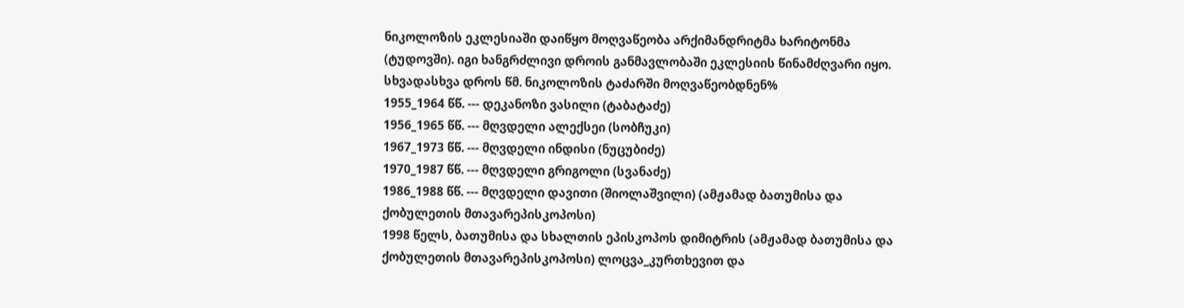ნიკოლოზის ეკლესიაში დაიწყო მოღვაწეობა არქიმანდრიტმა ხარიტონმა (ტუდოვში). იგი ხანგრძლივი დროის განმავლობაში ეკლესიის წინამძღვარი იყო.
სხვადასხვა დროს წმ. ნიკოლოზის ტაძარში მოღვაწეობდნენ%
1955_1964 წწ. --- დეკანოზი ვასილი (ტაბატაძე)
1956_1965 წწ. --- მღვდელი ალექსეი (სობჩუკი)
1967_1973 წწ. --- მღვდელი ინდისი (ნუცუბიძე)
1970_1987 წწ. --- მღვდელი გრიგოლი (სვანაძე)
1986_1988 წწ. --- მღვდელი დავითი (შიოლაშვილი) (ამჟამად ბათუმისა და ქობულეთის მთავარეპისკოპოსი)
1998 წელს, ბათუმისა და სხალთის ეპისკოპოს დიმიტრის (ამჟამად ბათუმისა და ქობულეთის მთავარეპისკოპოსი) ლოცვა_კურთხევით და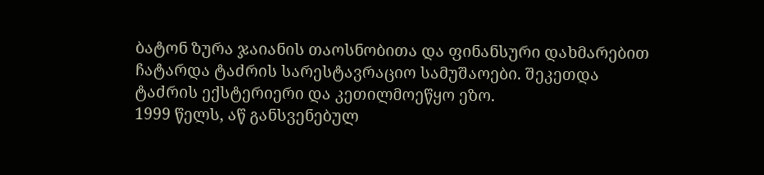ბატონ ზურა ჯაიანის თაოსნობითა და ფინანსური დახმარებით ჩატარდა ტაძრის სარესტავრაციო სამუშაოები. შეკეთდა ტაძრის ექსტერიერი და კეთილმოეწყო ეზო.
1999 წელს, აწ განსვენებულ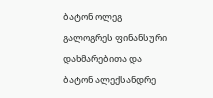ბატონ ოლეგ გალოგრეს ფინანსური დახმარებითა და ბატონ ალექსანდრე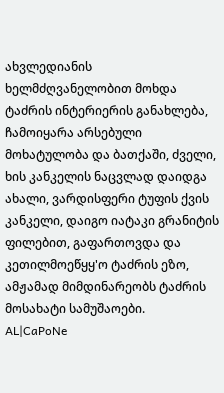ახვლედიანის ხელმძღვანელობით მოხდა ტაძრის ინტერიერის განახლება, ჩამოიყარა არსებული მოხატულობა და ბათქაში, ძველი, ხის კანკელის ნაცვლად დაიდგა ახალი, ვარდისფერი ტუფის ქვის კანკელი, დაიგო იატაკი გრანიტის ფილებით, გაფართოვდა და კეთილმოეწყყ'ო ტაძრის ეზო, ამჟამად მიმდინარეობს ტაძრის მოსახატი სამუშაოები.
AL|CaPoNe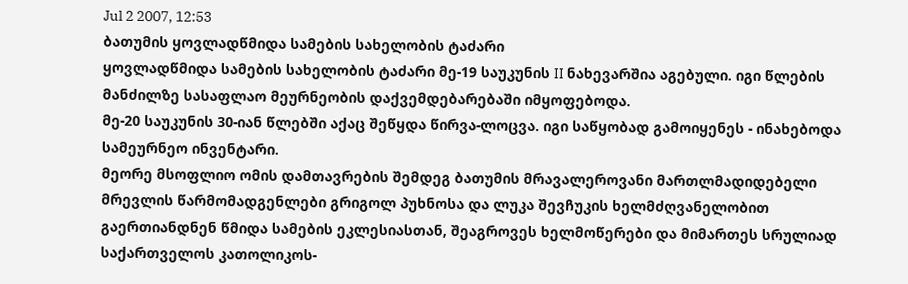Jul 2 2007, 12:53
ბათუმის ყოვლადწმიდა სამების სახელობის ტაძარი
ყოვლადწმიდა სამების სახელობის ტაძარი მე-19 საუკუნის II ნახევარშია აგებული. იგი წლების მანძილზე სასაფლაო მეურნეობის დაქვემდებარებაში იმყოფებოდა.
მე-20 საუკუნის 30-იან წლებში აქაც შეწყდა წირვა-ლოცვა. იგი საწყობად გამოიყენეს - ინახებოდა სამეურნეო ინვენტარი.
მეორე მსოფლიო ომის დამთავრების შემდეგ ბათუმის მრავალეროვანი მართლმადიდებელი მრევლის წარმომადგენლები გრიგოლ პუხნოსა და ლუკა შევჩუკის ხელმძღვანელობით გაერთიანდნენ წმიდა სამების ეკლესიასთან, შეაგროვეს ხელმოწერები და მიმართეს სრულიად საქართველოს კათოლიკოს-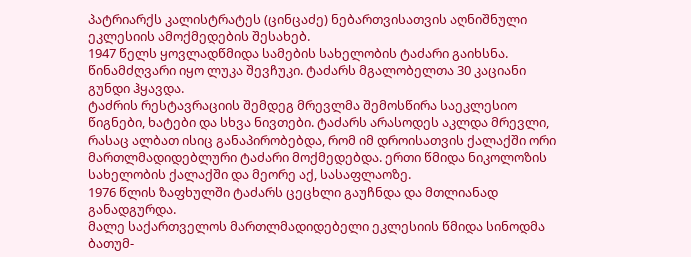პატრიარქს კალისტრატეს (ცინცაძე) ნებართვისათვის აღნიშნული ეკლესიის ამოქმედების შესახებ.
1947 წელს ყოვლადწმიდა სამების სახელობის ტაძარი გაიხსნა. წინამძღვარი იყო ლუკა შევჩუკი. ტაძარს მგალობელთა 30 კაციანი გუნდი ჰყავდა.
ტაძრის რესტავრაციის შემდეგ მრევლმა შემოსწირა საეკლესიო წიგნები, ხატები და სხვა ნივთები. ტაძარს არასოდეს აკლდა მრევლი, რასაც ალბათ ისიც განაპირობებდა, რომ იმ დროისათვის ქალაქში ორი მართლმადიდებლური ტაძარი მოქმედებდა. ერთი წმიდა ნიკოლოზის სახელობის ქალაქში და მეორე აქ, სასაფლაოზე.
1976 წლის ზაფხულში ტაძარს ცეცხლი გაუჩნდა და მთლიანად განადგურდა.
მალე საქართველოს მართლმადიდებელი ეკლესიის წმიდა სინოდმა ბათუმ-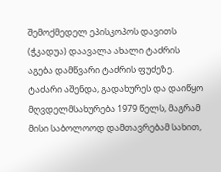შემოქმედელ ეპისკოპოს დავითს (ჭკადუა) დაავალა ახალი ტაძრის აგება დამწვარი ტაძრის ფუძეზე.
ტაძარი აშენდა, გადახურეს და დაიწყო მღვდელმსახურება 1979 წელს, მაგრამ მისი საბოლოოდ დამთავრებამ სახით,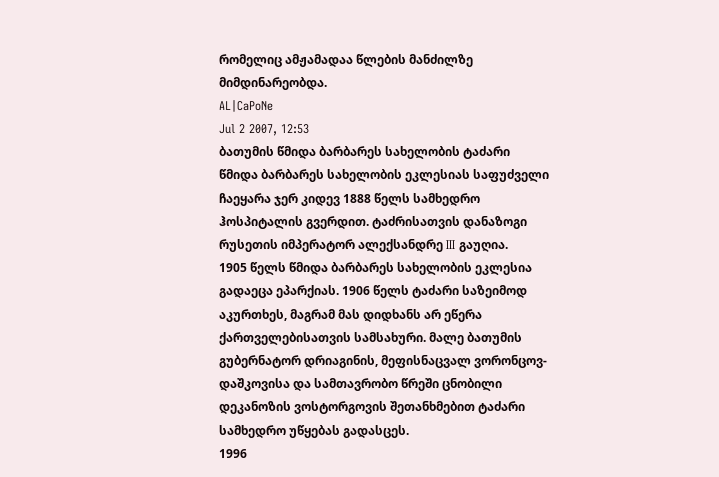რომელიც ამჟამადაა წლების მანძილზე მიმდინარეობდა.
AL|CaPoNe
Jul 2 2007, 12:53
ბათუმის წმიდა ბარბარეს სახელობის ტაძარი
წმიდა ბარბარეს სახელობის ეკლესიას საფუძველი ჩაეყარა ჯერ კიდევ 1888 წელს სამხედრო ჰოსპიტალის გვერდით. ტაძრისათვის დანაზოგი რუსეთის იმპერატორ ალექსანდრე III გაუღია.
1905 წელს წმიდა ბარბარეს სახელობის ეკლესია გადაეცა ეპარქიას. 1906 წელს ტაძარი საზეიმოდ აკურთხეს, მაგრამ მას დიდხანს არ ეწერა ქართველებისათვის სამსახური. მალე ბათუმის გუბერნატორ დრიაგინის, მეფისნაცვალ ვორონცოვ-დაშკოვისა და სამთავრობო წრეში ცნობილი დეკანოზის ვოსტორგოვის შეთანხმებით ტაძარი სამხედრო უწყებას გადასცეს.
1996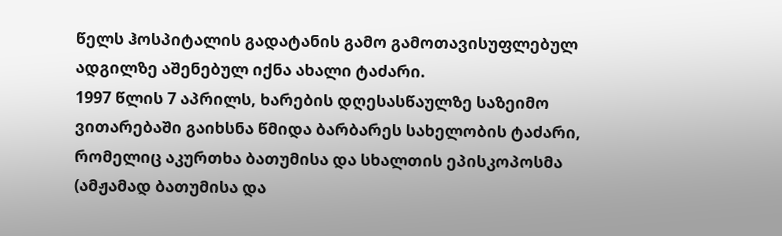წელს ჰოსპიტალის გადატანის გამო გამოთავისუფლებულ ადგილზე აშენებულ იქნა ახალი ტაძარი.
1997 წლის 7 აპრილს, ხარების დღესასწაულზე საზეიმო ვითარებაში გაიხსნა წმიდა ბარბარეს სახელობის ტაძარი, რომელიც აკურთხა ბათუმისა და სხალთის ეპისკოპოსმა (ამჟამად ბათუმისა და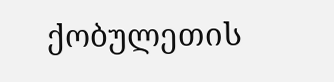ქობულეთის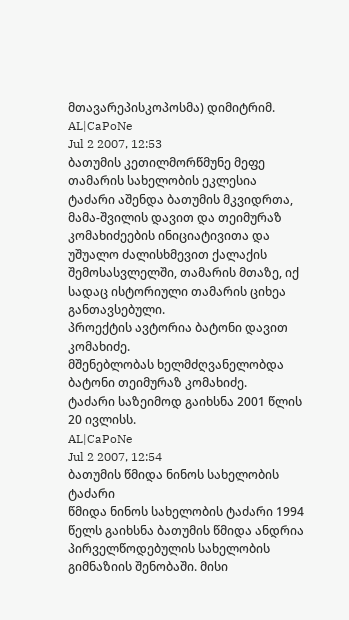მთავარეპისკოპოსმა) დიმიტრიმ.
AL|CaPoNe
Jul 2 2007, 12:53
ბათუმის კეთილმორწმუნე მეფე თამარის სახელობის ეკლესია
ტაძარი აშენდა ბათუმის მკვიდრთა, მამა-შვილის დავით და თეიმურაზ კომახიძეების ინიციატივითა და უშუალო ძალისხმევით ქალაქის შემოსასვლელში, თამარის მთაზე, იქ სადაც ისტორიული თამარის ციხეა განთავსებული.
პროექტის ავტორია ბატონი დავით კომახიძე.
მშენებლობას ხელმძღვანელობდა ბატონი თეიმურაზ კომახიძე.
ტაძარი საზეიმოდ გაიხსნა 2001 წლის 20 ივლისს.
AL|CaPoNe
Jul 2 2007, 12:54
ბათუმის წმიდა ნინოს სახელობის ტაძარი
წმიდა ნინოს სახელობის ტაძარი 1994 წელს გაიხსნა ბათუმის წმიდა ანდრია პირველწოდებულის სახელობის გიმნაზიის შენობაში. მისი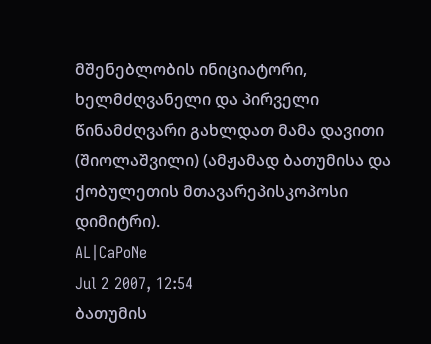მშენებლობის ინიციატორი, ხელმძღვანელი და პირველი წინამძღვარი გახლდათ მამა დავითი (შიოლაშვილი) (ამჟამად ბათუმისა და ქობულეთის მთავარეპისკოპოსი დიმიტრი).
AL|CaPoNe
Jul 2 2007, 12:54
ბათუმის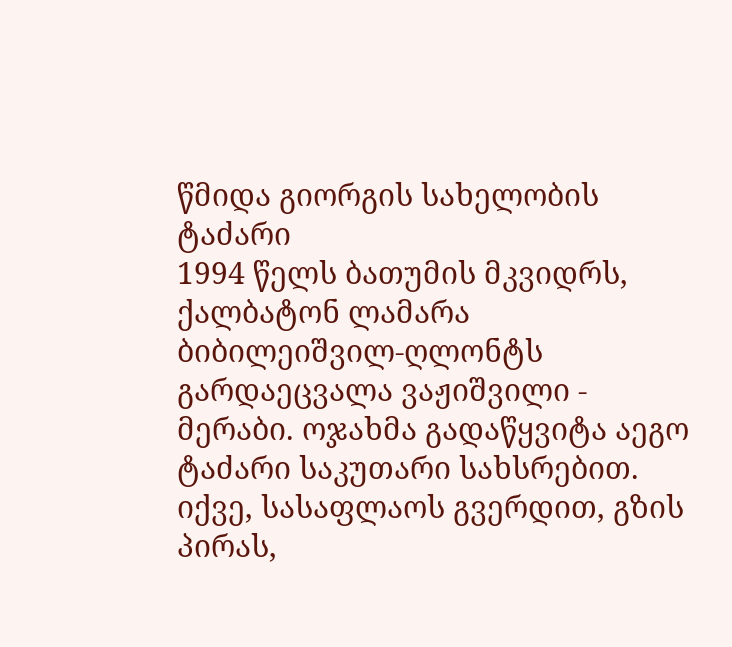წმიდა გიორგის სახელობის ტაძარი
1994 წელს ბათუმის მკვიდრს, ქალბატონ ლამარა ბიბილეიშვილ-ღლონტს გარდაეცვალა ვაჟიშვილი - მერაბი. ოჯახმა გადაწყვიტა აეგო ტაძარი საკუთარი სახსრებით. იქვე, სასაფლაოს გვერდით, გზის პირას,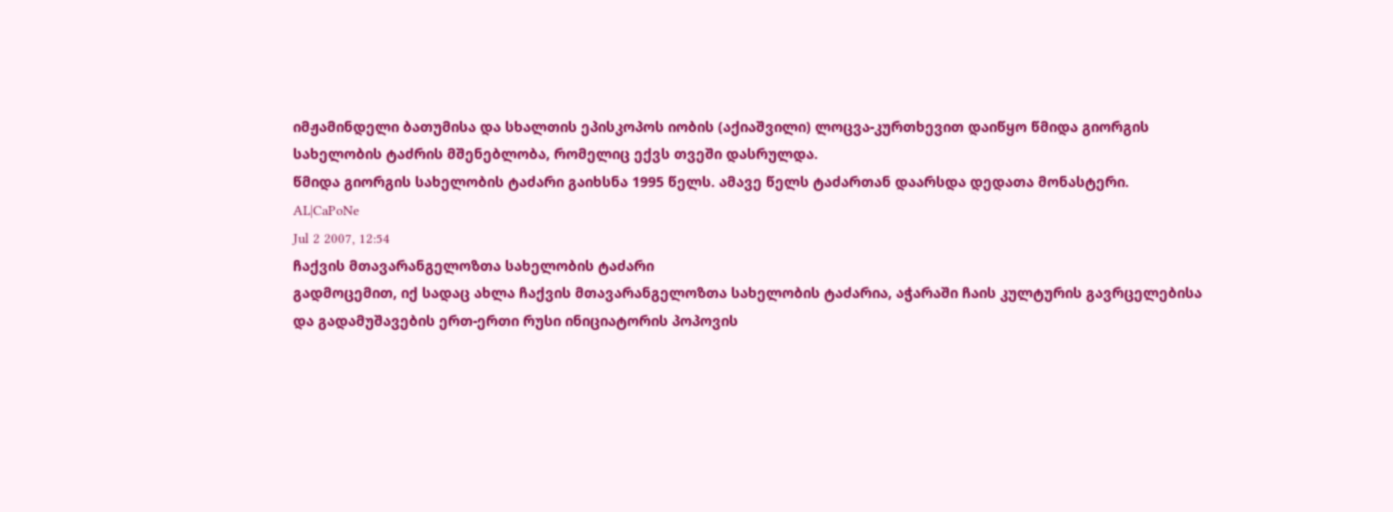იმჟამინდელი ბათუმისა და სხალთის ეპისკოპოს იობის (აქიაშვილი) ლოცვა-კურთხევით დაიწყო წმიდა გიორგის სახელობის ტაძრის მშენებლობა, რომელიც ექვს თვეში დასრულდა.
წმიდა გიორგის სახელობის ტაძარი გაიხსნა 1995 წელს. ამავე წელს ტაძართან დაარსდა დედათა მონასტერი.
AL|CaPoNe
Jul 2 2007, 12:54
ჩაქვის მთავარანგელოზთა სახელობის ტაძარი
გადმოცემით, იქ სადაც ახლა ჩაქვის მთავარანგელოზთა სახელობის ტაძარია, აჭარაში ჩაის კულტურის გავრცელებისა და გადამუშავების ერთ-ერთი რუსი ინიციატორის პოპოვის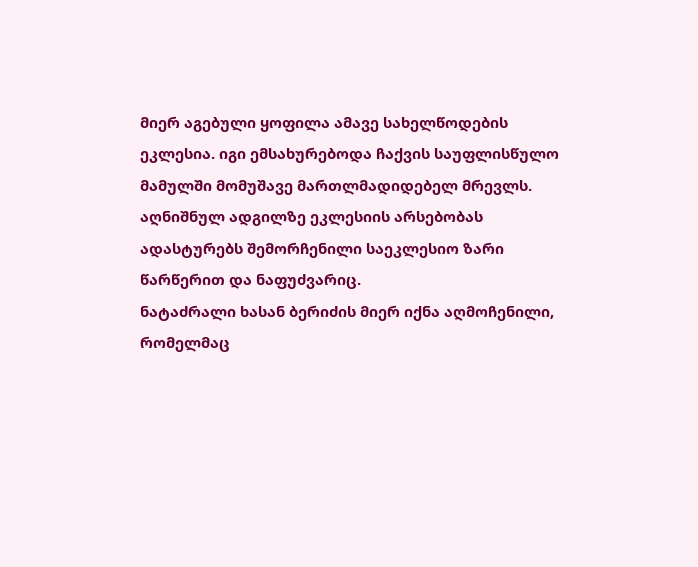მიერ აგებული ყოფილა ამავე სახელწოდების ეკლესია. იგი ემსახურებოდა ჩაქვის საუფლისწულო მამულში მომუშავე მართლმადიდებელ მრევლს.
აღნიშნულ ადგილზე ეკლესიის არსებობას ადასტურებს შემორჩენილი საეკლესიო ზარი წარწერით და ნაფუძვარიც.
ნატაძრალი ხასან ბერიძის მიერ იქნა აღმოჩენილი, რომელმაც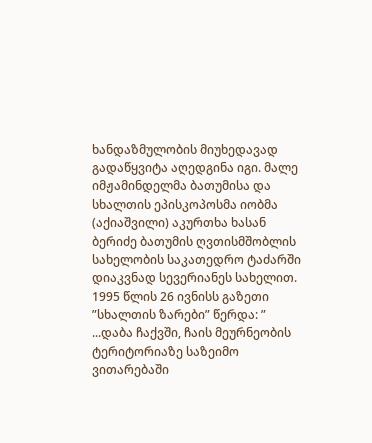ხანდაზმულობის მიუხედავად გადაწყვიტა აღედგინა იგი. მალე იმჟამინდელმა ბათუმისა და სხალთის ეპისკოპოსმა იობმა (აქიაშვილი) აკურთხა ხასან ბერიძე ბათუმის ღვთისმშობლის სახელობის საკათედრო ტაძარში დიაკვნად სევერიანეს სახელით.
1995 წლის 26 ივნისს გაზეთი ”სხალთის ზარები” წერდა: ” ...დაბა ჩაქვში, ჩაის მეურნეობის ტერიტორიაზე საზეიმო ვითარებაში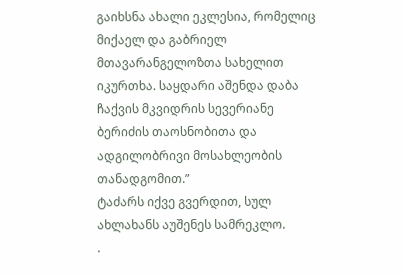გაიხსნა ახალი ეკლესია, რომელიც მიქაელ და გაბრიელ მთავარანგელოზთა სახელით იკურთხა. საყდარი აშენდა დაბა ჩაქვის მკვიდრის სევერიანე ბერიძის თაოსნობითა და ადგილობრივი მოსახლეობის თანადგომით.”
ტაძარს იქვე გვერდით, სულ ახლახანს აუშენეს სამრეკლო.
.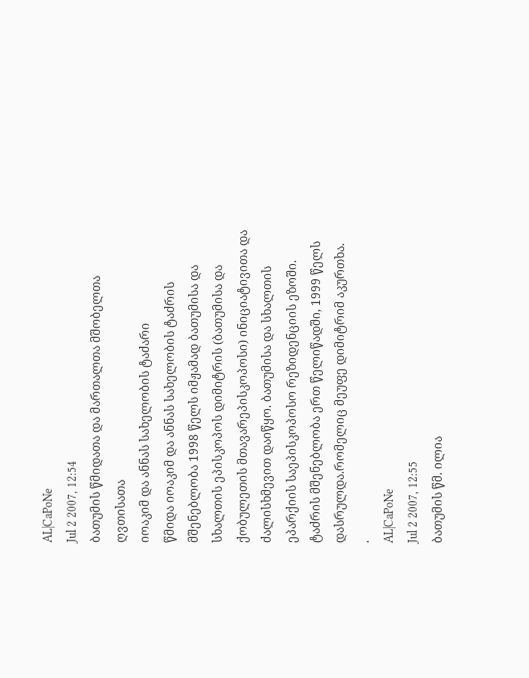AL|CaPoNe
Jul 2 2007, 12:54
ბათუმის წმიდათა და მართალთა მშობელთა ღვთისათა
იოაკიმ და ანნას სახელობის ტაძარი
წმიდა იოაკიმ და ანნას სახელობის ტაძრის მშენებლობა 1998 წელს იმჟამად ბათუმისა და სხალთის ეპისკოპოს დიმიტრის (ბათუმისა და ქობულეთის მთავარეპისკოპოსი) ინიციატივითა და ძალისხმევით დაიწყო. ბათუმისა და სხალთის ეპარქიის საეპისკოპოსო რეზიდენციის ეზოში.
ტაძრის მშენებლობა ერთ წელიწადში, 1999 წელს დასრულდა.რომელიც მეუფე დიმიტრიმ აკურთხა.
.
AL|CaPoNe
Jul 2 2007, 12:55
ბათუმის წმ. ილია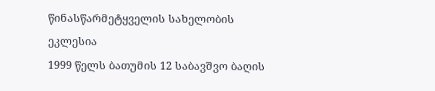წინასწარმეტყველის სახელობის ეკლესია
1999 წელს ბათუმის 12 საბავშვო ბაღის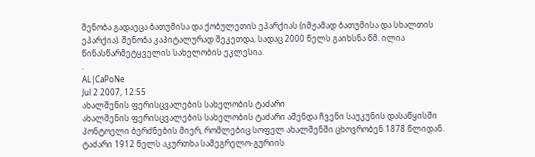შენობა გადაეცა ბათუმისა და ქობულეთის ეპარქიას (იმჟამად ბათუმისა და სხალთის ეპარქია). შენობა კაპიტალურად შეკეთდა, სადაც 2000 წელს გაიხსნა წმ. ილია წინასწარმეტყველის სახელობის ეკლესია.
.
AL|CaPoNe
Jul 2 2007, 12:55
ახალშენის ფერისცვალების სახელობის ტაძარი
ახალშენის ფერისცვალების სახელობის ტაძარი აშენდა ჩვენი საუკუნის დასაწყისში პონტოელი ბერძნების მიერ, რომლებიც სოფელ ახალშენში ცხოვრობენ 1878 წლიდან. ტაძარი 1912 წელს აკურთხა სამეგრელო-გურიის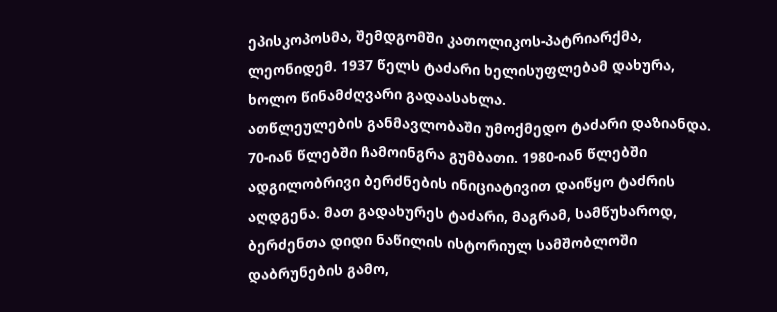ეპისკოპოსმა, შემდგომში კათოლიკოს-პატრიარქმა, ლეონიდემ. 1937 წელს ტაძარი ხელისუფლებამ დახურა, ხოლო წინამძღვარი გადაასახლა.
ათწლეულების განმავლობაში უმოქმედო ტაძარი დაზიანდა. 70-იან წლებში ჩამოინგრა გუმბათი. 1980-იან წლებში ადგილობრივი ბერძნების ინიციატივით დაიწყო ტაძრის აღდგენა. მათ გადახურეს ტაძარი, მაგრამ, სამწუხაროდ, ბერძენთა დიდი ნაწილის ისტორიულ სამშობლოში დაბრუნების გამო,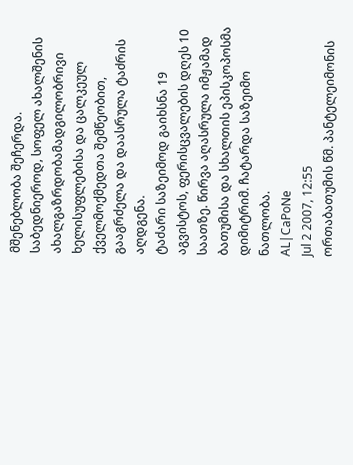მშენებლობა შეჩერდა. საბედნიეროდ, სოფელ ახალშენის ახალგაზრდობამადგილობრივი ხელისუფლებისა და ცალკეულ ქველმოქმედთა შემწეობით, გააგრძელა და დაასრულა ტაძრის აღდგენა.
ტაძარი საზეიმოდ გაიხსნა 19 აგვისტოს, ფერისცვალების დღეს 10 საათზე. წირვა აღასრულა იმჟამად ბათუმისა და სხალთის ეპისკოპოსმა დიმიტრიმ. ჩატარდა საზეიმო ნათლობა.
AL|CaPoNe
Jul 2 2007, 12:55
ორთაბათუმის წმ. პანტელეიმონის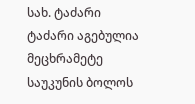სახ. ტაძარი
ტაძარი აგებულია მეცხრამეტე საუკუნის ბოლოს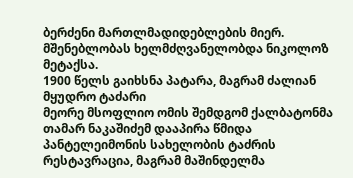ბერძენი მართლმადიდებლების მიერ. მშენებლობას ხელმძღვანელობდა ნიკოლოზ მეტაქსა.
1900 წელს გაიხსნა პატარა, მაგრამ ძალიან მყუდრო ტაძარი
მეორე მსოფლიო ომის შემდგომ ქალბატონმა თამარ ნაკაშიძემ დააპირა წმიდა პანტელეიმონის სახელობის ტაძრის რესტავრაცია, მაგრამ მაშინდელმა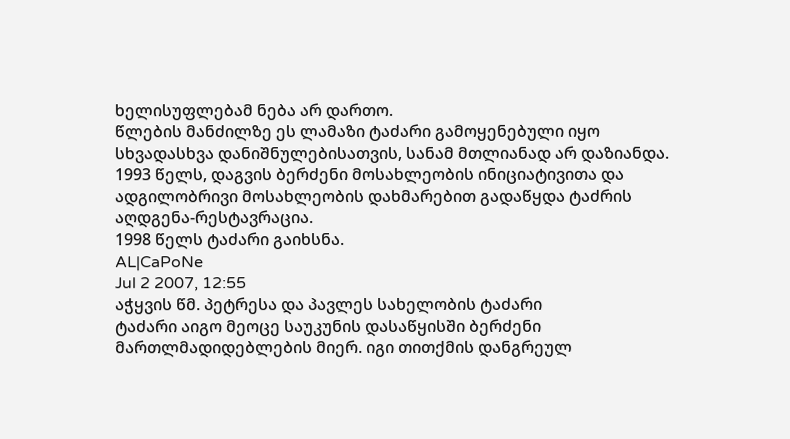ხელისუფლებამ ნება არ დართო.
წლების მანძილზე ეს ლამაზი ტაძარი გამოყენებული იყო სხვადასხვა დანიშნულებისათვის, სანამ მთლიანად არ დაზიანდა.
1993 წელს, დაგვის ბერძენი მოსახლეობის ინიციატივითა და ადგილობრივი მოსახლეობის დახმარებით გადაწყდა ტაძრის აღდგენა-რესტავრაცია.
1998 წელს ტაძარი გაიხსნა.
AL|CaPoNe
Jul 2 2007, 12:55
აჭყვის წმ. პეტრესა და პავლეს სახელობის ტაძარი
ტაძარი აიგო მეოცე საუკუნის დასაწყისში ბერძენი მართლმადიდებლების მიერ. იგი თითქმის დანგრეულ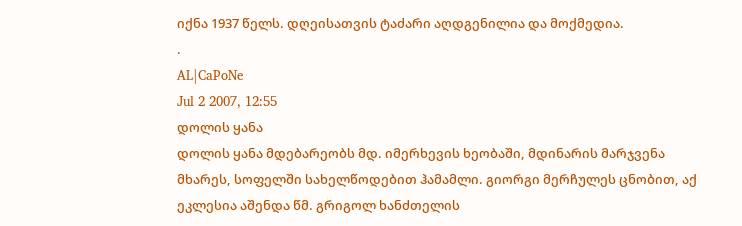იქნა 1937 წელს. დღეისათვის ტაძარი აღდგენილია და მოქმედია.
.
AL|CaPoNe
Jul 2 2007, 12:55
დოლის ყანა
დოლის ყანა მდებარეობს მდ. იმერხევის ხეობაში, მდინარის მარჯვენა მხარეს, სოფელში სახელწოდებით ჰამამლი. გიორგი მერჩულეს ცნობით, აქ ეკლესია აშენდა წმ. გრიგოლ ხანძთელის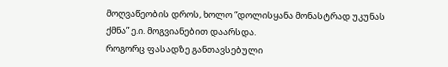მოღვაწეობის დროს, ხოლო “დოლისყანა მონასტრად უკუნას ქმნა” ე.ი. მოგვიანებით დაარსდა.
როგორც ფასადზე განთავსებული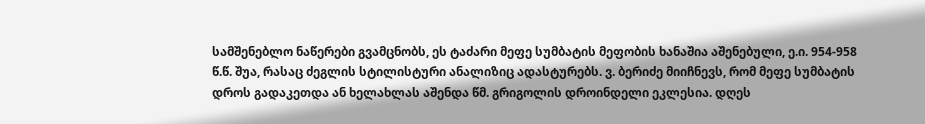სამშენებლო ნაწერები გვამცნობს, ეს ტაძარი მეფე სუმბატის მეფობის ხანაშია აშენებული, ე.ი. 954-958 წ.წ. შუა, რასაც ძეგლის სტილისტური ანალიზიც ადასტურებს. ვ. ბერიძე მიიჩნევს, რომ მეფე სუმბატის დროს გადაკეთდა ან ხელახლას აშენდა წმ. გრიგოლის დროინდელი ეკლესია. დღეს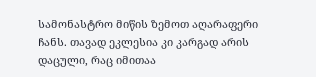სამონასტრო მიწის ზემოთ აღარაფერი ჩანს. თავად ეკლესია კი კარგად არის დაცული, რაც იმითაა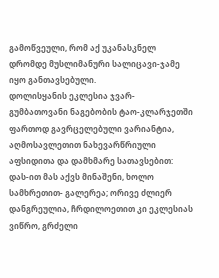გამოწვეული, რომ აქ უკანასკნელ დრომდე მუსლიმანური სალიცავი-ჯამე იყო განთავსებული.
დოლისყანის ეკლესია ჯვარ-გუმბათოვანი ნაგებობის ტაო-კლარჯეთში ფართოდ გავრცელებული ვარიანტია, აღმოსავლეთით ნახევარწრიული აფსიდითა და დამხმარე სათავსებით: დას-ით მას აქვს მინაშენი, ხოლო სამხრეთით- გალერეა; ორივე ძლიერ დანგრეულია, ჩრდილოეთით კი ეკლესიას ვიწრო, გრძელი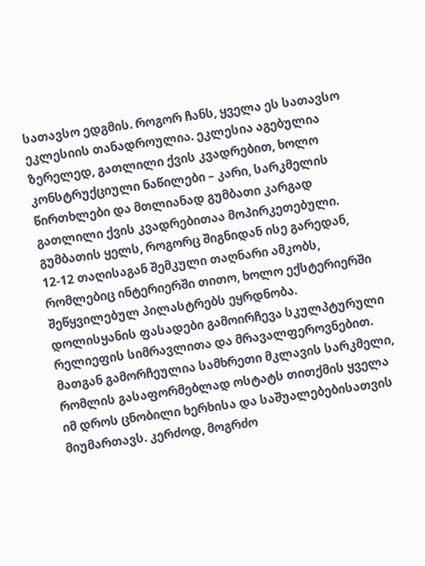სათავსო ედგმის. როგორ ჩანს, ყველა ეს სათავსო ეკლესიის თანადროულია. ეკლესია აგებულია ზერელედ, გათლილი ქვის კვადრებით, ხოლო კონსტრუქციული ნაწილები – კარი, სარკმელის წირთხლები და მთლიანად გუმბათი კარგად გათლილი ქვის კვადრებითაა მოპირკეთებული. გუმბათის ყელს, როგორც შიგნიდან ისე გარედან, 12-12 თაღისაგან შემკული თაღნარი ამკობს, რომლებიც ინტერიერში თითო, ხოლო ექსტერიერში შეწყვილებულ პილასტრებს ეყრდნობა.
დოლისყანის ფასადები გამოირჩევა სკულპტურული რელიეფის სიმრავლითა და მრავალფეროვნებით. მათგან გამორჩეულია სამხრეთი მკლავის სარკმელი, რომლის გასაფორმებლად ოსტატს თითქმის ყველა იმ დროს ცნობილი ხერხისა და საშუალებებისათვის მიუმართავს. კერძოდ, მოგრძო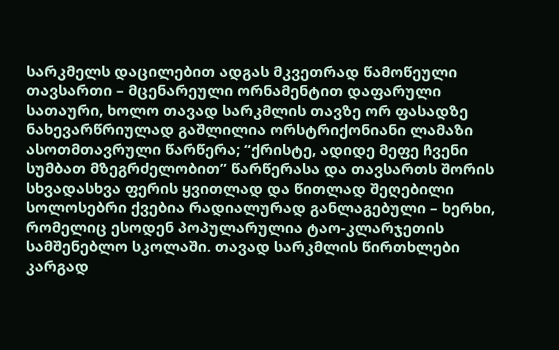სარკმელს დაცილებით ადგას მკვეთრად წამოწეული თავსართი – მცენარეული ორნამენტით დაფარული სათაური, ხოლო თავად სარკმლის თავზე ორ ფასადზე ნახევარწრიულად გაშლილია ორსტრიქონიანი ლამაზი ასოთმთავრული წარწერა; “ქრისტე, ადიდე მეფე ჩვენი სუმბათ მზეგრძელობით” წარწერასა და თავსართს შორის სხვადასხვა ფერის ყვითლად და წითლად შეღებილი სოლოსებრი ქვებია რადიალურად განლაგებული – ხერხი, რომელიც ესოდენ პოპულარულია ტაო-კლარჯეთის სამშენებლო სკოლაში. თავად სარკმლის წირთხლები კარგად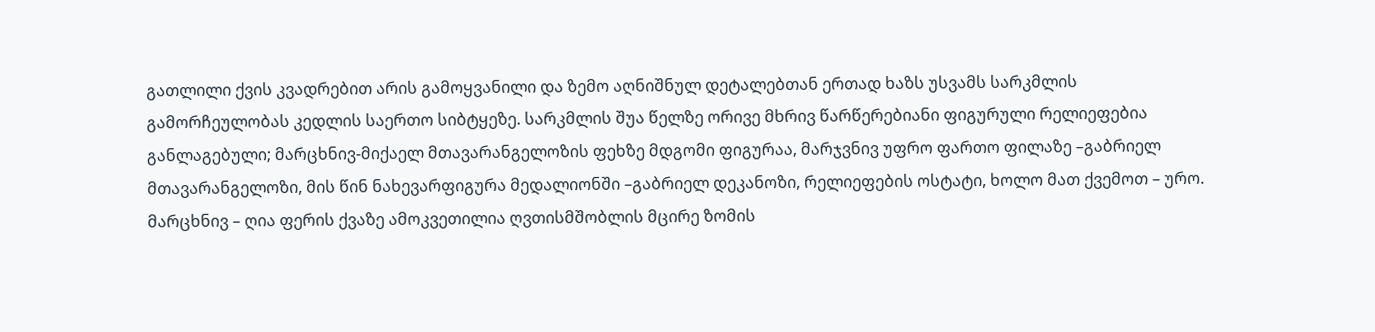გათლილი ქვის კვადრებით არის გამოყვანილი და ზემო აღნიშნულ დეტალებთან ერთად ხაზს უსვამს სარკმლის გამორჩეულობას კედლის საერთო სიბტყეზე. სარკმლის შუა წელზე ორივე მხრივ წარწერებიანი ფიგურული რელიეფებია განლაგებული; მარცხნივ-მიქაელ მთავარანგელოზის ფეხზე მდგომი ფიგურაა, მარჯვნივ უფრო ფართო ფილაზე –გაბრიელ მთავარანგელოზი, მის წინ ნახევარფიგურა მედალიონში –გაბრიელ დეკანოზი, რელიეფების ოსტატი, ხოლო მათ ქვემოთ – ურო. მარცხნივ – ღია ფერის ქვაზე ამოკვეთილია ღვთისმშობლის მცირე ზომის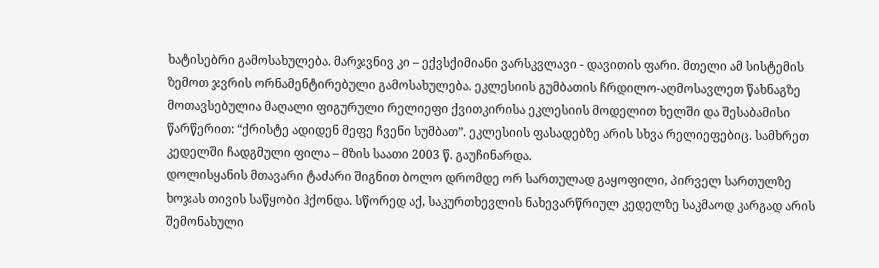ხატისებრი გამოსახულება. მარჯვნივ კი – ექვსქიმიანი ვარსკვლავი - დავითის ფარი. მთელი ამ სისტემის ზემოთ ჯვრის ორნამენტირებული გამოსახულება. ეკლესიის გუმბათის ჩრდილო-აღმოსავლეთ წახნაგზე მოთავსებულია მაღალი ფიგურული რელიეფი ქვითკირისა ეკლესიის მოდელით ხელში და შესაბამისი წარწერით: “ქრისტე ადიდენ მეფე ჩვენი სუმბათ”. ეკლესიის ფასადებზე არის სხვა რელიეფებიც. სამხრეთ კედელში ჩადგმული ფილა – მზის საათი 2003 წ. გაუჩინარდა.
დოლისყანის მთავარი ტაძარი შიგნით ბოლო დრომდე ორ სართულად გაყოფილი, პირველ სართულზე ხოჯას თივის საწყობი ჰქონდა. სწორედ აქ, საკურთხევლის ნახევარწრიულ კედელზე საკმაოდ კარგად არის შემონახული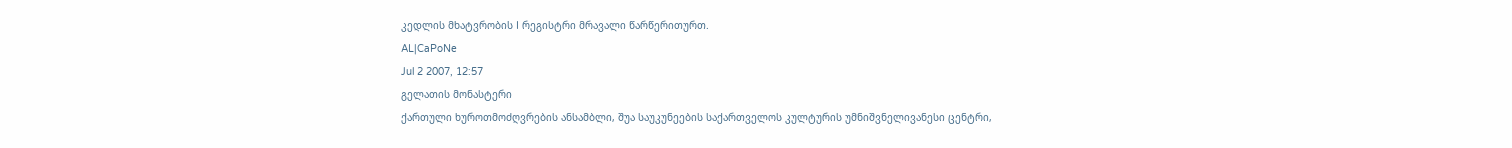კედლის მხატვრობის I რეგისტრი მრავალი წარწერითურთ.
AL|CaPoNe
Jul 2 2007, 12:57
გელათის მონასტერი
ქართული ხუროთმოძღვრების ანსამბლი, შუა საუკუნეების საქართველოს კულტურის უმნიშვნელივანესი ცენტრი,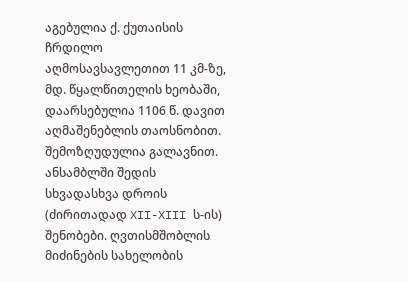აგებულია ქ. ქუთაისის ჩრდილო აღმოსავსავლეთით 11 კმ-ზე, მდ. წყალწითელის ხეობაში, დაარსებულია 1106 წ. დავით აღმაშენებლის თაოსნობით. შემოზღუდულია გალავნით. ანსამბლში შედის სხვადასხვა დროის (ძირითადად XII-XIII ს-ის) შენობები. ღვთისმშობლის მიძინების სახელობის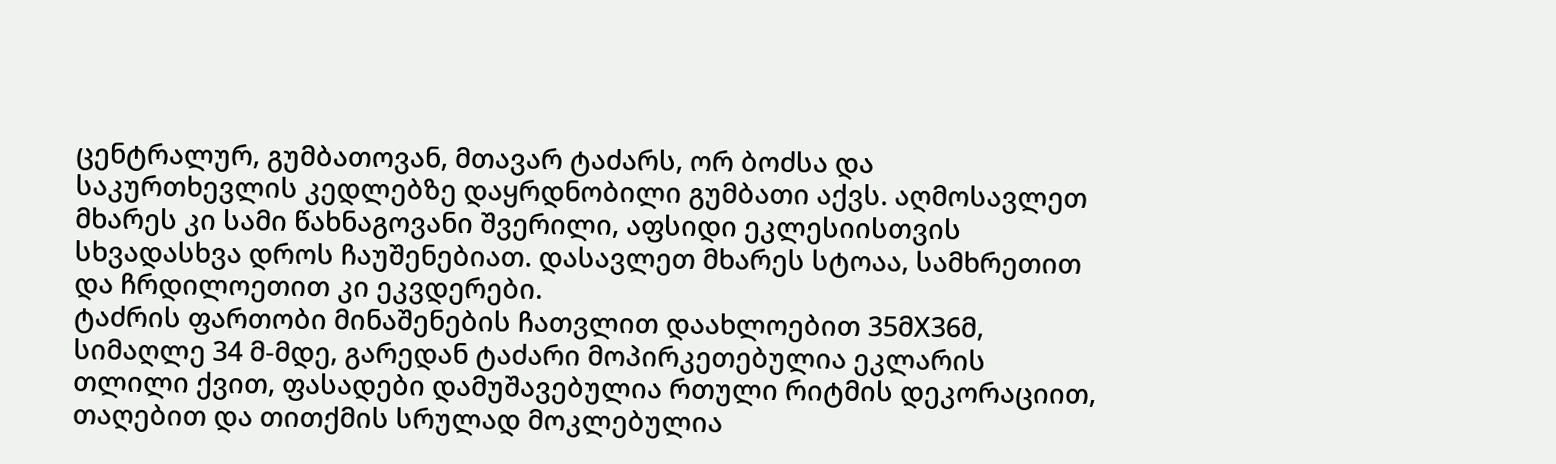ცენტრალურ, გუმბათოვან, მთავარ ტაძარს, ორ ბოძსა და საკურთხევლის კედლებზე დაყრდნობილი გუმბათი აქვს. აღმოსავლეთ მხარეს კი სამი წახნაგოვანი შვერილი, აფსიდი ეკლესიისთვის სხვადასხვა დროს ჩაუშენებიათ. დასავლეთ მხარეს სტოაა, სამხრეთით და ჩრდილოეთით კი ეკვდერები.
ტაძრის ფართობი მინაშენების ჩათვლით დაახლოებით 35მX36მ, სიმაღლე 34 მ-მდე, გარედან ტაძარი მოპირკეთებულია ეკლარის თლილი ქვით, ფასადები დამუშავებულია რთული რიტმის დეკორაციით, თაღებით და თითქმის სრულად მოკლებულია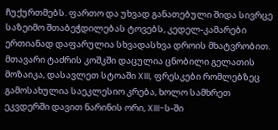ჩუქურთმებს. ფართო და უხვად განათებული შიდა სივრცე საზეიმო შთაბეჭდილებას ტოვებს, კედელ-კამარები ერთიანად დაფარულია სხვადასხვა დროის მხატვრობით. მთავარი ტაძრის კოშკში დაცულია ცნობილი გელათის მოზაიკა, დასავლეთ სტოაში XIII, ფრესკები რომლებზეც გამოსახულია საეკლესიო კრება, ხოლო სამხრეთ ეკვდერში დავით ნარინის ორი, XIII-ს-ში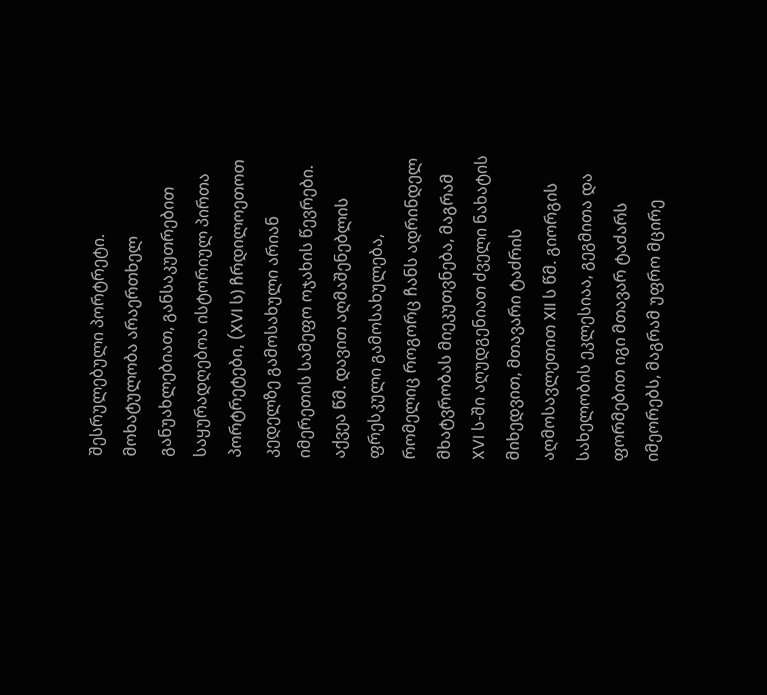შესრულებული პორტრეტი. მოხატულობა არაერთხელ განუახლებიათ, განსაკუთრებით საყურადღებოა ისტორიულ პირთა პორტრეტები, (XVI ს) ჩრდილოეთოთ კედელზე გამოსახული არიან იმერეთის სამეფო ოჯახის წევრები. აქვეა წმ. დავით აღმაშენებლის ფრესკული გამოსახულება, რომელიც როგორც ჩანს ადრინდელ მხატვრობას მიეკუთვნება, მაგრამ XVI ს-ში აღუდგენიათ ძველი ნახატის მიხედვით, მთავარი ტაძრის აღმოსავლეთით XII ს წმ. გიორგის სახელობის ეკლესიაა, გეგმითა და ფორმებით იგი მთავარ ტაძარს იმეორებს, მაგრამ უფრო მცირე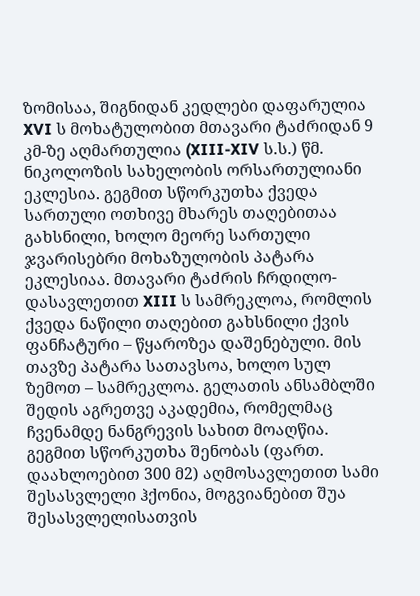ზომისაა, შიგნიდან კედლები დაფარულია XVI ს მოხატულობით მთავარი ტაძრიდან 9 კმ-ზე აღმართულია (XIII-XIV ს.ს.) წმ. ნიკოლოზის სახელობის ორსართულიანი ეკლესია. გეგმით სწორკუთხა ქვედა სართული ოთხივე მხარეს თაღებითაა გახსნილი, ხოლო მეორე სართული ჯვარისებრი მოხაზულობის პატარა ეკლესიაა. მთავარი ტაძრის ჩრდილო-დასავლეთით XIII ს სამრეკლოა, რომლის ქვედა ნაწილი თაღებით გახსნილი ქვის ფანჩატური – წყაროზეა დაშენებული. მის თავზე პატარა სათავსოა, ხოლო სულ ზემოთ – სამრეკლოა. გელათის ანსამბლში შედის აგრეთვე აკადემია, რომელმაც ჩვენამდე ნანგრევის სახით მოაღწია. გეგმით სწორკუთხა შენობას (ფართ. დაახლოებით 300 მ2) აღმოსავლეთით სამი შესასვლელი ჰქონია, მოგვიანებით შუა შესასვლელისათვის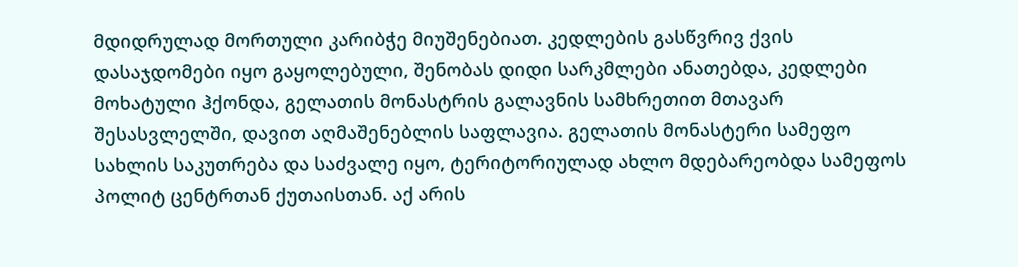მდიდრულად მორთული კარიბჭე მიუშენებიათ. კედლების გასწვრივ ქვის დასაჯდომები იყო გაყოლებული, შენობას დიდი სარკმლები ანათებდა, კედლები მოხატული ჰქონდა, გელათის მონასტრის გალავნის სამხრეთით მთავარ შესასვლელში, დავით აღმაშენებლის საფლავია. გელათის მონასტერი სამეფო სახლის საკუთრება და საძვალე იყო, ტერიტორიულად ახლო მდებარეობდა სამეფოს პოლიტ ცენტრთან ქუთაისთან. აქ არის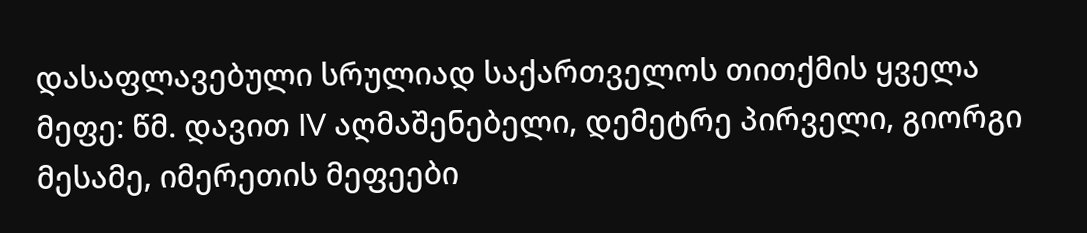დასაფლავებული სრულიად საქართველოს თითქმის ყველა მეფე: წმ. დავით IV აღმაშენებელი, დემეტრე პირველი, გიორგი მესამე, იმერეთის მეფეები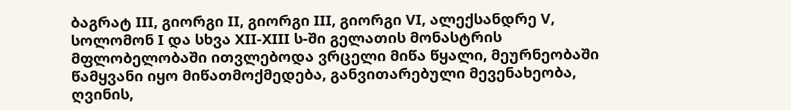ბაგრატ III, გიორგი II, გიორგი III, გიორგი VI, ალექსანდრე V, სოლომონ I და სხვა XII-XIII ს-ში გელათის მონასტრის მფლობელობაში ითვლებოდა ვრცელი მიწა წყალი, მეურნეობაში წამყვანი იყო მიწათმოქმედება, განვითარებული მევენახეობა, ღვინის,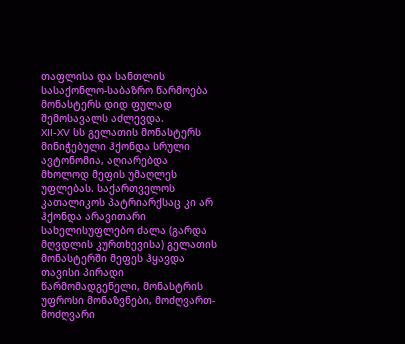თაფლისა და სანთლის სასაქონლო-საბაზრო წარმოება მონასტერს დიდ ფულად შემოსავალს აძლევდა.
XII-XV სს გელათის მონასტერს მინიჭებული ჰქონდა სრული ავტონომია, აღიარებდა მხოლოდ მეფის უმაღლეს უფლებას. საქართველოს კათალიკოს პატრიარქსაც კი არ ჰქონდა არავითარი სახელისუფლებო ძალა (გარდა მღვდლის კურთხევისა) გელათის მონასტერში მეფეს ჰყავდა თავისი პირადი წარმომადგენელი, მონასტრის უფროსი მონაზვნები, მოძღვართ-მოძღვარი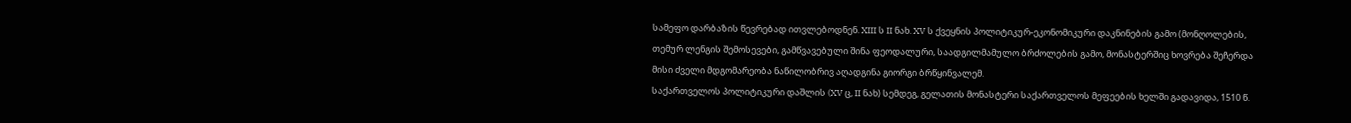სამეფო დარბაზის წევრებად ითვლებოდნენ. XIII ს II ნახ. XV ს ქვეყნის პოლიტიკურ-ეკონომიკური დაკნინების გამო (მონღოლების, თემურ ლენგის შემოსევები, გამწვავებული შინა ფეოდალური, საადგილმამულო ბრძოლების გამო, მონასტერშიც ხოვრება შეჩერდა მისი ძველი მდგომარეობა ნაწილობრივ აღადგინა გიორგი ბრწყინვალემ.
საქართველოს პოლიტიკური დაშლის (XV ც, II ნახ) სემდეგ, გელათის მონასტერი საქართველოს მეფეების ხელში გადავიდა, 1510 წ.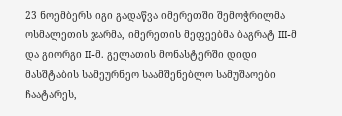23 ნოემბერს იგი გადაწვა იმერეთში შემოჭრილმა ოსმალეთის ჯარმა, იმერეთის მეფეებმა ბაგრატ III-მ და გიორგი II-მ. გელათის მონასტერში დიდი მასშტაბის სამეურნეო საამშენებლო სამუშაოები ჩაატარეს,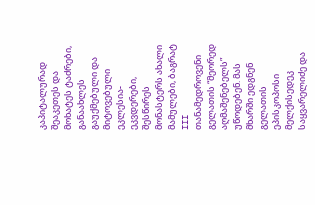კაპიტალურად შეაკეთეს და მოხატეს ტაძრები, განაახლეს გაუქმებული და მიტოვებული ეკლესია-ეკვდერები, შესწირეს მონასტერს ახალი მამულები, ბაგრატ III თანამედროვენი გელათის “მეორედ აღმაშენებელს” უწოდებენ. მას მხარში ედგნენ გელათის ეპისკოპოსი მელქისედეკ საყვარელიძე და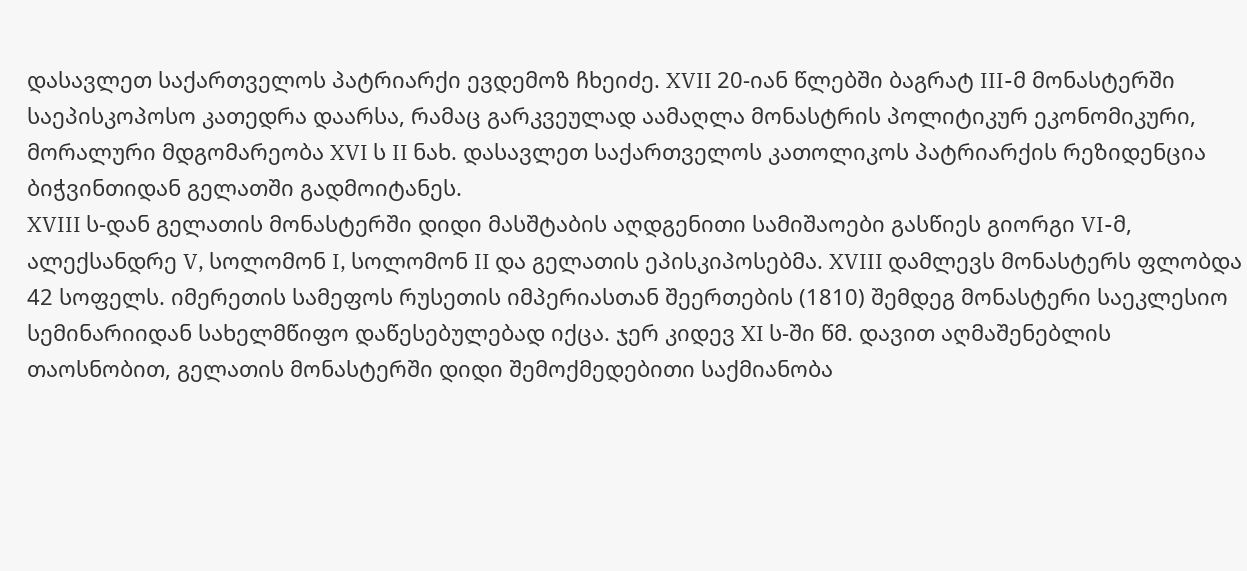დასავლეთ საქართველოს პატრიარქი ევდემოზ ჩხეიძე. XVII 20-იან წლებში ბაგრატ III-მ მონასტერში საეპისკოპოსო კათედრა დაარსა, რამაც გარკვეულად აამაღლა მონასტრის პოლიტიკურ ეკონომიკური, მორალური მდგომარეობა XVI ს II ნახ. დასავლეთ საქართველოს კათოლიკოს პატრიარქის რეზიდენცია ბიჭვინთიდან გელათში გადმოიტანეს.
XVIII ს-დან გელათის მონასტერში დიდი მასშტაბის აღდგენითი სამიშაოები გასწიეს გიორგი VI-მ, ალექსანდრე V, სოლომონ I, სოლომონ II და გელათის ეპისკიპოსებმა. XVIII დამლევს მონასტერს ფლობდა 42 სოფელს. იმერეთის სამეფოს რუსეთის იმპერიასთან შეერთების (1810) შემდეგ მონასტერი საეკლესიო სემინარიიდან სახელმწიფო დაწესებულებად იქცა. ჯერ კიდევ XI ს-ში წმ. დავით აღმაშენებლის თაოსნობით, გელათის მონასტერში დიდი შემოქმედებითი საქმიანობა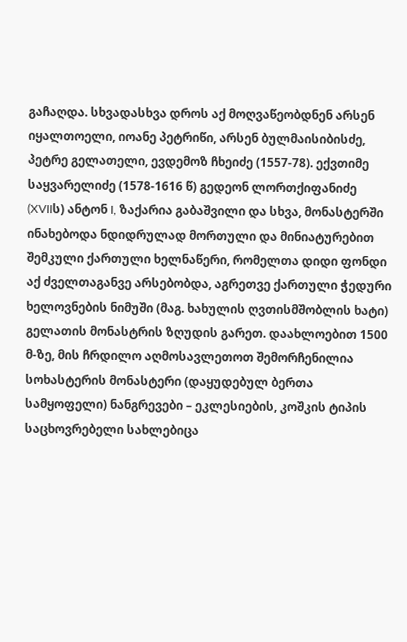გაჩაღდა. სხვადასხვა დროს აქ მოღვაწეობდნენ არსენ იყალთოელი, იოანე პეტრიწი, არსენ ბულმაისიბისძე, პეტრე გელათელი, ევდემოზ ჩხეიძე (1557-78). ექვთიმე საყვარელიძე (1578-1616 წ) გედეონ ლორთქიფანიძე (XVIIს) ანტონ I, ზაქარია გაბაშვილი და სხვა, მონასტერში ინახებოდა ნდიდრულად მორთული და მინიატურებით შემკული ქართული ხელნაწერი, რომელთა დიდი ფონდი აქ ძველთაგანვე არსებობდა, აგრეთვე ქართული ჭედური ხელოვნების ნიმუში (მაგ. ხახულის ღვთისმშობლის ხატი) გელათის მონასტრის ზღუდის გარეთ. დაახლოებით 1500 მ-ზე, მის ჩრდილო აღმოსავლეთოთ შემორჩენილია სოხასტერის მონასტერი (დაყუდებულ ბერთა სამყოფელი) ნანგრევები – ეკლესიების, კოშკის ტიპის საცხოვრებელი სახლებიცა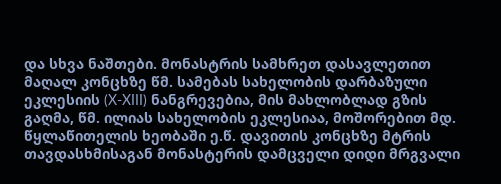და სხვა ნაშთები. მონასტრის სამხრეთ დასავლეთით მაღალ კონცხზე წმ. სამებას სახელობის დარბაზული ეკლესიის (X-XIII) ნანგრევებია, მის მახლობლად გზის გაღმა, წმ. ილიას სახელობის ეკლესიაა, მოშორებით მდ. წყლაწითელის ხეობაში ე.წ. დავითის კონცხზე მტრის თავდასხმისაგან მონასტერის დამცველი დიდი მრგვალი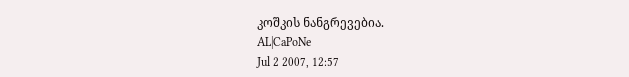კოშკის ნანგრევებია.
AL|CaPoNe
Jul 2 2007, 12:57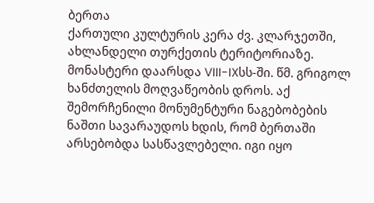ბერთა
ქართული კულტურის კერა ძვ. კლარჯეთში, ახლანდელი თურქეთის ტერიტორიაზე. მონასტერი დაარსდა VIII-IXსს-ში. წმ. გრიგოლ ხანძთელის მოღვაწეობის დროს. აქ შემორჩენილი მონუმენტური ნაგებობების ნაშთი სავარაუდოს ხდის, რომ ბერთაში არსებობდა სასწავლებელი. იგი იყო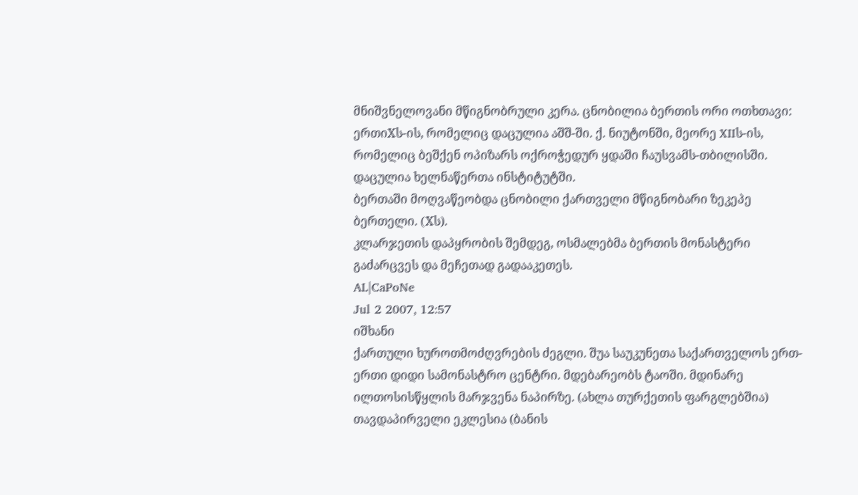მნიშვნელოვანი მწიგნობრული კერა. ცნობილია ბერთის ორი ოთხთავი: ერთიXს-ის, რომელიც დაცულია აშშ-ში. ქ. ნიუტონში, მეორე XIIს-ის, რომელიც ბეშქენ ოპიზარს ოქროჭედურ ყდაში ჩაუსვამს-თბილისში. დაცულია ხელნაწერთა ინსტიტუტში.
ბერთაში მოღვაწეობდა ცნობილი ქართველი მწიგნობარი ზეკეპე ბერთელი. (Xს).
კლარჯეთის დაპყრობის შემდეგ, ოსმალებმა ბერთის მონასტერი გაძარცვეს და მეჩეთად გადააკეთეს.
AL|CaPoNe
Jul 2 2007, 12:57
იშხანი
ქართული ხუროთმოძღვრების ძეგლი. შუა საუკუნეთა საქართველოს ერთ-ერთი დიდი სამონასტრო ცენტრი. მდებარეობს ტაოში. მდინარე ილთოსისწყლის მარჯვენა ნაპირზე. (ახლა თურქეთის ფარგლებშია) თავდაპირველი ეკლესია (ბანის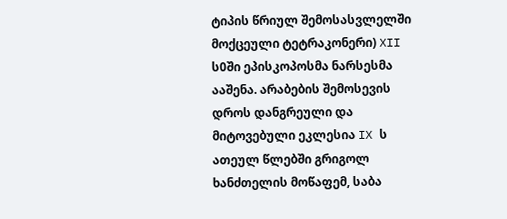ტიპის წრიულ შემოსასვლელში მოქცეული ტეტრაკონერი) XII ს0ში ეპისკოპოსმა ნარსესმა ააშენა. არაბების შემოსევის დროს დანგრეული და მიტოვებული ეკლესია IX ს ათეულ წლებში გრიგოლ ხანძთელის მოწაფემ, საბა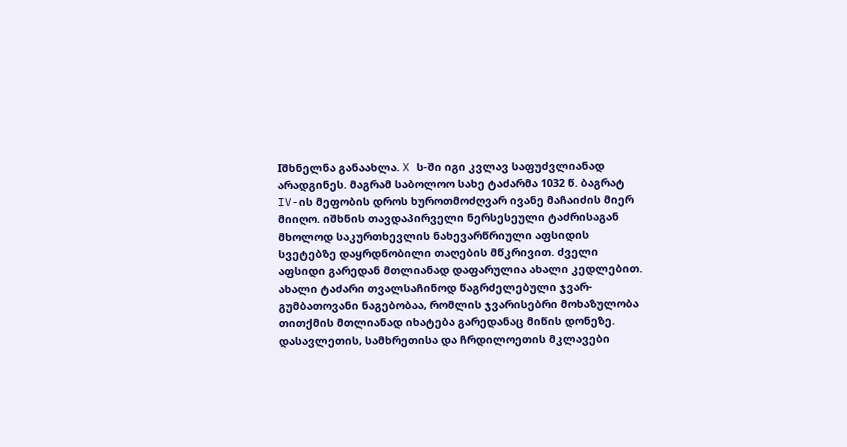Iშხნელნა განაახლა. X ს-ში იგი კვლავ საფუძვლიანად არადგინეს. მაგრამ საბოლოო სახე ტაძარმა 1032 წ. ბაგრატ IV-ის მეფობის დროს ხუროთმოძღვარ ივანე მაჩაიძის მიერ მიიღო. იშხნის თავდაპირველი ნერსესეული ტაძრისაგან მხოლოდ საკურთხევლის ნახევარწრიული აფსიდის სვეტებზე დაყრდნობილი თაღების მწკრივით. ძველი აფსიდი გარედან მთლიანად დაფარულია ახალი კედლებით. ახალი ტაძარი თვალსაჩინოდ წაგრძელებული ჯვარ-გუმბათოვანი ნაგებობაა, რომლის ჯვარისებრი მოხაზულობა თითქმის მთლიანად იხატება გარედანაც მიწის დონეზე. დასავლეთის, სამხრეთისა და ჩრდილოეთის მკლავები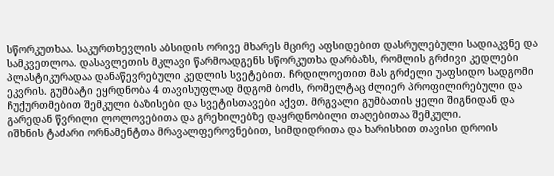სწორკუთხაა. საკურთხევლის აბსიდის ორივე მხარეს მცირე აფსიდებით დასრულებული სადიაკვნე და სამკვეთლოა. დასავლეთის მკლავი წარმოადგენს სწორკუთხა დარბაზს, რომლის გრძივი კედლები პლასტიკურადაა დანაწევრებული კედლის სვეტებით. ჩრდილოეთით მას გრძელი უაფსიდო სადგომი ეკვრის. გუმბატი ეყრდნობა 4 თავისუფლად მდგომ ბოძს, რომელტაც ძლიერ პროფილირებული და ჩუქურთმებით შემკული ბაზისები და სვეტისთავები აქვთ. მრგვალი გუმბათის ყელი შიგნიდან და გარედან წვრილი ლოლოვებითა და გრეხილებზე დაყრდნობილი თაღებითაა შემკული.
იშხნის ტაძარი ორნამენტთა მრავალფეროვნებით, სიმდიდრითა და ხარისხით თავისი დროის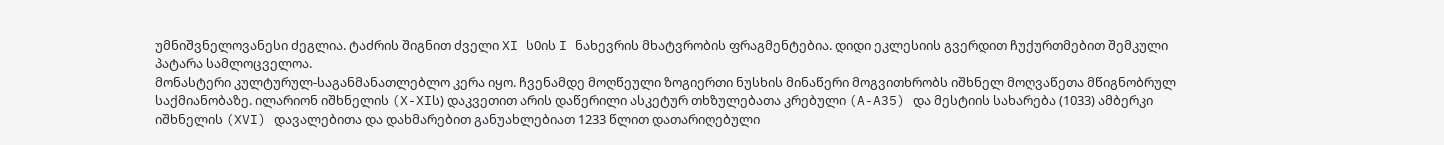უმნიშვნელოვანესი ძეგლია. ტაძრის შიგნით ძველი XI ს0ის I ნახევრის მხატვრობის ფრაგმენტებია. დიდი ეკლესიის გვერდით ჩუქურთმებით შემკული პატარა სამლოცველოა.
მონასტერი კულტურულ-საგანმანათლებლო კერა იყო. ჩვენამდე მოღწეული ზოგიერთი ნუსხის მინაწერი მოგვითხრობს იშხნელ მოღვაწეთა მწიგნობრულ საქმიანობაზე. ილარიონ იშხნელის (X-XIს) დაკვეთით არის დაწერილი ასკეტურ თხზულებათა კრებული (A-A35) და მესტიის სახარება (1033) ამბერკი იშხნელის (XVI) დავალებითა და დახმარებით განუახლებიათ 1233 წლით დათარიღებული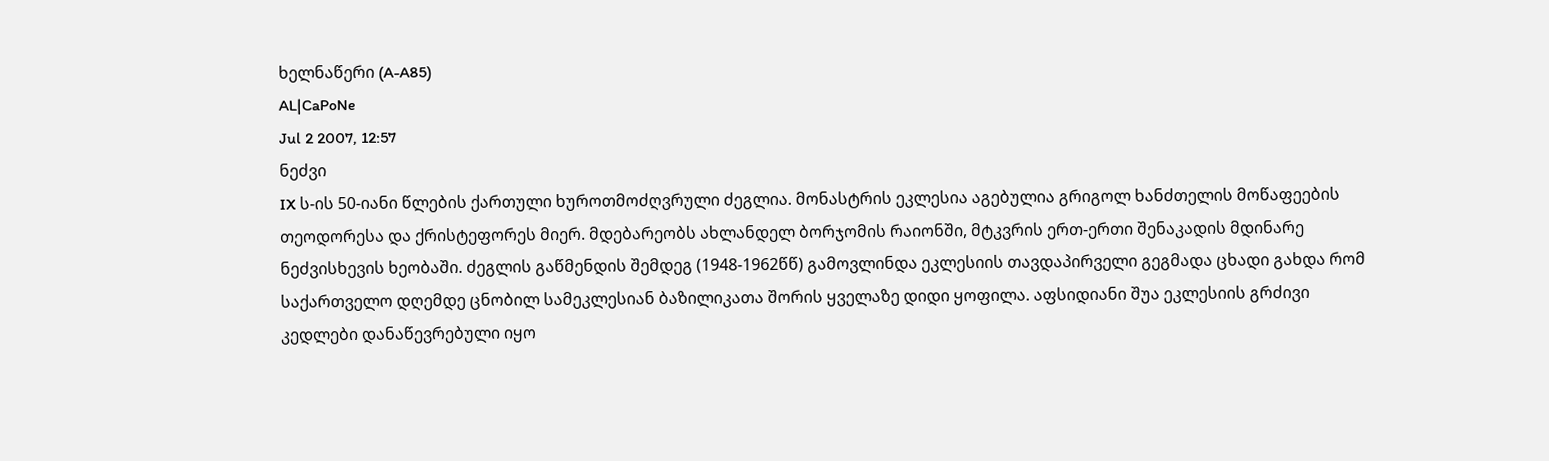ხელნაწერი (A-A85)
AL|CaPoNe
Jul 2 2007, 12:57
ნეძვი
IX ს-ის 50-იანი წლების ქართული ხუროთმოძღვრული ძეგლია. მონასტრის ეკლესია აგებულია გრიგოლ ხანძთელის მოწაფეების თეოდორესა და ქრისტეფორეს მიერ. მდებარეობს ახლანდელ ბორჯომის რაიონში, მტკვრის ერთ-ერთი შენაკადის მდინარე ნეძვისხევის ხეობაში. ძეგლის გაწმენდის შემდეგ (1948-1962წწ) გამოვლინდა ეკლესიის თავდაპირველი გეგმადა ცხადი გახდა რომ საქართველო დღემდე ცნობილ სამეკლესიან ბაზილიკათა შორის ყველაზე დიდი ყოფილა. აფსიდიანი შუა ეკლესიის გრძივი კედლები დანაწევრებული იყო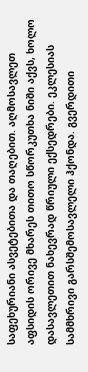საფეხურიანი ასვეტებითა და თაღებით. აღმოსავლეთ აფსიდის ორივე მხარეს თითო სწორკუთხა ნიში აქვს, ხოლო დასავლეთით ნახევრად წრიული ექსედრები. ეკლესიას სამმხრივი გარსშემოსავლელი ჰქონდა. გვერდითი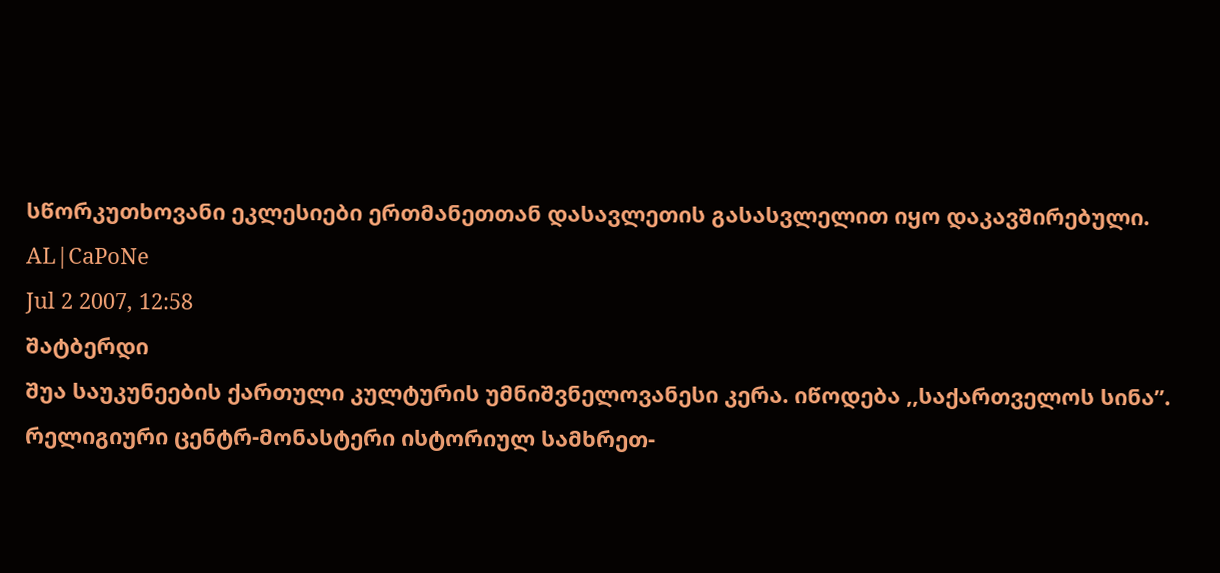სწორკუთხოვანი ეკლესიები ერთმანეთთან დასავლეთის გასასვლელით იყო დაკავშირებული.
AL|CaPoNe
Jul 2 2007, 12:58
შატბერდი
შუა საუკუნეების ქართული კულტურის უმნიშვნელოვანესი კერა. იწოდება ,,საქართველოს სინა”. რელიგიური ცენტრ-მონასტერი ისტორიულ სამხრეთ-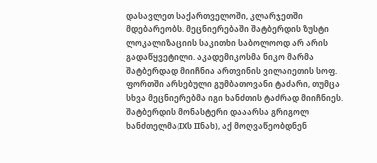დასავლეთ საქართველოში, კლარჯეთში მდებარეობს. მეცნიერებაში შატბერდის ზუსტი ლოკალიზაციის საკითხი საბოლოოდ არ არის გადაწყვეტილი. აკადემიკოსმა ნიკო მარმა შატბერდად მიიჩნია ართვინის ვილაიეთის სოფ. ფორთში არსებული გუმბათოვანი ტაძარი, თუმცა სხვა მეცნიერებმა იგი ხანძთის ტაძრად მიიჩნიეს. შატბერდის მონასტერი დააარსა გრიგოლ ხანძთელმა(IXს IIნახ), აქ მოღვაწეობდნენ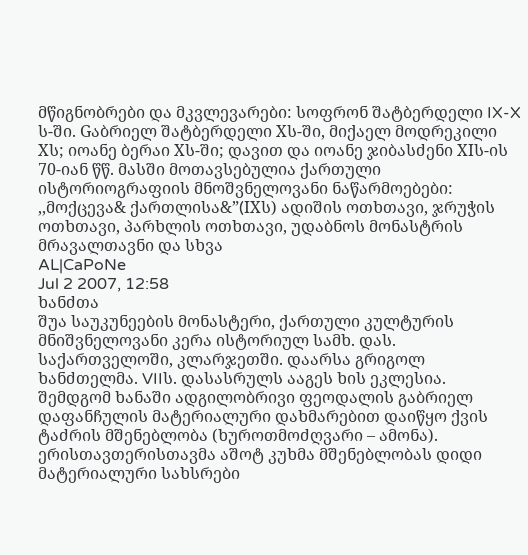მწიგნობრები და მკვლევარები: სოფრონ შატბერდელი IX-X ს-ში. Gაბრიელ შატბერდელი Xს-ში, მიქაელ მოდრეკილი Xს; იოანე ბერაი Xს-ში; დავით და იოანე ჯიბასძენი XIს-ის 70-იან წწ. მასში მოთავსებულია ქართული ისტორიოგრაფიის მნოშვნელოვანი ნაწარმოებები: ,,მოქცევა& ქართლისა&”(IXს) ადიშის ოთხთავი, ჯრუჭის ოთხთავი, პარხლის ოთხთავი, უდაბნოს მონასტრის მრავალთავნი და სხვა
AL|CaPoNe
Jul 2 2007, 12:58
ხანძთა
შუა საუკუნეების მონასტერი, ქართული კულტურის მნიშვნელოვანი კერა ისტორიულ სამხ. დას. საქართველოში, კლარჯეთში. დაარსა გრიგოლ ხანძთელმა. VIIს. დასასრულს ააგეს ხის ეკლესია. შემდგომ ხანაში ადგილობრივი ფეოდალის გაბრიელ დაფანჩულის მატერიალური დახმარებით დაიწყო ქვის ტაძრის მშენებლობა (ხუროთმოძღვარი – ამონა). ერისთავთერისთავმა აშოტ კუხმა მშენებლობას დიდი მატერიალური სახსრები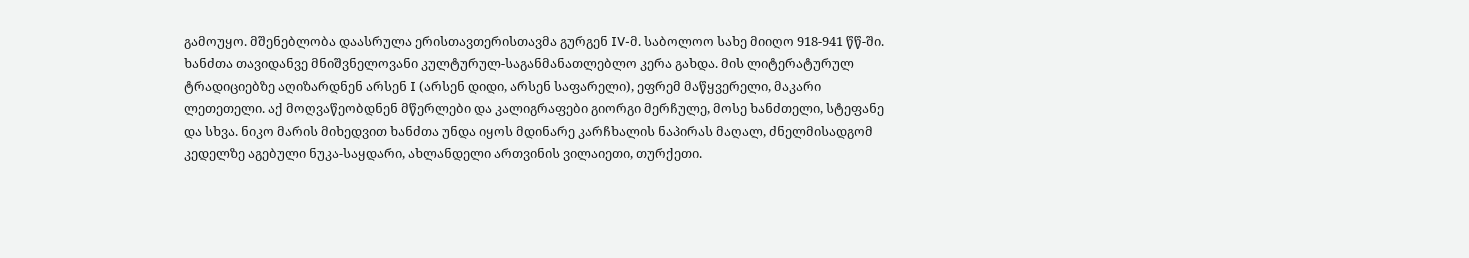გამოუყო. მშენებლობა დაასრულა ერისთავთერისთავმა გურგენ IV-მ. საბოლოო სახე მიიღო 918-941 წწ-ში. ხანძთა თავიდანვე მნიშვნელოვანი კულტურულ-საგანმანათლებლო კერა გახდა. მის ლიტერატურულ ტრადიციებზე აღიზარდნენ არსენ I (არსენ დიდი, არსენ საფარელი), ეფრემ მაწყვერელი, მაკარი ლეთეთელი. აქ მოღვაწეობდნენ მწერლები და კალიგრაფები გიორგი მერჩულე, მოსე ხანძთელი, სტეფანე და სხვა. ნიკო მარის მიხედვით ხანძთა უნდა იყოს მდინარე კარჩხალის ნაპირას მაღალ, ძნელმისადგომ კედელზე აგებული ნუკა-საყდარი, ახლანდელი ართვინის ვილაიეთი, თურქეთი.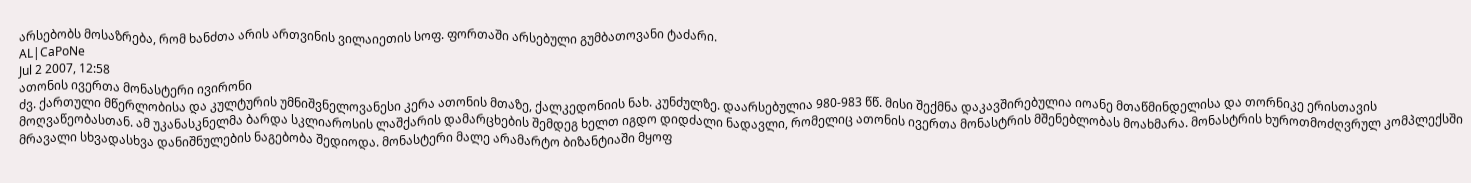არსებობს მოსაზრება, რომ ხანძთა არის ართვინის ვილაიეთის სოფ. ფორთაში არსებული გუმბათოვანი ტაძარი.
AL|CaPoNe
Jul 2 2007, 12:58
ათონის ივერთა მონასტერი ივირონი
ძვ. ქართული მწერლობისა და კულტურის უმნიშვნელოვანესი კერა ათონის მთაზე, ქალკედონიის ნახ. კუნძულზე. დაარსებულია 980-983 წწ. მისი შექმნა დაკავშირებულია იოანე მთაწმინდელისა და თორნიკე ერისთავის მოღვაწეობასთან. ამ უკანასკნელმა ბარდა სკლიაროსის ლაშქარის დამარცხების შემდეგ ხელთ იგდო დიდძალი ნადავლი, რომელიც ათონის ივერთა მონასტრის მშენებლობას მოახმარა. მონასტრის ხუროთმოძღვრულ კომპლექსში მრავალი სხვადასხვა დანიშნულების ნაგებობა შედიოდა. მონასტერი მალე არამარტო ბიზანტიაში მყოფ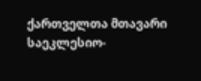ქართველთა მთავარი საეკლესიო-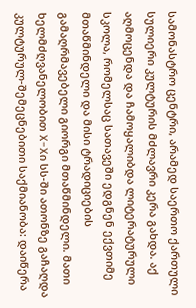სამონასტრო ცენტრი, არამედ საერთო ქართული სულიერი კულტურის მძლავრი კერა გახდა. აქ აღმოცენდა და ჩამოყალიბდა ლიტერატურული სკოლა, რომელსაც სათავეში ედგნენ ექვთიმე მთაწმინდელი და მისი ტრადიციების გამაღრმავებელი გიორგი მთაწმინდელი. მათი ხელმძღვანელობით X-Xი სს-ში ათონზე გაჩაღდა კულტურულ-შემეცნებითი საქმიანობა: დაიწერა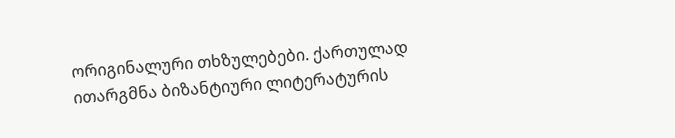ორიგინალური თხზულებები. ქართულად ითარგმნა ბიზანტიური ლიტერატურის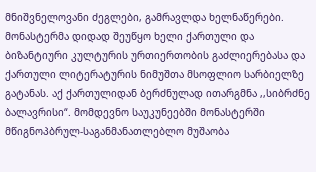მნიშვნელოვანი ძეგლები, გამრავლდა ხელნაწერები. მონასტერმა დიდად შეუწყო ხელი ქართული და ბიზანტიური კულტურის ურთიერთობის გაძლიერებასა და ქართული ლიტერატურის ნიმუშთა მსოფლიო სარბიელზე გატანას. აქ ქართულიდან ბერძნულად ითარგმნა ,,სიბრძნე ბალავრისი“. მომდევნო საუკუნეებში მონასტერში მწიგნოპბრულ-საგანმანათლებლო მუშაობა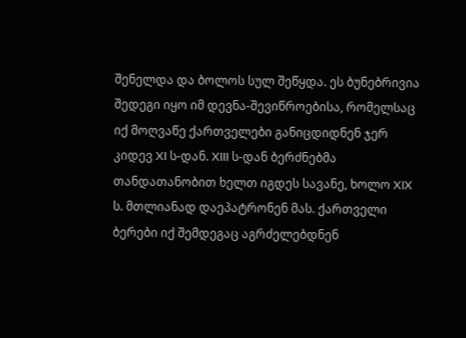შენელდა და ბოლოს სულ შეწყდა. ეს ბუნებრივია შედეგი იყო იმ დევნა-შევიწროებისა, რომელსაც იქ მოღვაწე ქართველები განიცდიდნენ ჯერ კიდევ XI ს-დან. XIII ს-დან ბერძნებმა თანდათანობით ხელთ იგდეს სავანე, ხოლო XIX ს. მთლიანად დაეპატრონენ მას. ქართველი ბერები იქ შემდეგაც აგრძელებდნენ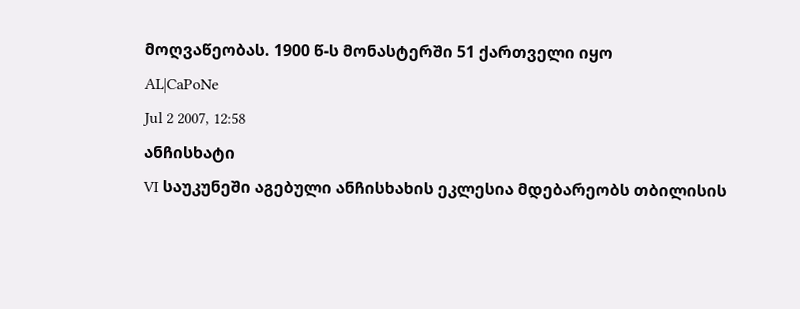მოღვაწეობას. 1900 წ-ს მონასტერში 51 ქართველი იყო
AL|CaPoNe
Jul 2 2007, 12:58
ანჩისხატი
VI საუკუნეში აგებული ანჩისხახის ეკლესია მდებარეობს თბილისის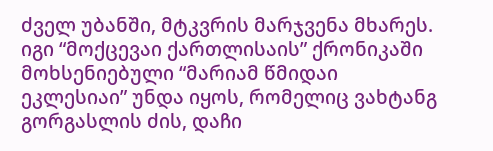ძველ უბანში, მტკვრის მარჯვენა მხარეს. იგი “მოქცევაი ქართლისაის” ქრონიკაში მოხსენიებული “მარიამ წმიდაი ეკლესიაი” უნდა იყოს, რომელიც ვახტანგ გორგასლის ძის, დაჩი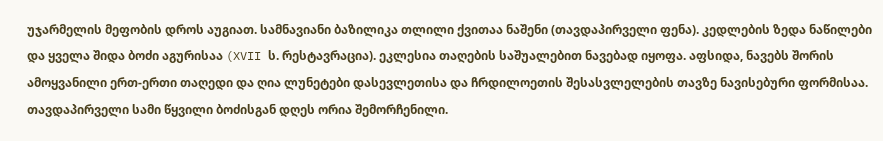უჯარმელის მეფობის დროს აუგიათ. სამნავიანი ბაზილიკა თლილი ქვითაა ნაშენი (თავდაპირველი ფენა). კედლების ზედა ნაწილები და ყველა შიდა ბოძი აგურისაა (XVII ს. რესტავრაცია). ეკლესია თაღების საშუალებით ნავებად იყოფა. აფსიდა, ნავებს შორის ამოყვანილი ერთ-ერთი თაღედი და ღია ლუნეტები დასევლეთისა და ჩრდილოეთის შესასვლელების თავზე ნავისებური ფორმისაა. თავდაპირველი სამი წყვილი ბოძისგან დღეს ორია შემორჩენილი.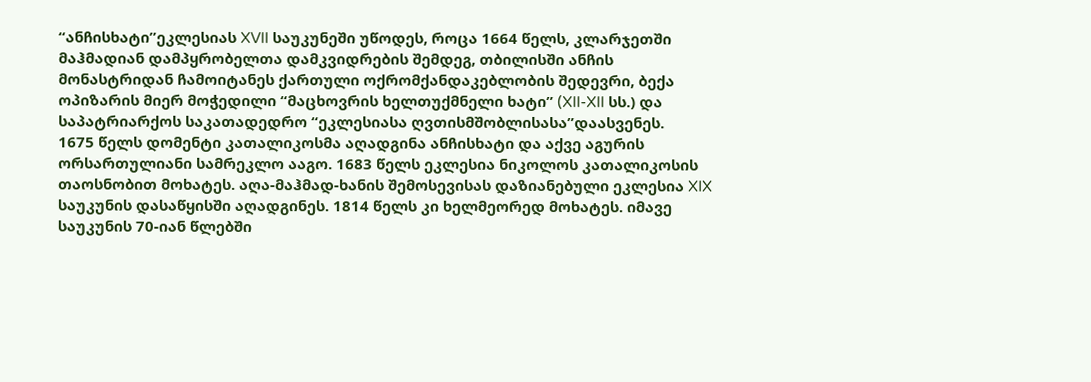“ანჩისხატი”ეკლესიას XVII საუკუნეში უწოდეს, როცა 1664 წელს, კლარჯეთში მაჰმადიან დამპყრობელთა დამკვიდრების შემდეგ, თბილისში ანჩის მონასტრიდან ჩამოიტანეს ქართული ოქრომქანდაკებლობის შედევრი, ბექა ოპიზარის მიერ მოჭედილი “მაცხოვრის ხელთუქმნელი ხატი” (XII-XII სს.) და საპატრიარქოს საკათადედრო “ეკლესიასა ღვთისმშობლისასა”დაასვენეს.
1675 წელს დომენტი კათალიკოსმა აღადგინა ანჩისხატი და აქვე აგურის ორსართულიანი სამრეკლო ააგო. 1683 წელს ეკლესია ნიკოლოს კათალიკოსის თაოსნობით მოხატეს. აღა-მაჰმად-ხანის შემოსევისას დაზიანებული ეკლესია XIX საუკუნის დასაწყისში აღადგინეს. 1814 წელს კი ხელმეორედ მოხატეს. იმავე საუკუნის 70-იან წლებში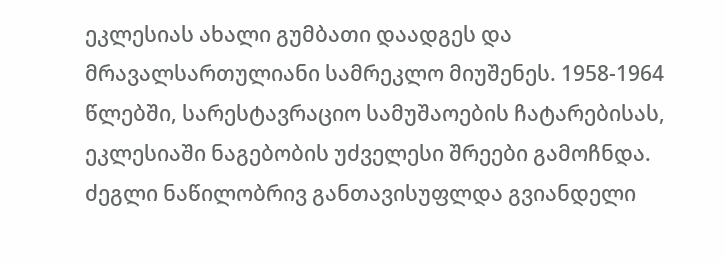ეკლესიას ახალი გუმბათი დაადგეს და მრავალსართულიანი სამრეკლო მიუშენეს. 1958-1964 წლებში, სარესტავრაციო სამუშაოების ჩატარებისას, ეკლესიაში ნაგებობის უძველესი შრეები გამოჩნდა. ძეგლი ნაწილობრივ განთავისუფლდა გვიანდელი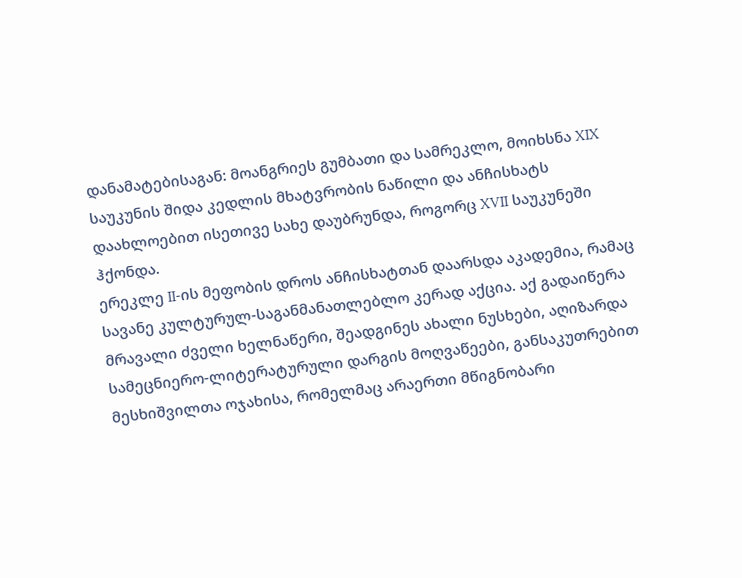დანამატებისაგან: მოანგრიეს გუმბათი და სამრეკლო, მოიხსნა XIX საუკუნის შიდა კედლის მხატვრობის ნაწილი და ანჩისხატს დაახლოებით ისეთივე სახე დაუბრუნდა, როგორც XVII საუკუნეში ჰქონდა.
ერეკლე II-ის მეფობის დროს ანჩისხატთან დაარსდა აკადემია, რამაც სავანე კულტურულ-საგანმანათლებლო კერად აქცია. აქ გადაიწერა მრავალი ძველი ხელნაწერი, შეადგინეს ახალი ნუსხები, აღიზარდა სამეცნიერო-ლიტერატურული დარგის მოღვაწეები, განსაკუთრებით მესხიშვილთა ოჯახისა, რომელმაც არაერთი მწიგნობარი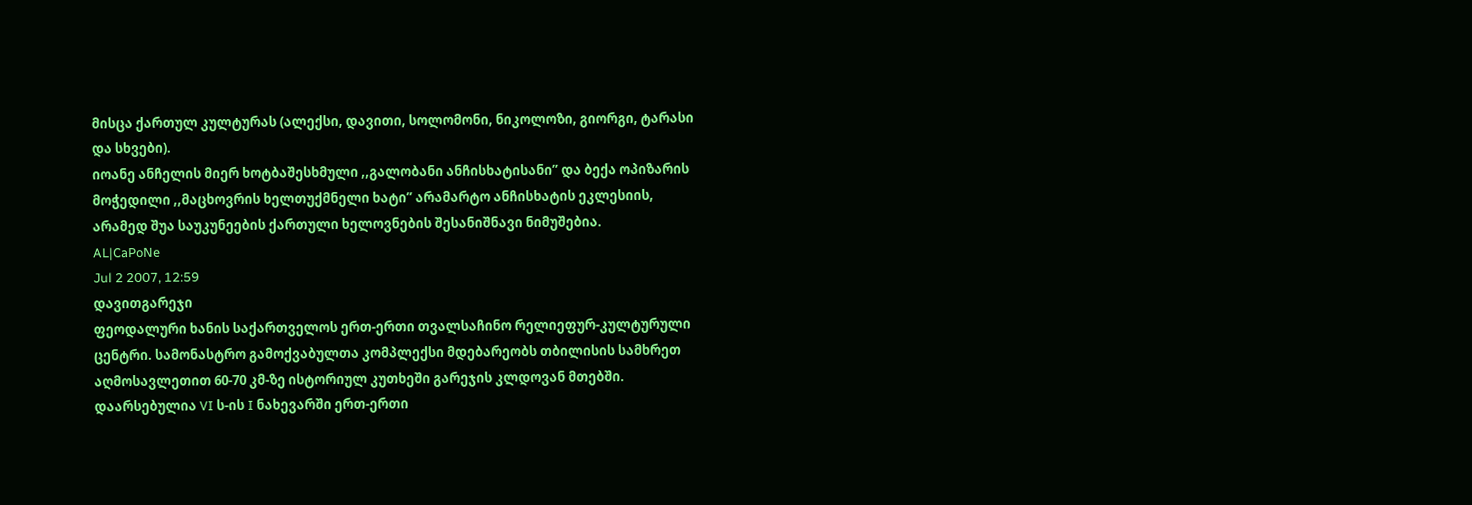მისცა ქართულ კულტურას (ალექსი, დავითი, სოლომონი, ნიკოლოზი, გიორგი, ტარასი და სხვები).
იოანე ანჩელის მიერ ხოტბაშესხმული ,,გალობანი ანჩისხატისანი” და ბექა ოპიზარის მოჭედილი ,,მაცხოვრის ხელთუქმნელი ხატი” არამარტო ანჩისხატის ეკლესიის, არამედ შუა საუკუნეების ქართული ხელოვნების შესანიშნავი ნიმუშებია.
AL|CaPoNe
Jul 2 2007, 12:59
დავითგარეჯი
ფეოდალური ხანის საქართველოს ერთ-ერთი თვალსაჩინო რელიეფურ-კულტურული ცენტრი. სამონასტრო გამოქვაბულთა კომპლექსი მდებარეობს თბილისის სამხრეთ აღმოსავლეთით 60-70 კმ-ზე ისტორიულ კუთხეში გარეჯის კლდოვან მთებში. დაარსებულია VI ს-ის I ნახევარში ერთ-ერთი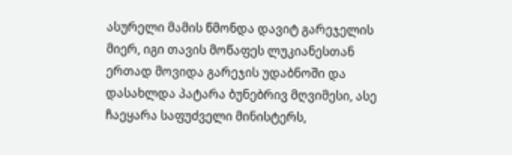ასურელი მამის წმონდა დავიტ გარეჯელის მიერ, იგი თავის მოწაფეს ლუკიანესთან ერთად მოვიდა გარეჯის უდაბნოში და დასახლდა პატარა ბუნებრივ მღვიმესი, ასე ჩაეყარა საფუძველი მინისტერს,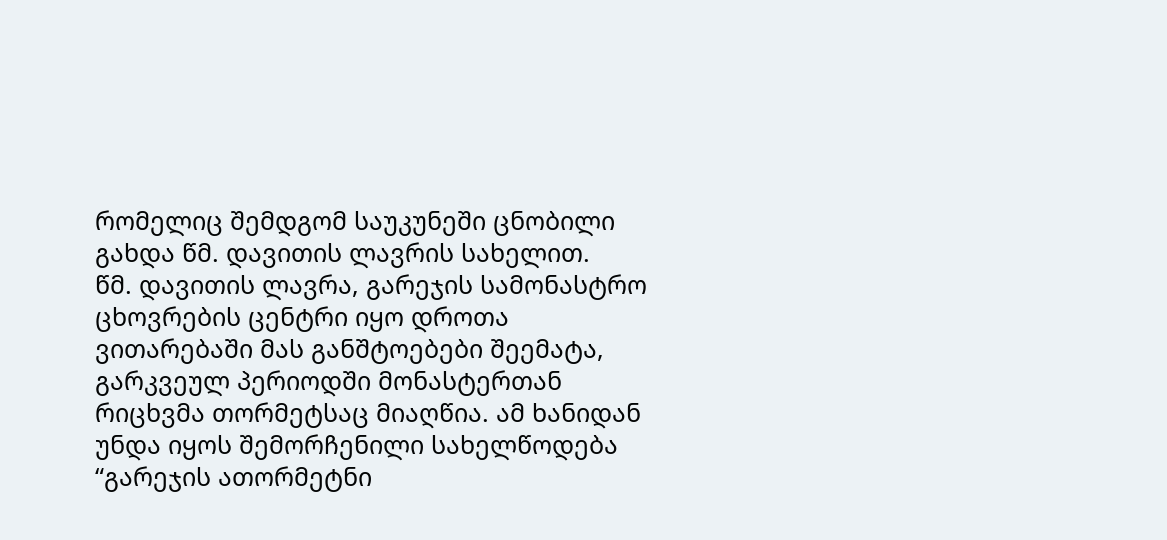რომელიც შემდგომ საუკუნეში ცნობილი გახდა წმ. დავითის ლავრის სახელით.
წმ. დავითის ლავრა, გარეჯის სამონასტრო ცხოვრების ცენტრი იყო დროთა ვითარებაში მას განშტოებები შეემატა, გარკვეულ პერიოდში მონასტერთან რიცხვმა თორმეტსაც მიაღწია. ამ ხანიდან უნდა იყოს შემორჩენილი სახელწოდება “გარეჯის ათორმეტნი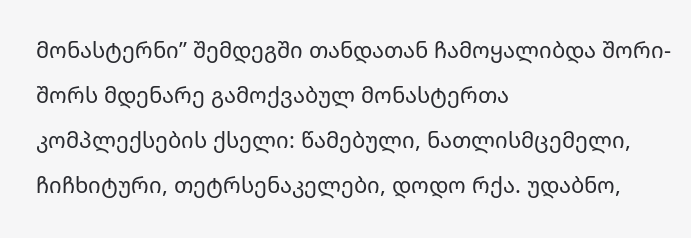მონასტერნი” შემდეგში თანდათან ჩამოყალიბდა შორი-შორს მდენარე გამოქვაბულ მონასტერთა კომპლექსების ქსელი: წამებული, ნათლისმცემელი, ჩიჩხიტური, თეტრსენაკელები, დოდო რქა. უდაბნო,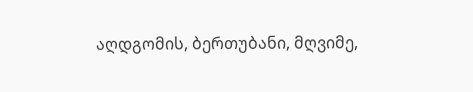აღდგომის, ბერთუბანი, მღვიმე,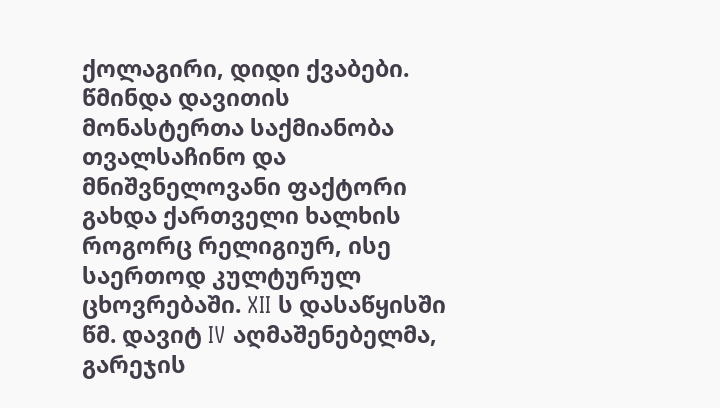ქოლაგირი, დიდი ქვაბები. წმინდა დავითის მონასტერთა საქმიანობა თვალსაჩინო და მნიშვნელოვანი ფაქტორი გახდა ქართველი ხალხის როგორც რელიგიურ, ისე საერთოდ კულტურულ ცხოვრებაში. XII ს დასაწყისში წმ. დავიტ IV აღმაშენებელმა, გარეჯის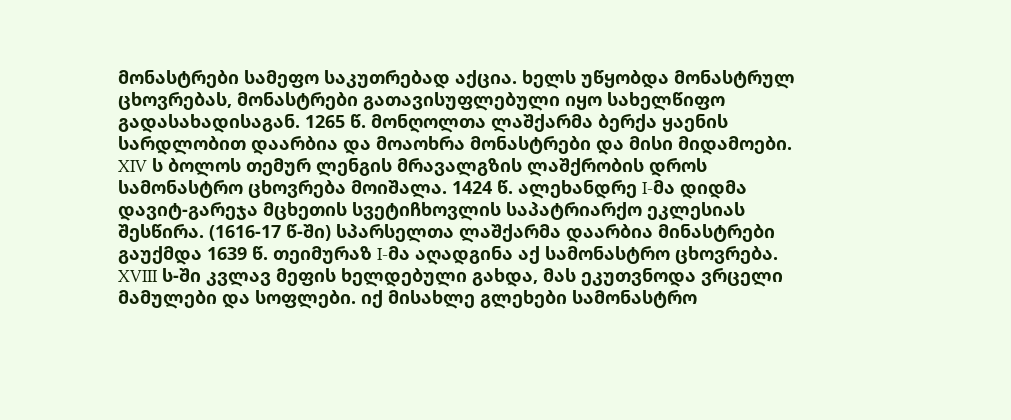მონასტრები სამეფო საკუთრებად აქცია. ხელს უწყობდა მონასტრულ ცხოვრებას, მონასტრები გათავისუფლებული იყო სახელწიფო გადასახადისაგან. 1265 წ. მონღოლთა ლაშქარმა ბერქა ყაენის სარდლობით დაარბია და მოაოხრა მონასტრები და მისი მიდამოები. XIV ს ბოლოს თემურ ლენგის მრავალგზის ლაშქრობის დროს სამონასტრო ცხოვრება მოიშალა. 1424 წ. ალეხანდრე I-მა დიდმა დავიტ-გარეჯა მცხეთის სვეტიჩხოვლის საპატრიარქო ეკლესიას შესწირა. (1616-17 წ-ში) სპარსელთა ლაშქარმა დაარბია მინასტრები გაუქმდა 1639 წ. თეიმურაზ I-მა აღადგინა აქ სამონასტრო ცხოვრება. XVIII ს-ში კვლავ მეფის ხელდებული გახდა, მას ეკუთვნოდა ვრცელი მამულები და სოფლები. იქ მისახლე გლეხები სამონასტრო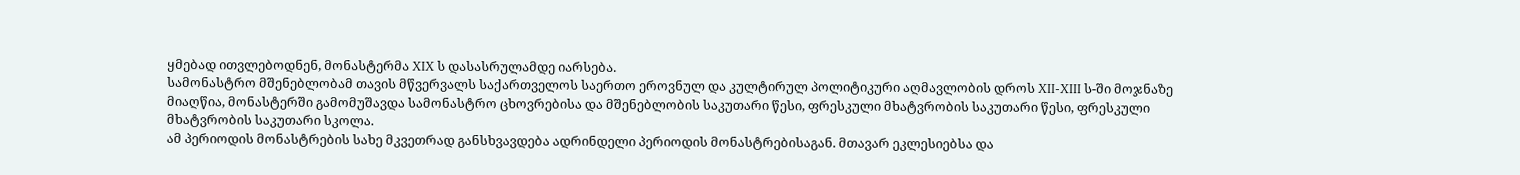ყმებად ითვლებოდნენ, მონასტერმა XIX ს დასასრულამდე იარსება.
სამონასტრო მშენებლობამ თავის მწვერვალს საქართველოს საერთო ეროვნულ და კულტირულ პოლიტიკური აღმავლობის დროს XII-XIII ს-ში მოჯნაზე მიაღწია, მონასტერში გამომუშავდა სამონასტრო ცხოვრებისა და მშენებლობის საკუთარი წესი, ფრესკული მხატვრობის საკუთარი წესი, ფრესკული მხატვრობის საკუთარი სკოლა.
ამ პერიოდის მონასტრების სახე მკვეთრად განსხვავდება ადრინდელი პერიოდის მონასტრებისაგან. მთავარ ეკლესიებსა და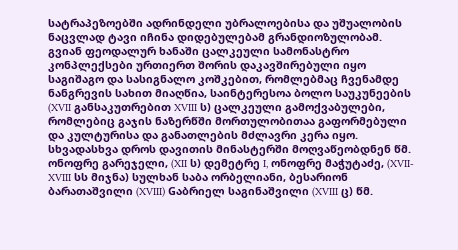სატრაპეზოებში ადრინდელი უბრალოებისა და უშუალობის ნაცვლად ტავი იჩინა დიდებულებამ გრანდიოზულობამ.
გვიან ფეოდალურ ხანაში ცალკეული სამონასტრო კონპლექსები ურთიერთ შორის დაკავშირებული იყო საგიშაგო და სასიგნალო კოშკებით, რომლებმაც ჩვენამდე ნანგრევის სახით მიაღწია, საინტერესოა ბოლო საუკუნეების (XVII განსაკუთრებით XVIII ს) ცალკეული გამოქვაბულები, რომლებიც გაჯის ნაზერწში მორთულობითაა გაფორმებული და კულტურისა და განათლების მძლავრი კერა იყო. სხვადასხვა დროს დავითის მინასტერში მოღვაწეობდნენ წმ. ონოფრე გარეჯელი, (XII ს) დემეტრე I, ონოფრე მაჭუტაძე, (XVII-XVIII სს მიჯნა) სულხან საბა ორბელიანი, ბესარიონ ბარათაშვილი (XVIII) Gაბრიელ საგინაშვილი (XVIII ც) წმ.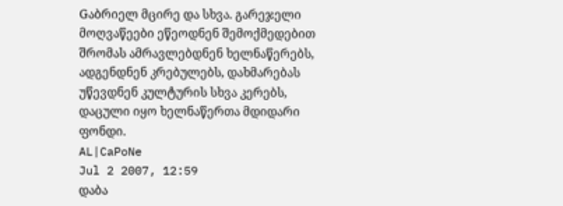Gაბრიელ მცირე და სხვა. გარეჯელი მოღვაწეები ეწეოდნენ შემოქმედებით შრომას ამრავლებდნენ ხელნაწერებს, ადგენდნენ კრებულებს, დახმარებას უწევდნენ კულტურის სხვა კერებს, დაცული იყო ხელნაწერთა მდიდარი ფონდი.
AL|CaPoNe
Jul 2 2007, 12:59
დაბა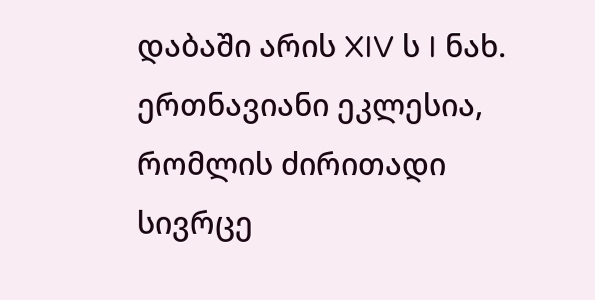დაბაში არის XIV ს I ნახ. ერთნავიანი ეკლესია, რომლის ძირითადი სივრცე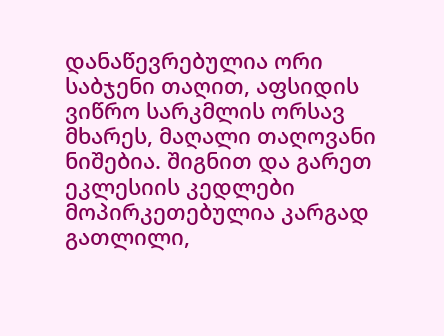დანაწევრებულია ორი საბჯენი თაღით, აფსიდის ვიწრო სარკმლის ორსავ მხარეს, მაღალი თაღოვანი ნიშებია. შიგნით და გარეთ ეკლესიის კედლები მოპირკეთებულია კარგად გათლილი,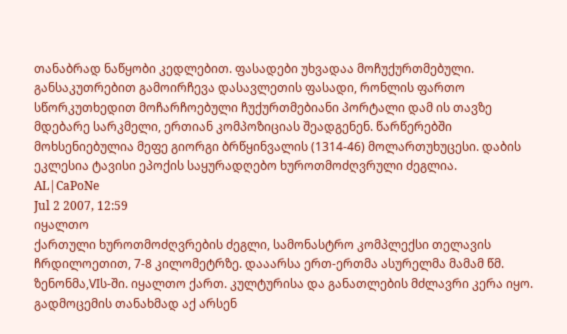თანაბრად ნაწყობი კედლებით. ფასადები უხვადაა მოჩუქურთმებული. განსაკუთრებით გამოირჩევა დასავლეთის ფასადი, რონლის ფართო სწორკუთხედით მოჩარჩოებული ჩუქურთმებიანი პორტალი დამ ის თავზე მდებარე სარკმელი, ერთიან კომპოზიციას შეადგენენ. წარწერებში მოხსენიებულია მეფე გიორგი ბრწყინვალის (1314-46) მოლართუხუცესი. დაბის ეკლესია ტავისი ეპოქის საყურადღებო ხუროთმოძღვრული ძეგლია.
AL|CaPoNe
Jul 2 2007, 12:59
იყალთო
ქართული ხუროთმოძღვრების ძეგლი, სამონასტრო კომპლექსი თელავის ჩრდილოეთით, 7-8 კილომეტრზე. დააარსა ერთ-ერთმა ასურელმა მამამ წმ. ზენონმა,VIს-ში. იყალთო ქართ. კულტურისა და განათლების მძლავრი კერა იყო. გადმოცემის თანახმად აქ არსენ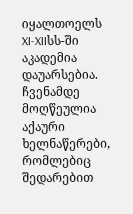იყალთოელს XI-XIIსს-ში აკადემია დაუარსებია. ჩვენამდე მოღწეულია აქაური ხელნაწერები, რომლებიც შედარებით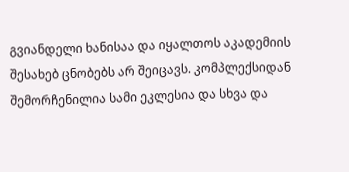გვიანდელი ხანისაა და იყალთოს აკადემიის შესახებ ცნობებს არ შეიცავს. კომპლექსიდან შემორჩენილია სამი ეკლესია და სხვა და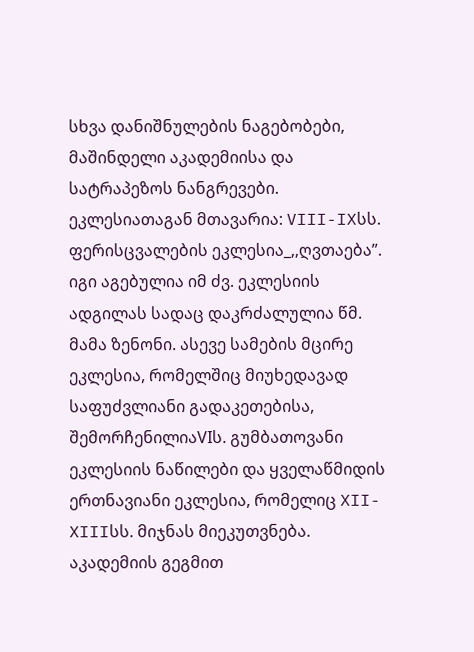სხვა დანიშნულების ნაგებობები, მაშინდელი აკადემიისა და სატრაპეზოს ნანგრევები.
ეკლესიათაგან მთავარია: VIII-IXსს. ფერისცვალების ეკლესია_,,ღვთაება”. იგი აგებულია იმ ძვ. ეკლესიის ადგილას სადაც დაკრძალულია წმ. მამა ზენონი. ასევე სამების მცირე ეკლესია, რომელშიც მიუხედავად საფუძვლიანი გადაკეთებისა, შემორჩენილიაVIს. გუმბათოვანი ეკლესიის ნაწილები და ყველაწმიდის ერთნავიანი ეკლესია, რომელიც XII-XIIIსს. მიჯნას მიეკუთვნება.
აკადემიის გეგმით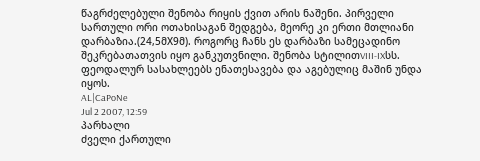წაგრძელებული შენობა რიყის ქვით არის ნაშენი. პირველი სართული ორი ოთახისაგან შედგება, მეორე კი ერთი მთლიანი დარბაზია.(24,5მX9მ). როგორც ჩანს ეს დარბაზი სამეცადინო შეკრებათათვის იყო განკუთვნილი. შენობა სტილითVIII-IXსს. ფეოდალურ სასახლეებს ენათესავება და აგებულიც მაშინ უნდა იყოს.
AL|CaPoNe
Jul 2 2007, 12:59
პარხალი
ძველი ქართული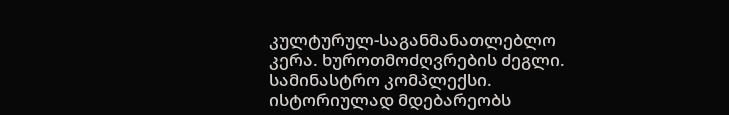კულტურულ-საგანმანათლებლო კერა. ხუროთმოძღვრების ძეგლი. სამინასტრო კომპლექსი. ისტორიულად მდებარეობს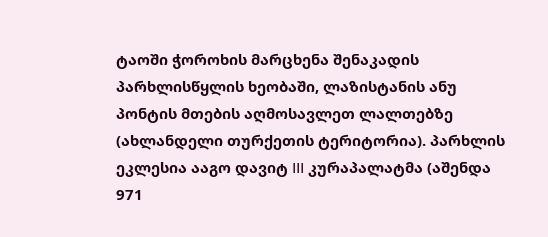ტაოში ჭოროხის მარცხენა შენაკადის პარხლისწყლის ხეობაში, ლაზისტანის ანუ პონტის მთების აღმოსავლეთ ლალთებზე (ახლანდელი თურქეთის ტერიტორია). პარხლის ეკლესია ააგო დავიტ III კურაპალატმა (აშენდა 971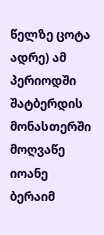წელზე ცოტა ადრე) ამ პერიოდში შატბერდის მონასთერში მოღვაწე იოანე ბერაიმ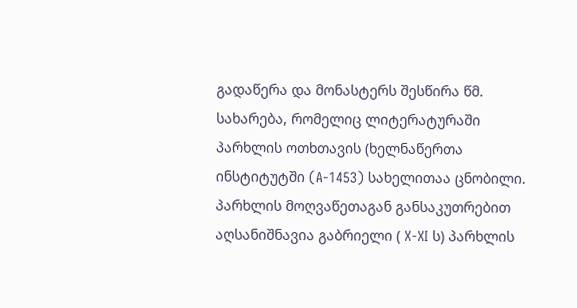გადაწერა და მონასტერს შესწირა წმ. სახარება, რომელიც ლიტერატურაში პარხლის ოთხთავის (ხელნაწერთა ინსტიტუტში (A-1453) სახელითაა ცნობილი. პარხლის მოღვაწეთაგან განსაკუთრებით აღსანიშნავია გაბრიელი ( X-XI ს) პარხლის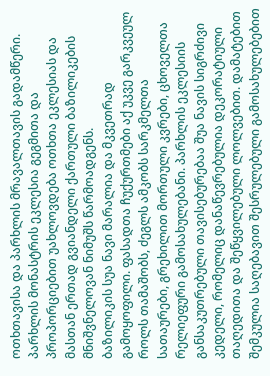ოთხთავისა და პარხლის მრავალთავის გადამწერი.
პარხლის მონასტრის ეკლესია გეგმითა და პროპორციებით უახლოვდება ოთხთა ეკლესიას და მასთან ერთად გვიანდელი ქართული ბაზილიკების მნიშვნელოვან ნიმუშს წარმოადგენს.
ბაზილიკის სუა ნავი მარალია და მკვეთრად გამოყოფილი. ფასადთა ჩუქურთმები აქ უკვე გარკვეულ როლს თამაშობს, ძეგლს ამკობს სარკმელთა სათაურები, გრეხილით მორთული კვრები, ცხოველთა რელიეფური გამოსახულებანი. პარხლის ეკლესიის განსაკუთრებული თავისებურებაა შუა ნავის სიგრძივი კედელი, რომელიც დანაწევრებულია დეკორატიული თაღედითა და შეწყვილებული ლოლვებით. დამატებით შემკულია საღებავით შესრულებული გამოსახულებებით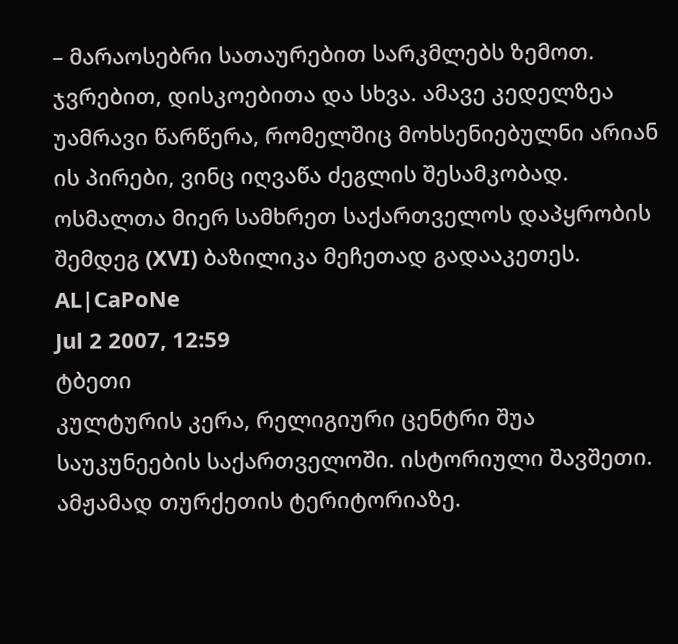– მარაოსებრი სათაურებით სარკმლებს ზემოთ. ჯვრებით, დისკოებითა და სხვა. ამავე კედელზეა უამრავი წარწერა, რომელშიც მოხსენიებულნი არიან ის პირები, ვინც იღვაწა ძეგლის შესამკობად. ოსმალთა მიერ სამხრეთ საქართველოს დაპყრობის შემდეგ (XVI) ბაზილიკა მეჩეთად გადააკეთეს.
AL|CaPoNe
Jul 2 2007, 12:59
ტბეთი
კულტურის კერა, რელიგიური ცენტრი შუა საუკუნეების საქართველოში. ისტორიული შავშეთი. ამჟამად თურქეთის ტერიტორიაზე.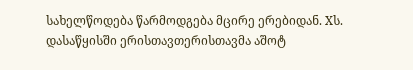სახელწოდება წარმოდგება მცირე ერებიდან. Xს. დასაწყისში ერისთავთერისთავმა აშოტ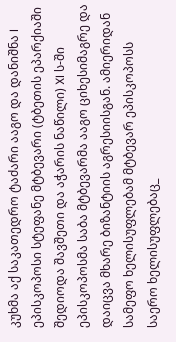კუხმა აქ საკათედრო ტაძარი ააგო და დანიშნა I ეპისკოპოსი სტეფანე მტბევარი (ტბეთის ეპარქიაში შედიოდა შავშეთი და აჭარის ნაწილი) XI ს-ში ეპისკოპოსმა საბა მტბევარმა ააგო ციხესიმაგრე და დაიცვა მხარე ბიზანტიის აგრესიისგან. ამიერიდან სამეფო ხელისუფლებამ მტბევარ ეპისკოპოსს საერო ხელისუფლებაც_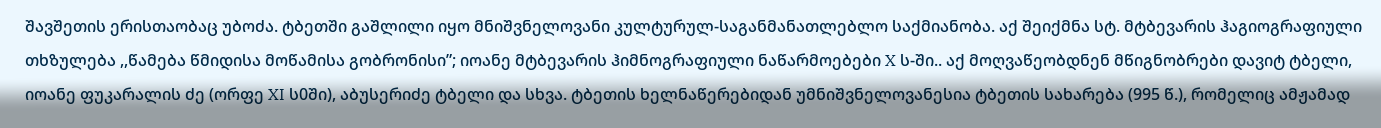შავშეთის ერისთაობაც უბოძა. ტბეთში გაშლილი იყო მნიშვნელოვანი კულტურულ-საგანმანათლებლო საქმიანობა. აქ შეიქმნა სტ. მტბევარის ჰაგიოგრაფიული თხზულება ,,წამება წმიდისა მოწამისა გობრონისი”; იოანე მტბევარის ჰიმნოგრაფიული ნაწარმოებები X ს-ში.. აქ მოღვაწეობდნენ მწიგნობრები დავიტ ტბელი, იოანე ფუკარალის ძე (ორფე XI ს0ში), აბუსერიძე ტბელი და სხვა. ტბეთის ხელნაწერებიდან უმნიშვნელოვანესია ტბეთის სახარება (995 წ.), რომელიც ამჟამად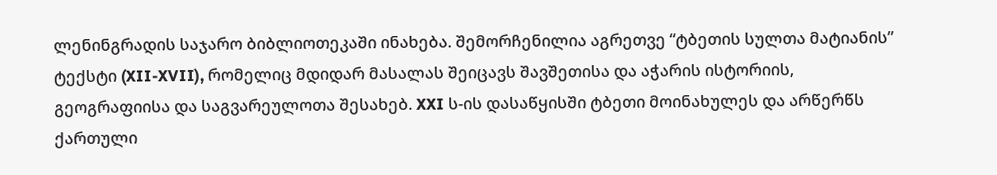ლენინგრადის საჯარო ბიბლიოთეკაში ინახება. შემორჩენილია აგრეთვე “ტბეთის სულთა მატიანის” ტექსტი (XII-XVII), რომელიც მდიდარ მასალას შეიცავს შავშეთისა და აჭარის ისტორიის, გეოგრაფიისა და საგვარეულოთა შესახებ. XXI ს-ის დასაწყისში ტბეთი მოინახულეს და არწერწს ქართული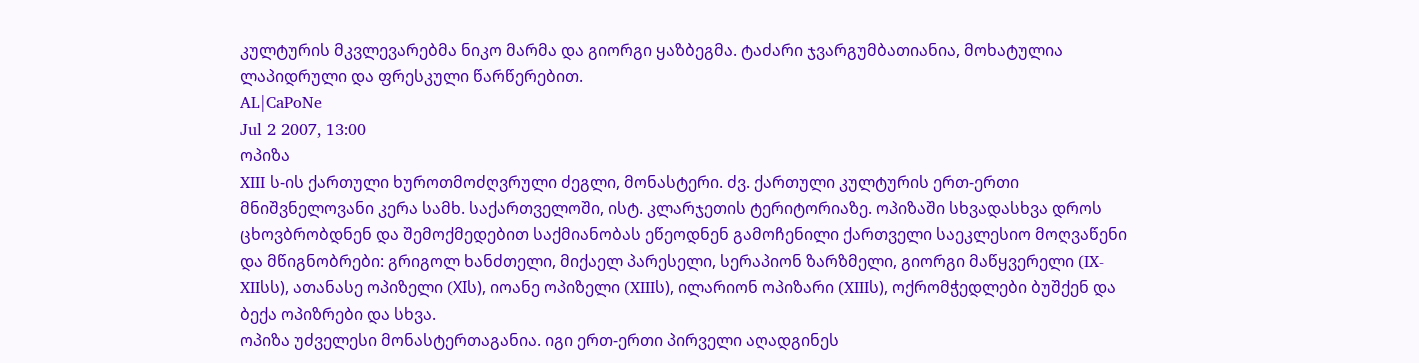კულტურის მკვლევარებმა ნიკო მარმა და გიორგი ყაზბეგმა. ტაძარი ჯვარგუმბათიანია, მოხატულია ლაპიდრული და ფრესკული წარწერებით.
AL|CaPoNe
Jul 2 2007, 13:00
ოპიზა
XIII ს-ის ქართული ხუროთმოძღვრული ძეგლი, მონასტერი. ძვ. ქართული კულტურის ერთ-ერთი მნიშვნელოვანი კერა სამხ. საქართველოში, ისტ. კლარჯეთის ტერიტორიაზე. ოპიზაში სხვადასხვა დროს ცხოვბრობდნენ და შემოქმედებით საქმიანობას ეწეოდნენ გამოჩენილი ქართველი საეკლესიო მოღვაწენი და მწიგნობრები: გრიგოლ ხანძთელი, მიქაელ პარესელი, სერაპიონ ზარზმელი, გიორგი მაწყვერელი (IX-XIIსს), ათანასე ოპიზელი (XIს), იოანე ოპიზელი (XIIIს), ილარიონ ოპიზარი (XIIIს), ოქრომჭედლები ბუშქენ და ბექა ოპიზრები და სხვა.
ოპიზა უძველესი მონასტერთაგანია. იგი ერთ-ერთი პირველი აღადგინეს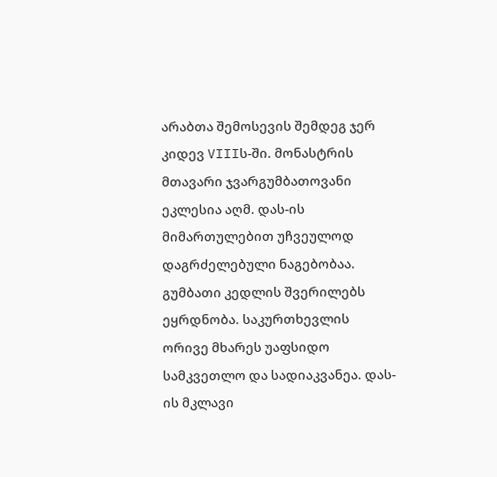არაბთა შემოსევის შემდეგ ჯერ კიდევ VIIIს-ში. მონასტრის მთავარი ჯვარგუმბათოვანი ეკლესია აღმ. დას-ის მიმართულებით უჩვეულოდ დაგრძელებული ნაგებობაა. გუმბათი კედლის შვერილებს ეყრდნობა. საკურთხევლის ორივე მხარეს უაფსიდო სამკვეთლო და სადიაკვანეა. დას-ის მკლავი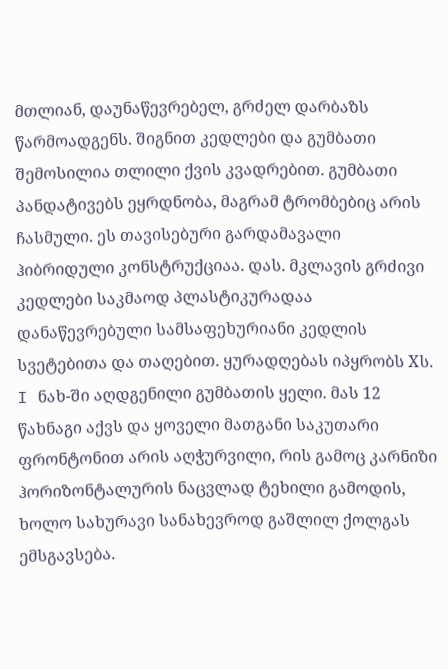მთლიან, დაუნაწევრებელ, გრძელ დარბაზს წარმოადგენს. შიგნით კედლები და გუმბათი შემოსილია თლილი ქვის კვადრებით. გუმბათი პანდატივებს ეყრდნობა, მაგრამ ტრომბებიც არის ჩასმული. ეს თავისებური გარდამავალი ჰიბრიდული კონსტრუქციაა. დას. მკლავის გრძივი კედლები საკმაოდ პლასტიკურადაა დანაწევრებული სამსაფეხურიანი კედლის სვეტებითა და თაღებით. ყურადღებას იპყრობს Xს. I ნახ-ში აღდგენილი გუმბათის ყელი. მას 12 წახნაგი აქვს და ყოველი მათგანი საკუთარი ფრონტონით არის აღჭურვილი, რის გამოც კარნიზი ჰორიზონტალურის ნაცვლად ტეხილი გამოდის, ხოლო სახურავი სანახევროდ გაშლილ ქოლგას ემსგავსება.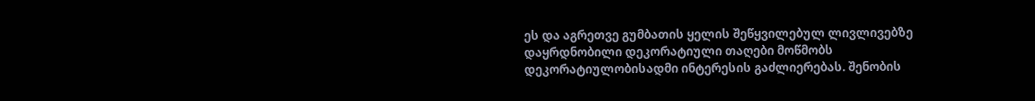ეს და აგრეთვე გუმბათის ყელის შეწყვილებულ ლივლივებზე დაყრდნობილი დეკორატიული თაღები მოწმობს დეკორატიულობისადმი ინტერესის გაძლიერებას. შენობის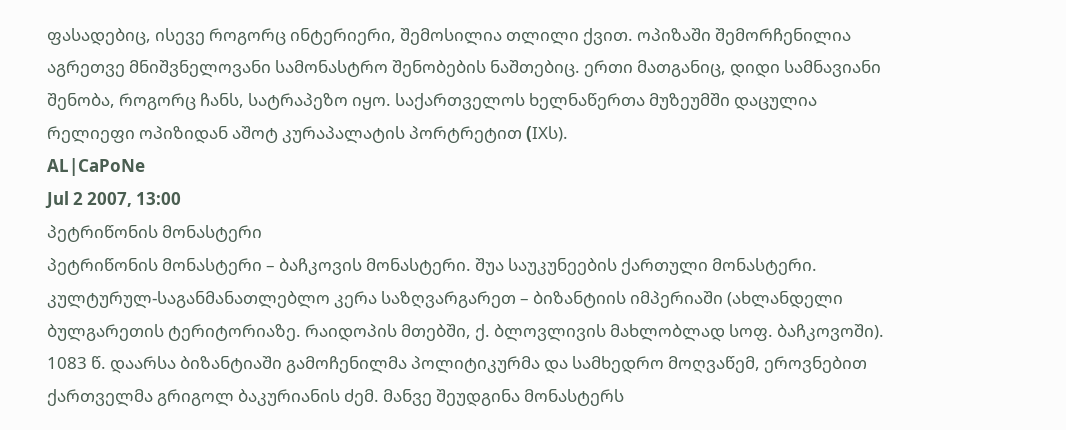ფასადებიც, ისევე როგორც ინტერიერი, შემოსილია თლილი ქვით. ოპიზაში შემორჩენილია აგრეთვე მნიშვნელოვანი სამონასტრო შენობების ნაშთებიც. ერთი მათგანიც, დიდი სამნავიანი შენობა, როგორც ჩანს, სატრაპეზო იყო. საქართველოს ხელნაწერთა მუზეუმში დაცულია რელიეფი ოპიზიდან აშოტ კურაპალატის პორტრეტით (IXს).
AL|CaPoNe
Jul 2 2007, 13:00
პეტრიწონის მონასტერი
პეტრიწონის მონასტერი – ბაჩკოვის მონასტერი. შუა საუკუნეების ქართული მონასტერი. კულტურულ-საგანმანათლებლო კერა საზღვარგარეთ – ბიზანტიის იმპერიაში (ახლანდელი ბულგარეთის ტერიტორიაზე. რაიდოპის მთებში, ქ. ბლოვლივის მახლობლად სოფ. ბაჩკოვოში). 1083 წ. დაარსა ბიზანტიაში გამოჩენილმა პოლიტიკურმა და სამხედრო მოღვაწემ, ეროვნებით ქართველმა გრიგოლ ბაკურიანის ძემ. მანვე შეუდგინა მონასტერს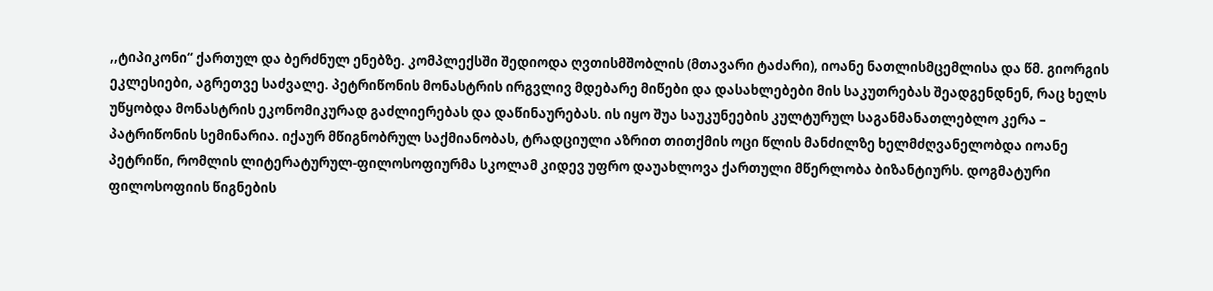,,ტიპიკონი“ ქართულ და ბერძნულ ენებზე. კომპლექსში შედიოდა ღვთისმშობლის (მთავარი ტაძარი), იოანე ნათლისმცემლისა და წმ. გიორგის ეკლესიები, აგრეთვე საძვალე. პეტრიწონის მონასტრის ირგვლივ მდებარე მიწები და დასახლებები მის საკუთრებას შეადგენდნენ, რაც ხელს უწყობდა მონასტრის ეკონომიკურად გაძლიერებას და დაწინაურებას. ის იყო შუა საუკუნეების კულტურულ საგანმანათლებლო კერა – პატრიწონის სემინარია. იქაურ მწიგნობრულ საქმიანობას, ტრადციული აზრით თითქმის ოცი წლის მანძილზე ხელმძღვანელობდა იოანე პეტრიწი, რომლის ლიტერატურულ-ფილოსოფიურმა სკოლამ კიდევ უფრო დაუახლოვა ქართული მწერლობა ბიზანტიურს. დოგმატური ფილოსოფიის წიგნების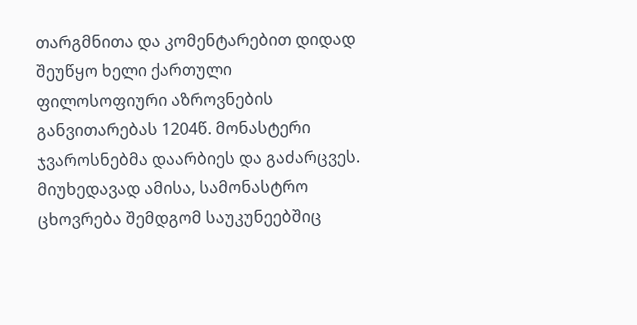თარგმნითა და კომენტარებით დიდად შეუწყო ხელი ქართული ფილოსოფიური აზროვნების განვითარებას 1204წ. მონასტერი ჯვაროსნებმა დაარბიეს და გაძარცვეს. მიუხედავად ამისა, სამონასტრო ცხოვრება შემდგომ საუკუნეებშიც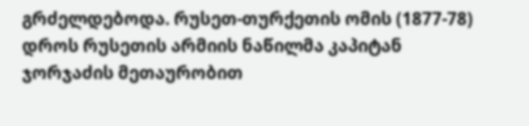გრძელდებოდა. რუსეთ-თურქეთის ომის (1877-78) დროს რუსეთის არმიის ნაწილმა კაპიტან ჯორჯაძის მეთაურობით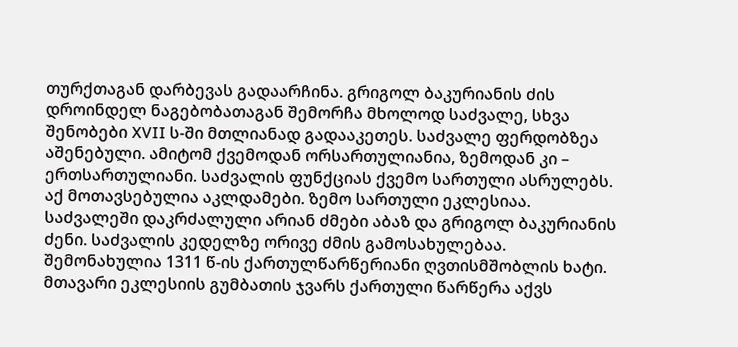თურქთაგან დარბევას გადაარჩინა. გრიგოლ ბაკურიანის ძის დროინდელ ნაგებობათაგან შემორჩა მხოლოდ საძვალე, სხვა შენობები XVII ს-ში მთლიანად გადააკეთეს. საძვალე ფერდობზეა აშენებული. ამიტომ ქვემოდან ორსართულიანია, ზემოდან კი – ერთსართულიანი. საძვალის ფუნქციას ქვემო სართული ასრულებს. აქ მოთავსებულია აკლდამები. ზემო სართული ეკლესიაა. საძვალეში დაკრძალული არიან ძმები აბაზ და გრიგოლ ბაკურიანის ძენი. საძვალის კედელზე ორივე ძმის გამოსახულებაა. შემონახულია 1311 წ-ის ქართულწარწერიანი ღვთისმშობლის ხატი. მთავარი ეკლესიის გუმბათის ჯვარს ქართული წარწერა აქვს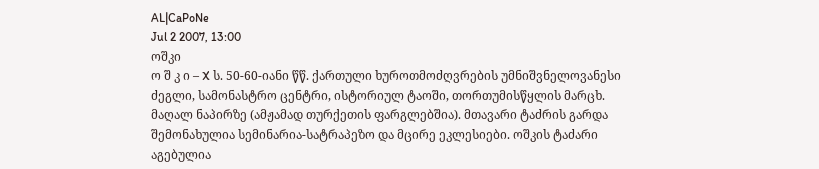AL|CaPoNe
Jul 2 2007, 13:00
ოშკი
ო შ კ ი – X ს. 50-60-იანი წწ. ქართული ხუროთმოძღვრების უმნიშვნელოვანესი ძეგლი, სამონასტრო ცენტრი, ისტორიულ ტაოში, თორთუმისწყლის მარცხ. მაღალ ნაპირზე (ამჟამად თურქეთის ფარგლებშია). მთავარი ტაძრის გარდა შემონახულია სემინარია-სატრაპეზო და მცირე ეკლესიები. ოშკის ტაძარი აგებულია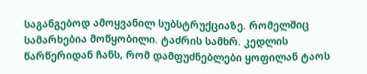საგანგებოდ ამოყვანილ სუბსტრუქციაზე. რომელშიც სამარხებია მოწყობილი. ტაძრის სამხრ. კედლის წარწერიდან ჩანს, რომ დამფუძნებლები ყოფილან ტაოს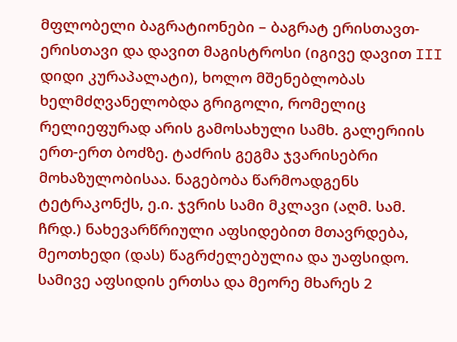მფლობელი ბაგრატიონები – ბაგრატ ერისთავთ-ერისთავი და დავით მაგისტროსი (იგივე დავით III დიდი კურაპალატი), ხოლო მშენებლობას ხელმძღვანელობდა გრიგოლი, რომელიც რელიეფურად არის გამოსახული სამხ. გალერიის ერთ-ერთ ბოძზე. ტაძრის გეგმა ჯვარისებრი მოხაზულობისაა. ნაგებობა წარმოადგენს ტეტრაკონქს, ე.ი. ჯვრის სამი მკლავი (აღმ. სამ. ჩრდ.) ნახევარწრიული აფსიდებით მთავრდება, მეოთხედი (დას) წაგრძელებულია და უაფსიდო. სამივე აფსიდის ერთსა და მეორე მხარეს 2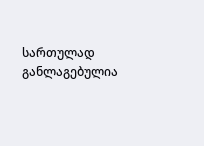სართულად განლაგებულია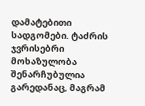დამატებითი სადგომები. ტაძრის ჯვრისებრი მოხაზულობა შენარჩუბულია გარედანაც, მაგრამ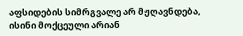აფსიდების სიმრგვალე არ მჟღავნდება, ისინი მოქცეული არიან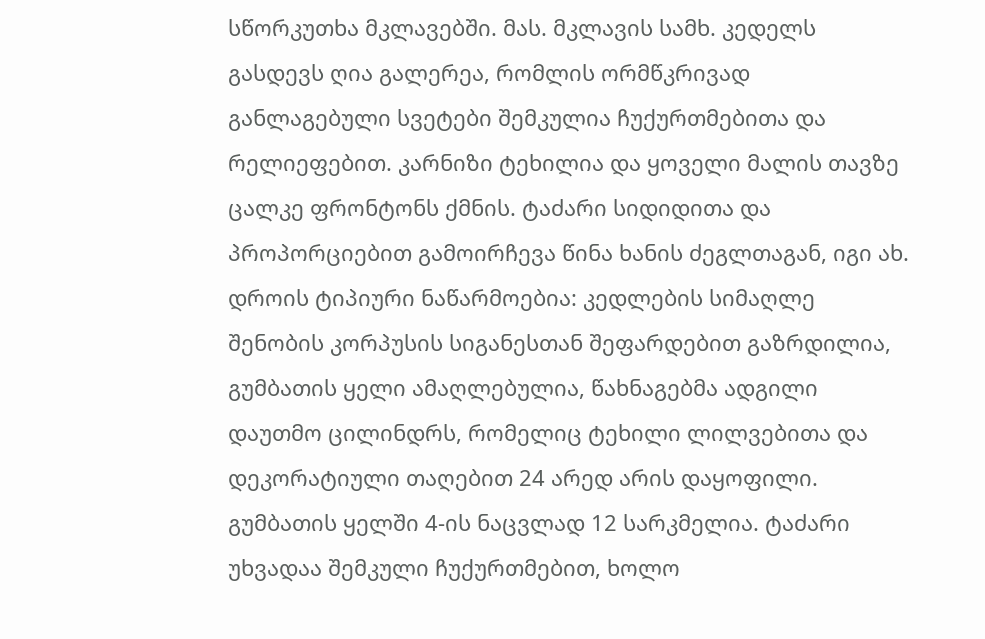სწორკუთხა მკლავებში. მას. მკლავის სამხ. კედელს გასდევს ღია გალერეა, რომლის ორმწკრივად განლაგებული სვეტები შემკულია ჩუქურთმებითა და რელიეფებით. კარნიზი ტეხილია და ყოველი მალის თავზე ცალკე ფრონტონს ქმნის. ტაძარი სიდიდითა და პროპორციებით გამოირჩევა წინა ხანის ძეგლთაგან, იგი ახ. დროის ტიპიური ნაწარმოებია: კედლების სიმაღლე შენობის კორპუსის სიგანესთან შეფარდებით გაზრდილია, გუმბათის ყელი ამაღლებულია, წახნაგებმა ადგილი დაუთმო ცილინდრს, რომელიც ტეხილი ლილვებითა და დეკორატიული თაღებით 24 არედ არის დაყოფილი. გუმბათის ყელში 4-ის ნაცვლად 12 სარკმელია. ტაძარი უხვადაა შემკული ჩუქურთმებით, ხოლო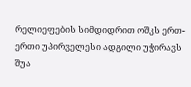რელიეფების სიმდიდრით ოშკს ერთ-ერთი უპირველესი ადგილი უჭირავს შუა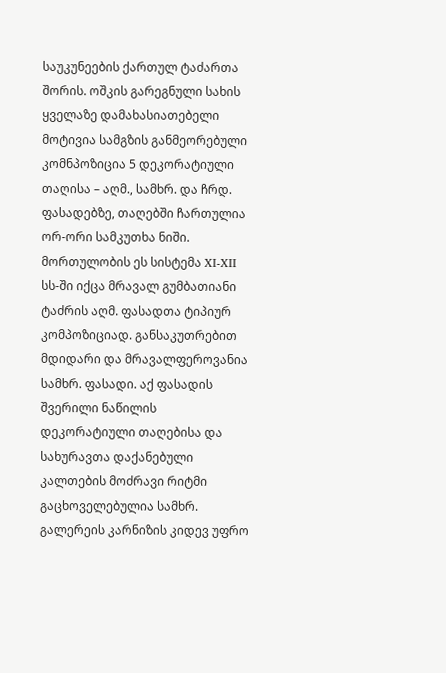საუკუნეების ქართულ ტაძართა შორის. ოშკის გარეგნული სახის ყველაზე დამახასიათებელი მოტივია სამგზის განმეორებული კომნპოზიცია 5 დეკორატიული თაღისა – აღმ., სამხრ. და ჩრდ. ფასადებზე, თაღებში ჩართულია ორ-ორი სამკუთხა ნიში. მორთულობის ეს სისტემა XI-XII სს-ში იქცა მრავალ გუმბათიანი ტაძრის აღმ. ფასადთა ტიპიურ კომპოზიციად. განსაკუთრებით მდიდარი და მრავალფეროვანია სამხრ. ფასადი. აქ ფასადის შვერილი ნაწილის დეკორატიული თაღებისა და სახურავთა დაქანებული კალთების მოძრავი რიტმი გაცხოველებულია სამხრ. გალერეის კარნიზის კიდევ უფრო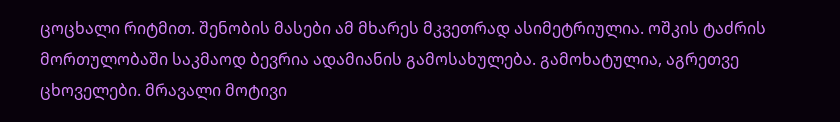ცოცხალი რიტმით. შენობის მასები ამ მხარეს მკვეთრად ასიმეტრიულია. ოშკის ტაძრის მორთულობაში საკმაოდ ბევრია ადამიანის გამოსახულება. გამოხატულია, აგრეთვე ცხოველები. მრავალი მოტივი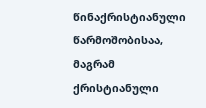წინაქრისტიანული წარმოშობისაა, მაგრამ ქრისტიანული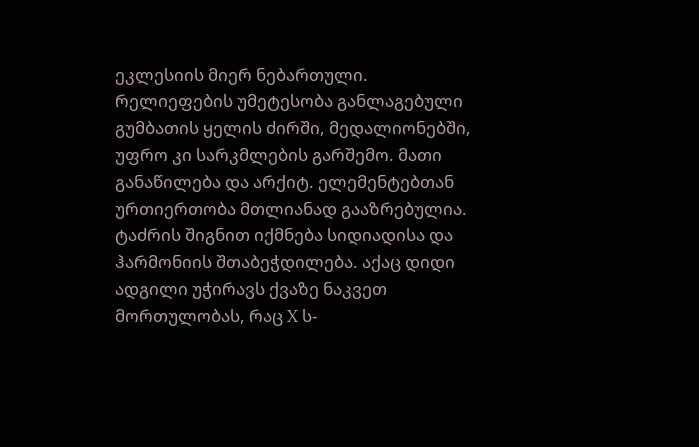ეკლესიის მიერ ნებართული. რელიეფების უმეტესობა განლაგებული გუმბათის ყელის ძირში, მედალიონებში, უფრო კი სარკმლების გარშემო. მათი განაწილება და არქიტ. ელემენტებთან ურთიერთობა მთლიანად გააზრებულია. ტაძრის შიგნით იქმნება სიდიადისა და ჰარმონიის შთაბეჭდილება. აქაც დიდი ადგილი უჭირავს ქვაზე ნაკვეთ მორთულობას, რაც X ს-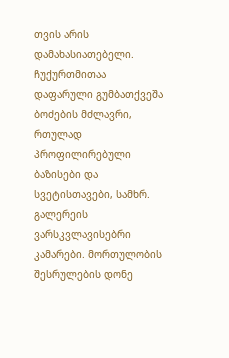თვის არის დამახასიათებელი. ჩუქურთმითაა დაფარული გუმბათქვეშა ბოძების მძლავრი, რთულად პროფილირებული ბაზისები და სვეტისთავები, სამხრ. გალერეის ვარსკვლავისებრი კამარები. მორთულობის შესრულების დონე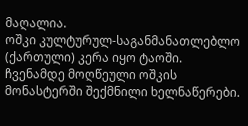მაღალია.
ოშკი კულტურულ-საგანმანათლებლო (ქართული) კერა იყო ტაოში. ჩვენამდე მოღწეული ოშკის მონასტერში შექმნილი ხელნაწერები.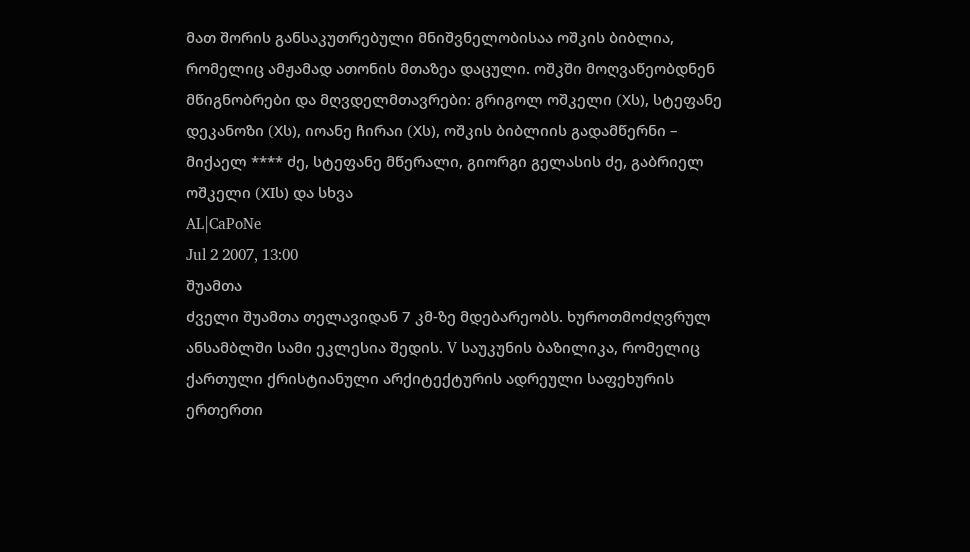მათ შორის განსაკუთრებული მნიშვნელობისაა ოშკის ბიბლია, რომელიც ამჟამად ათონის მთაზეა დაცული. ოშკში მოღვაწეობდნენ მწიგნობრები და მღვდელმთავრები: გრიგოლ ოშკელი (Xს), სტეფანე დეკანოზი (Xს), იოანე ჩირაი (Xს), ოშკის ბიბლიის გადამწერნი – მიქაელ **** ძე, სტეფანე მწერალი, გიორგი გელასის ძე, გაბრიელ ოშკელი (XIს) და სხვა
AL|CaPoNe
Jul 2 2007, 13:00
შუამთა
ძველი შუამთა თელავიდან 7 კმ-ზე მდებარეობს. ხუროთმოძღვრულ ანსამბლში სამი ეკლესია შედის. V საუკუნის ბაზილიკა, რომელიც ქართული ქრისტიანული არქიტექტურის ადრეული საფეხურის ერთერთი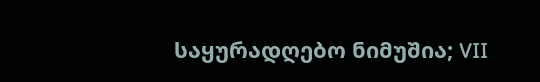საყურადღებო ნიმუშია; VII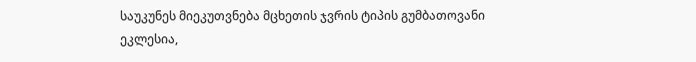საუკუნეს მიეკუთვნება მცხეთის ჯვრის ტიპის გუმბათოვანი ეკლესია,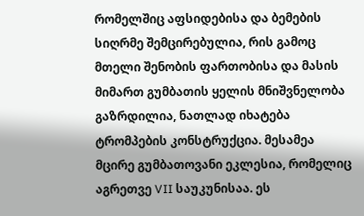რომელშიც აფსიდებისა და ბემების სიღრმე შემცირებულია, რის გამოც მთელი შენობის ფართობისა და მასის მიმართ გუმბათის ყელის მნიშვნელობა გაზრდილია, ნათლად იხატება ტრომპების კონსტრუქცია. მესამეა მცირე გუმბათოვანი ეკლესია, რომელიც აგრეთვე VII საუკუნისაა. ეს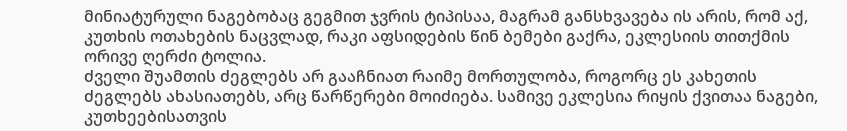მინიატურული ნაგებობაც გეგმით ჯვრის ტიპისაა, მაგრამ განსხვავება ის არის, რომ აქ, კუთხის ოთახების ნაცვლად, რაკი აფსიდების წინ ბემები გაქრა, ეკლესიის თითქმის ორივე ღერძი ტოლია.
ძველი შუამთის ძეგლებს არ გააჩნიათ რაიმე მორთულობა, როგორც ეს კახეთის ძეგლებს ახასიათებს, არც წარწერები მოიძიება. სამივე ეკლესია რიყის ქვითაა ნაგები, კუთხეებისათვის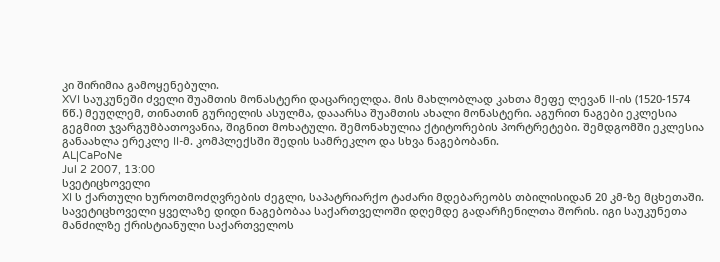კი შირიმია გამოყენებული.
XVI საუკუნეში ძველი შუამთის მონასტერი დაცარიელდა. მის მახლობლად კახთა მეფე ლევან II-ის (1520-1574 წწ.) მეუღლემ, თინათინ გურიელის ასულმა, დააარსა შუამთის ახალი მონასტერი. აგურით ნაგები ეკლესია გეგმით ჯვარგუმბათოვანია, შიგნით მოხატული. შემონახულია ქტიტორების პორტრეტები. შემდგომში ეკლესია განაახლა ერეკლე II-მ. კომპლექსში შედის სამრეკლო და სხვა ნაგებობანი.
AL|CaPoNe
Jul 2 2007, 13:00
სვეტიცხოველი
XI ს ქართული ხუროთმოძღვრების ძეგლი, საპატრიარქო ტაძარი მდებარეობს თბილისიდან 20 კმ-ზე მცხეთაში. სავეტიცხოველი ყველაზე დიდი ნაგებობაა საქართველოში დღემდე გადარჩენილთა შორის. იგი საუკუნეთა მანძილზე ქრისტიანული საქართველოს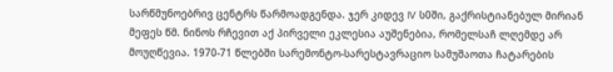სარწმუნოებრივ ცენტრს წარმოადგენდა. ჯერ კიდევ IV ს0ში, გაქრისტიანებულ მირიან მეფეს წმ. ნინოს რჩევით აქ პირველი ეკლესია აუშენებია, რომელსაჩ ლღემდე არ მოუღწევია. 1970-71 წლებში სარემონტო-სარესტავრაციო სამუშაოთა ჩატარების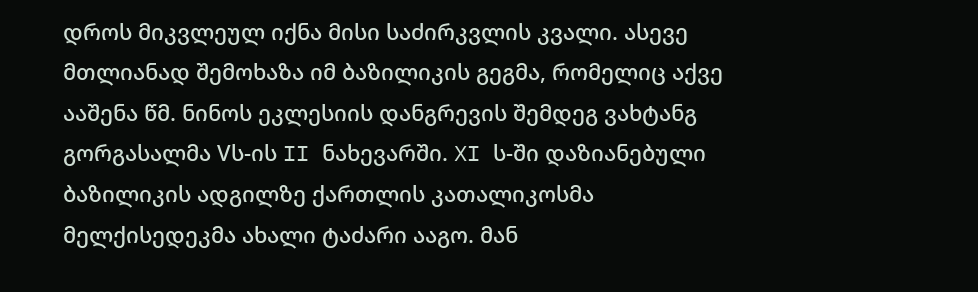დროს მიკვლეულ იქნა მისი საძირკვლის კვალი. ასევე მთლიანად შემოხაზა იმ ბაზილიკის გეგმა, რომელიც აქვე ააშენა წმ. ნინოს ეკლესიის დანგრევის შემდეგ ვახტანგ გორგასალმა Vს-ის II ნახევარში. XI ს-ში დაზიანებული ბაზილიკის ადგილზე ქართლის კათალიკოსმა მელქისედეკმა ახალი ტაძარი ააგო. მან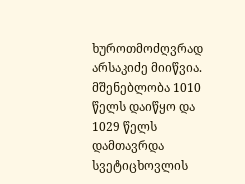ხუროთმოძღვრად არსაკიძე მიიწვია. მშენებლობა 1010 წელს დაიწყო და 1029 წელს დამთავრდა სვეტიცხოვლის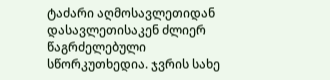ტაძარი აღმოსავლეთიდან დასავლეთისაკენ ძლიერ წაგრძელებული სწორკუთხედია. ჯვრის სახე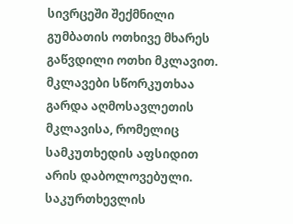სივრცეში შექმნილი გუმბათის ოთხივე მხარეს გაწვდილი ოთხი მკლავით. მკლავები სწორკუთხაა გარდა აღმოსავლეთის მკლავისა, რომელიც სამკუთხედის აფსიდით არის დაბოლოვებული. საკურთხევლის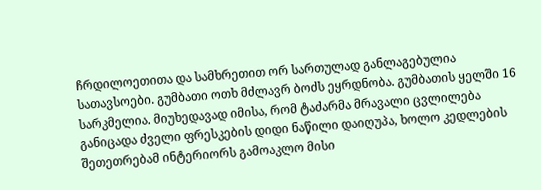ჩრდილოეთითა და სამხრეთით ორ სართულად განლაგებულია სათავსოები. გუმბათი ოთხ მძლავრ ბოძს ეყრდნობა. გუმბათის ყელში 16 სარკმელია. მიუხედავად იმისა, რომ ტაძარმა მრავალი ცვლილება განიცადა ძველი ფრესკების დიდი ნაწილი დაიღუპა, ხოლო კედლების შეთეთრებამ ინტერიორს გამოაკლო მისი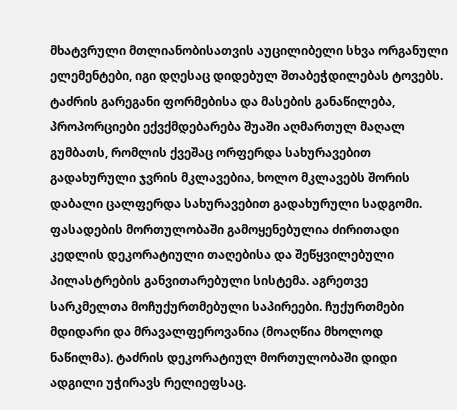მხატვრული მთლიანობისათვის აუცილიბელი სხვა ორგანული ელემენტები, იგი დღესაც დიდებულ შთაბეჭდილებას ტოვებს. ტაძრის გარეგანი ფორმებისა და მასების განაწილება, პროპორციები ექვქმდებარება შუაში აღმართულ მაღალ გუმბათს, რომლის ქვეშაც ორფერდა სახურავებით გადახურული ჯვრის მკლავებია, ხოლო მკლავებს შორის დაბალი ცალფერდა სახურავებით გადახურული სადგომი. ფასადების მორთულობაში გამოყენებულია ძირითადი კედლის დეკორატიული თაღებისა და შეწყვილებული პილასტრების განვითარებული სისტემა. აგრეთვე სარკმელთა მოჩუქურთმებული საპირეები. ჩუქურთმები მდიდარი და მრავალფეროვანია (მოაღწია მხოლოდ ნაწილმა). ტაძრის დეკორატიულ მორთულობაში დიდი ადგილი უჭირავს რელიეფსაც.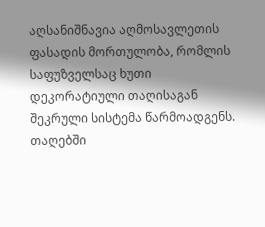აღსანიშნავია აღმოსავლეთის ფასადის მორთულობა, რომლის საფუზველსაც ხუთი დეკორატიული თაღისაგან შეკრული სისტემა წარმოადგენს. თაღებში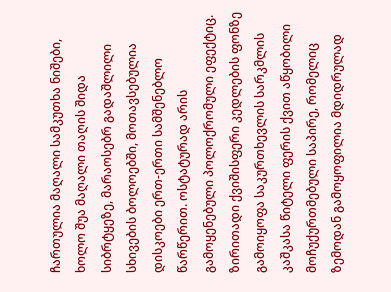ჩართულია მაღალი სამკუთხა ნიშები, ხოლო შუა მაღალი თაღის შიდა სიბრტყეზე, მარაოსებრ გადაშლილი სხივების ბოლოებში, მოთავსებულია დისკოები ერთ-ერთი სამშენებლო წარწერით. ოსტატურად არის გამოყენებული პოლოქრომული ეფექტიც. ზირითადი ქვიშისფერი კედლების ფონზე გამოიყოფა საკურთხევლის სარკმლის კაშკასა წიტელი ფერის ქვით აწყობილი მოჩუქურთმებული საპირე, რომელიც ზემოდან გამოყოფილია მდიდრულად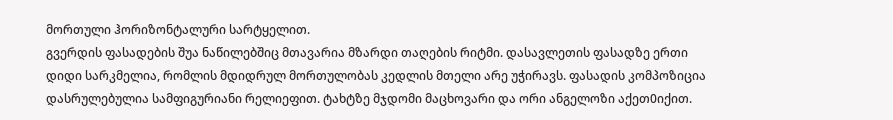მორთული ჰორიზონტალური სარტყელით.
გვერდის ფასადების შუა ნაწილებშიც მთავარია მზარდი თაღების რიტმი. დასავლეთის ფასადზე ერთი დიდი სარკმელია, რომლის მდიდრულ მორთულობას კედლის მთელი არე უჭირავს. ფასადის კომპოზიცია დასრულებულია სამფიგურიანი რელიეფით. ტახტზე მჯდომი მაცხოვარი და ორი ანგელოზი აქეთ0იქით.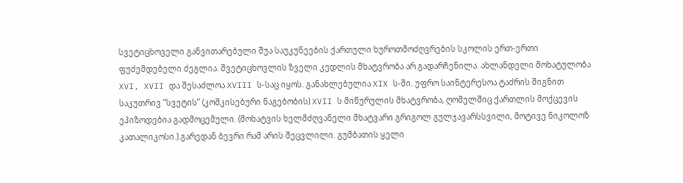სვეტიცხოველი განვითარებული შუა საუკუნეების ქართული ხუროთმოძღვრების სკოლის ერთ-ერთი ფუძემდებელი ძეგლია. შვეტიცხოვლის ზველი კედლის მხატვრობა არ გადარჩენილა. ახლანდელი მოხატულობა XVI, XVII და შესაძლოა XVIII ს-საც იყოს. განახლებულია XIX ს-ში. უფრო საინტერესოა ტაძრის შიგნით საკუთრივ “სვეტის” (კოშკისებური ნაგებობის) XVII ს მიწურულის მხატვრობა, ღომელშიც ქართლის მოქცევის ეპიზოდებია გადმოცემული. (მოხატვის ხელმძღვანელი მხატვარი გრიგოლ გულჯავარსსვილი, მოტივე ნიკოლოზ კათალიკოსი.) გარედან ბევრი რამ არის შეცვლილი. გუმბათის ყელი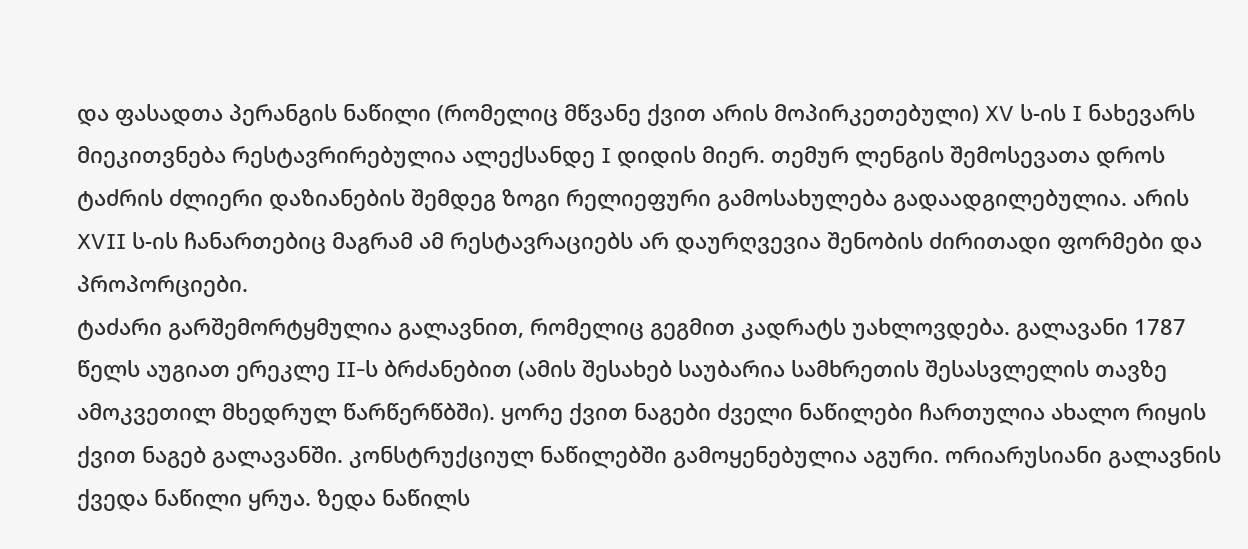და ფასადთა პერანგის ნაწილი (რომელიც მწვანე ქვით არის მოპირკეთებული) XV ს-ის I ნახევარს მიეკითვნება რესტავრირებულია ალექსანდე I დიდის მიერ. თემურ ლენგის შემოსევათა დროს ტაძრის ძლიერი დაზიანების შემდეგ ზოგი რელიეფური გამოსახულება გადაადგილებულია. არის XVII ს-ის ჩანართებიც მაგრამ ამ რესტავრაციებს არ დაურღვევია შენობის ძირითადი ფორმები და პროპორციები.
ტაძარი გარშემორტყმულია გალავნით, რომელიც გეგმით კადრატს უახლოვდება. გალავანი 1787 წელს აუგიათ ერეკლე II-ს ბრძანებით (ამის შესახებ საუბარია სამხრეთის შესასვლელის თავზე ამოკვეთილ მხედრულ წარწერწბში). ყორე ქვით ნაგები ძველი ნაწილები ჩართულია ახალო რიყის ქვით ნაგებ გალავანში. კონსტრუქციულ ნაწილებში გამოყენებულია აგური. ორიარუსიანი გალავნის ქვედა ნაწილი ყრუა. ზედა ნაწილს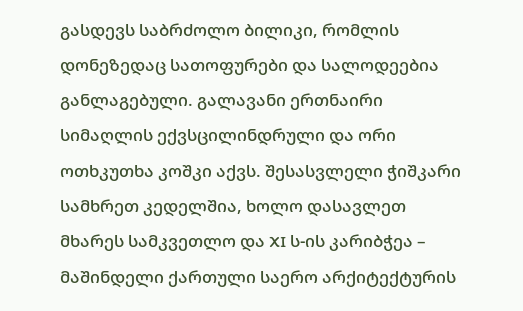გასდევს საბრძოლო ბილიკი, რომლის დონეზედაც სათოფურები და სალოდეებია განლაგებული. გალავანი ერთნაირი სიმაღლის ექვსცილინდრული და ორი ოთხკუთხა კოშკი აქვს. შესასვლელი ჭიშკარი სამხრეთ კედელშია, ხოლო დასავლეთ მხარეს სამკვეთლო და XI ს-ის კარიბჭეა – მაშინდელი ქართული საერო არქიტექტურის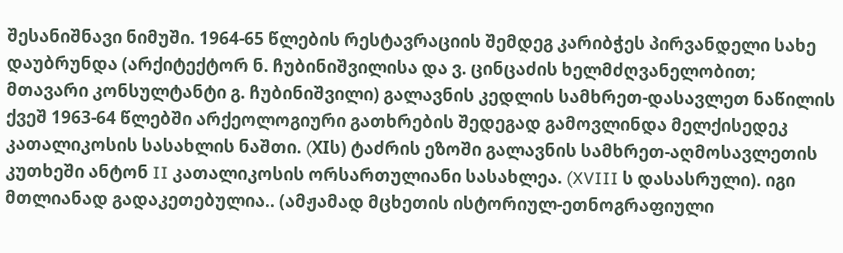შესანიშნავი ნიმუში. 1964-65 წლების რესტავრაციის შემდეგ კარიბჭეს პირვანდელი სახე დაუბრუნდა (არქიტექტორ ნ. ჩუბინიშვილისა და ვ. ცინცაძის ხელმძღვანელობით; მთავარი კონსულტანტი გ. ჩუბინიშვილი) გალავნის კედლის სამხრეთ-დასავლეთ ნაწილის ქვეშ 1963-64 წლებში არქეოლოგიური გათხრების შედეგად გამოვლინდა მელქისედეკ კათალიკოსის სასახლის ნაშთი. (XIს) ტაძრის ეზოში გალავნის სამხრეთ-აღმოსავლეთის კუთხეში ანტონ II კათალიკოსის ორსართულიანი სასახლეა. (XVIII ს დასასრული). იგი მთლიანად გადაკეთებულია.. (ამჟამად მცხეთის ისტორიულ-ეთნოგრაფიული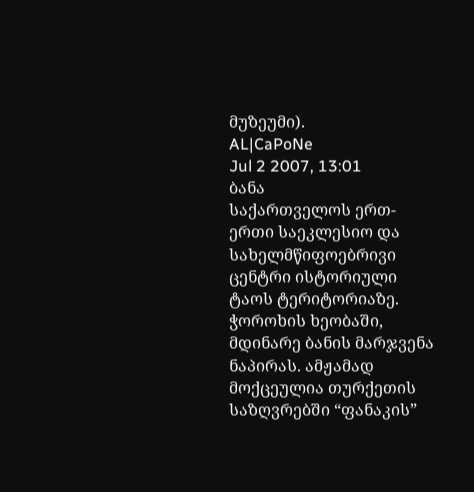მუზეუმი).
AL|CaPoNe
Jul 2 2007, 13:01
ბანა
საქართველოს ერთ-ერთი საეკლესიო და სახელმწიფოებრივი ცენტრი ისტორიული ტაოს ტერიტორიაზე. ჭოროხის ხეობაში, მდინარე ბანის მარჯვენა ნაპირას. ამჟამად მოქცეულია თურქეთის საზღვრებში “ფანაკის”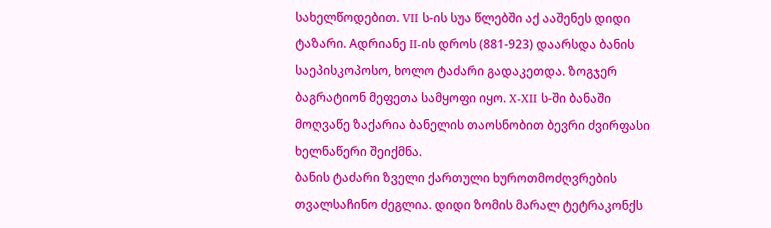სახელწოდებით. VII ს-ის სუა წლებში აქ ააშენეს დიდი ტაზარი. Aდრიანე II-ის დროს (881-923) დაარსდა ბანის საეპისკოპოსო, ხოლო ტაძარი გადაკეთდა. ზოგჯერ ბაგრატიონ მეფეთა სამყოფი იყო. X-XII ს-ში ბანაში მოღვაწე ზაქარია ბანელის თაოსნობით ბევრი ძვირფასი ხელნაწერი შეიქმნა.
ბანის ტაძარი ზველი ქართული ხუროთმოძღვრების თვალსაჩინო ძეგლია. დიდი ზომის მარალ ტეტრაკონქს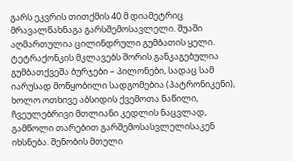გარს ეკვრის თითქმის 40 მ დიამეტრიც მრავალწახნაგა გარსშემოსავლელი. შუაში აღმართულია ცილინდრული გუმბათის ყელი. ტეტრაქონკის მკლავებს შორის განკაგებულია გუმბათქვეშა ბურჯები – პილონები, სადაც სამ იარუსად მოწყობილი სადგომებია (პატრონიკენი), ხოლო ოთხივე აბსიდის ქვემოთა ნაწილი, ჩვეულებრივი მთლიანი კედლის ნაცვლად, გამწოლი თარებით გარშემოსასვლელისაკენ იხსნება. შენობის მთელი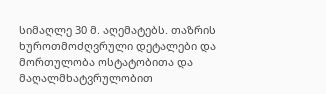სიმაღლე 30 მ. აღემატებს. თაზრის ხუროთმოძღვრული დეტალები და მორთულობა ოსტატობითა და მაღალმხატვრულობით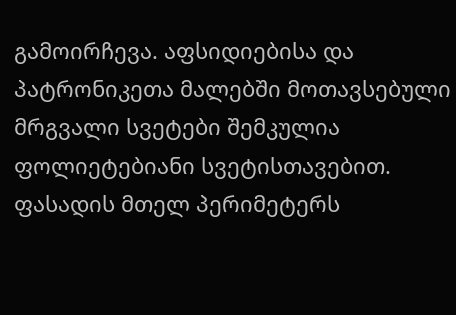გამოირჩევა. აფსიდიებისა და პატრონიკეთა მალებში მოთავსებული მრგვალი სვეტები შემკულია ფოლიეტებიანი სვეტისთავებით. ფასადის მთელ პერიმეტერს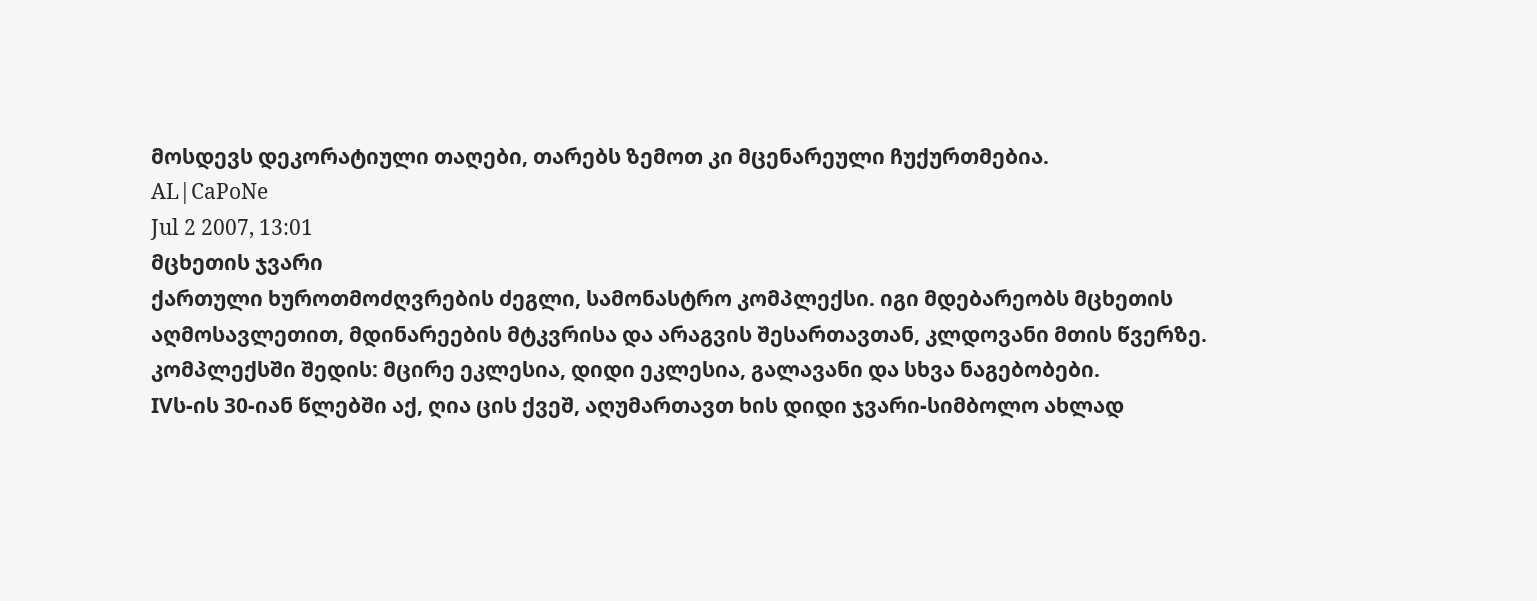მოსდევს დეკორატიული თაღები, თარებს ზემოთ კი მცენარეული ჩუქურთმებია.
AL|CaPoNe
Jul 2 2007, 13:01
მცხეთის ჯვარი
ქართული ხუროთმოძღვრების ძეგლი, სამონასტრო კომპლექსი. იგი მდებარეობს მცხეთის აღმოსავლეთით, მდინარეების მტკვრისა და არაგვის შესართავთან, კლდოვანი მთის წვერზე. კომპლექსში შედის: მცირე ეკლესია, დიდი ეკლესია, გალავანი და სხვა ნაგებობები.
IVს-ის 30-იან წლებში აქ, ღია ცის ქვეშ, აღუმართავთ ხის დიდი ჯვარი-სიმბოლო ახლად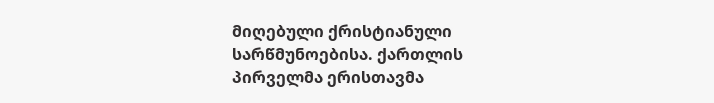მიღებული ქრისტიანული სარწმუნოებისა. ქართლის პირველმა ერისთავმა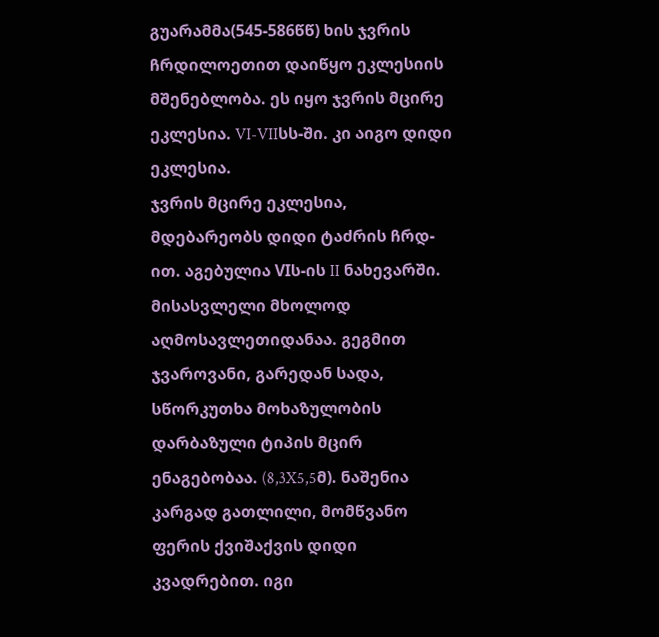გუარამმა(545-586წწ) ხის ჯვრის ჩრდილოეთით დაიწყო ეკლესიის მშენებლობა. ეს იყო ჯვრის მცირე ეკლესია. VI-VIIსს-ში. კი აიგო დიდი ეკლესია.
ჯვრის მცირე ეკლესია, მდებარეობს დიდი ტაძრის ჩრდ-ით. აგებულია VIს-ის II ნახევარში. მისასვლელი მხოლოდ აღმოსავლეთიდანაა. გეგმით ჯვაროვანი, გარედან სადა, სწორკუთხა მოხაზულობის დარბაზული ტიპის მცირ ენაგებობაა. (8,3X5,5მ). ნაშენია კარგად გათლილი, მომწვანო ფერის ქვიშაქვის დიდი კვადრებით. იგი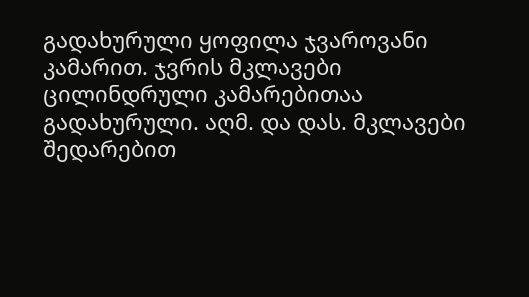გადახურული ყოფილა ჯვაროვანი კამარით. ჯვრის მკლავები ცილინდრული კამარებითაა გადახურული. აღმ. და დას. მკლავები შედარებით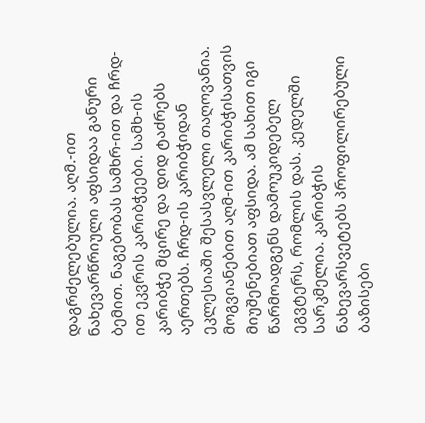დაგრძელებულია. აღმ.-ით ნახევარწრიული აფსიდაა განური ბემით. ნაგებობას სამხრ-ით და ჩრდ-ით ეკვრის კარიბჭეები. სამხ-ის კარიბჭე მცირე და დიდ ტაძრებს აერთებს. ჩრდ-ის კარიბჭიდან ეკლესიაში შესასვლელი თაღოვანია. მოგვიანებით აღმ-ით კარიბჭისათვის მიუშენებიათ აფსიდა. ამ სახით იგი წარმოადგენს დამოუკიდებელ ეგვტერს, რომლის დას. კედელში სარკმელია. კარიბჭის ნახევარსვეტებს პროფილირებული ბაზისები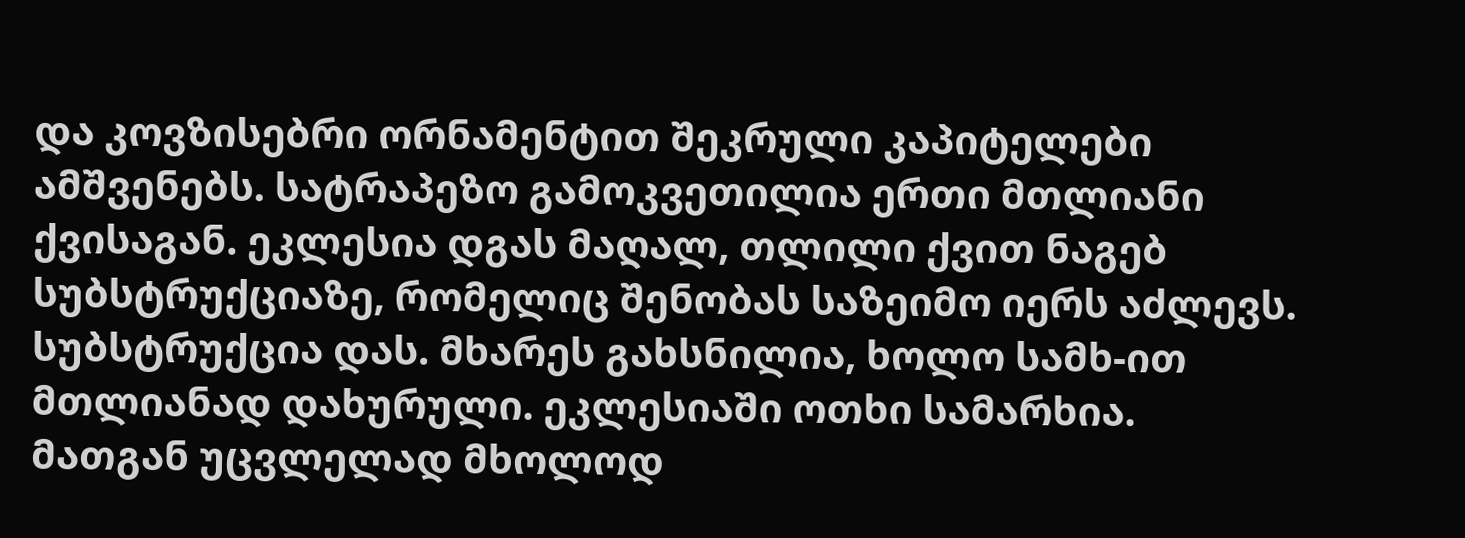და კოვზისებრი ორნამენტით შეკრული კაპიტელები ამშვენებს. სატრაპეზო გამოკვეთილია ერთი მთლიანი ქვისაგან. ეკლესია დგას მაღალ, თლილი ქვით ნაგებ სუბსტრუქციაზე, რომელიც შენობას საზეიმო იერს აძლევს. სუბსტრუქცია დას. მხარეს გახსნილია, ხოლო სამხ-ით მთლიანად დახურული. ეკლესიაში ოთხი სამარხია. მათგან უცვლელად მხოლოდ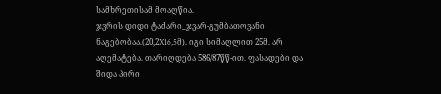სამხრეთისამ მოაღწია.
ჯვრის დიდი ტაძარი_ჯვარ-გუმბათოვანი ნაგებობაა.(20,2X16,5მ). იგი სიმაღლით 25მ. არ აღემატება. თარიღდება 586/87წწ-ით. ფასადები და შიდა პირი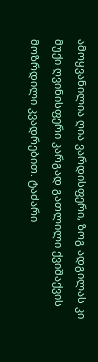ამოყვანილია ღია ვარდისფერი, ზოგ ადგილას კი მუქი ღვინისფერი კარგად გათლილი ქვიშაქვის მოზრდილი კვადრებით. ტაძარი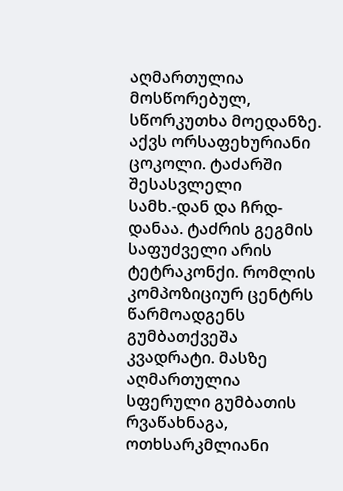აღმართულია მოსწორებულ, სწორკუთხა მოედანზე. აქვს ორსაფეხურიანი ცოკოლი. ტაძარში შესასვლელი სამხ.-დან და ჩრდ-დანაა. ტაძრის გეგმის საფუძველი არის ტეტრაკონქი. რომლის კომპოზიციურ ცენტრს წარმოადგენს გუმბათქვეშა კვადრატი. მასზე აღმართულია სფერული გუმბათის რვაწახნაგა, ოთხსარკმლიანი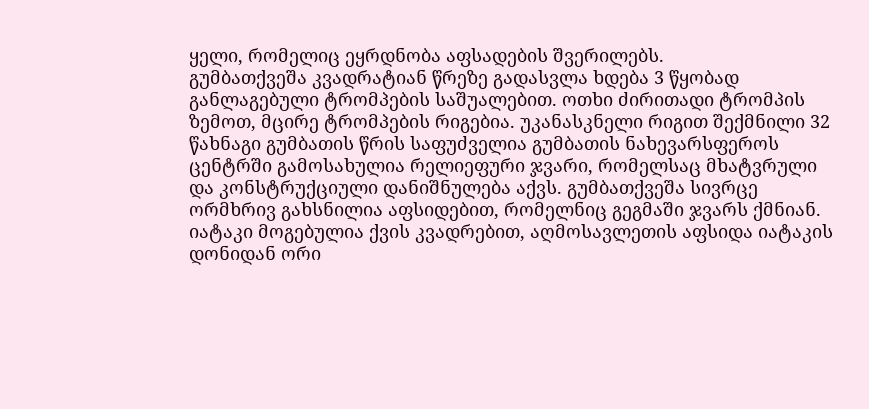ყელი, რომელიც ეყრდნობა აფსადების შვერილებს.
გუმბათქვეშა კვადრატიან წრეზე გადასვლა ხდება 3 წყობად განლაგებული ტრომპების საშუალებით. ოთხი ძირითადი ტრომპის ზემოთ, მცირე ტრომპების რიგებია. უკანასკნელი რიგით შექმნილი 32 წახნაგი გუმბათის წრის საფუძველია გუმბათის ნახევარსფეროს ცენტრში გამოსახულია რელიეფური ჯვარი, რომელსაც მხატვრული და კონსტრუქციული დანიშნულება აქვს. გუმბათქვეშა სივრცე ორმხრივ გახსნილია აფსიდებით, რომელნიც გეგმაში ჯვარს ქმნიან.
იატაკი მოგებულია ქვის კვადრებით, აღმოსავლეთის აფსიდა იატაკის დონიდან ორი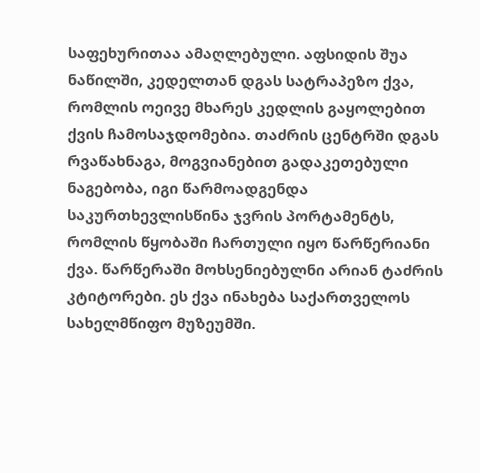საფეხურითაა ამაღლებული. აფსიდის შუა ნაწილში, კედელთან დგას სატრაპეზო ქვა, რომლის ოეივე მხარეს კედლის გაყოლებით ქვის ჩამოსაჯდომებია. თაძრის ცენტრში დგას რვაწახნაგა, მოგვიანებით გადაკეთებული ნაგებობა, იგი წარმოადგენდა საკურთხევლისწინა ჯვრის პორტამენტს, რომლის წყობაში ჩართული იყო წარწერიანი ქვა. წარწერაში მოხსენიებულნი არიან ტაძრის კტიტორები. ეს ქვა ინახება საქართველოს სახელმწიფო მუზეუმში.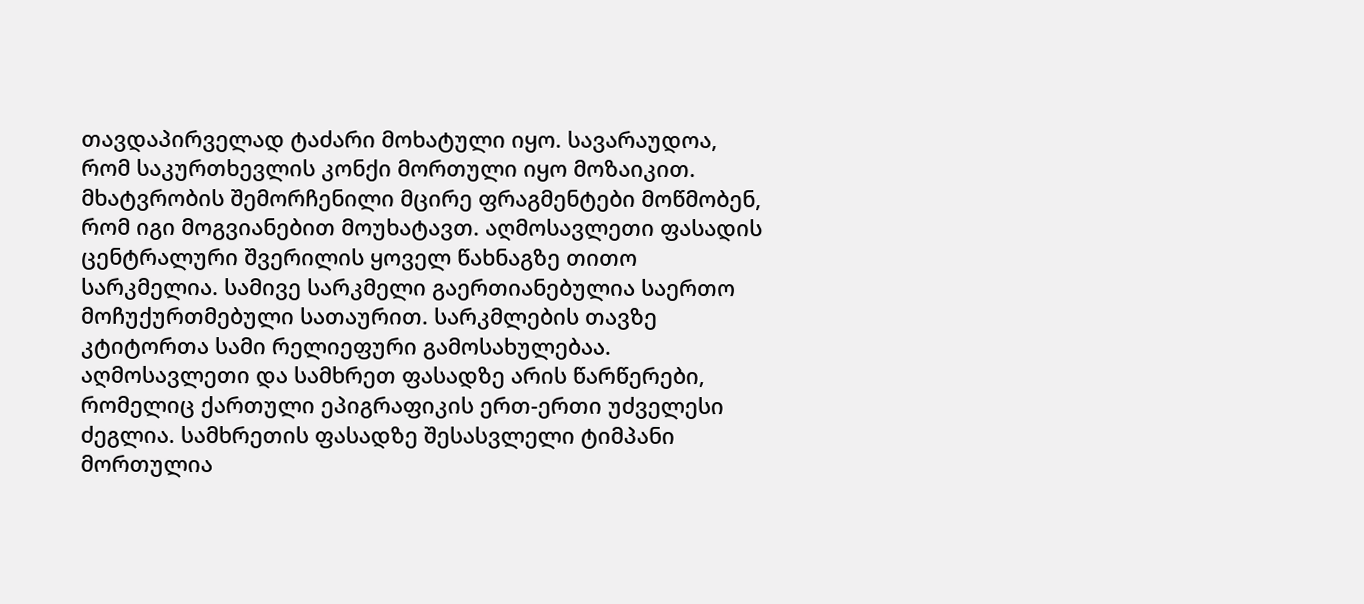თავდაპირველად ტაძარი მოხატული იყო. სავარაუდოა, რომ საკურთხევლის კონქი მორთული იყო მოზაიკით. მხატვრობის შემორჩენილი მცირე ფრაგმენტები მოწმობენ, რომ იგი მოგვიანებით მოუხატავთ. აღმოსავლეთი ფასადის ცენტრალური შვერილის ყოველ წახნაგზე თითო სარკმელია. სამივე სარკმელი გაერთიანებულია საერთო მოჩუქურთმებული სათაურით. სარკმლების თავზე კტიტორთა სამი რელიეფური გამოსახულებაა. აღმოსავლეთი და სამხრეთ ფასადზე არის წარწერები, რომელიც ქართული ეპიგრაფიკის ერთ-ერთი უძველესი ძეგლია. სამხრეთის ფასადზე შესასვლელი ტიმპანი მორთულია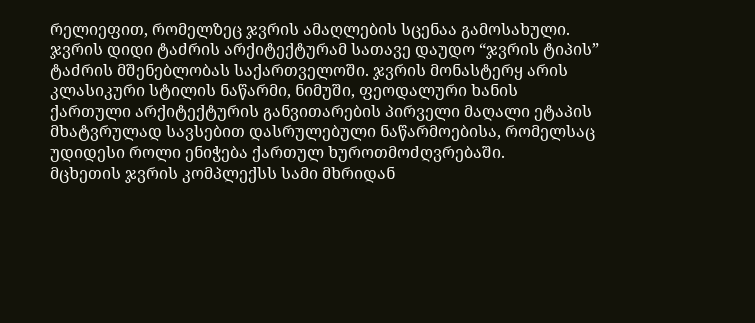რელიეფით, რომელზეც ჯვრის ამაღლების სცენაა გამოსახული.
ჯვრის დიდი ტაძრის არქიტექტურამ სათავე დაუდო “ჯვრის ტიპის” ტაძრის მშენებლობას საქართველოში. ჯვრის მონასტერყ არის კლასიკური სტილის ნაწარმი, ნიმუში, ფეოდალური ხანის ქართული არქიტექტურის განვითარების პირველი მაღალი ეტაპის მხატვრულად სავსებით დასრულებული ნაწარმოებისა, რომელსაც უდიდესი როლი ენიჭება ქართულ ხუროთმოძღვრებაში.
მცხეთის ჯვრის კომპლექსს სამი მხრიდან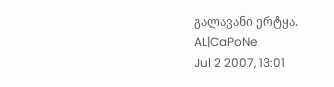გალავანი ერტყა.
AL|CaPoNe
Jul 2 2007, 13:01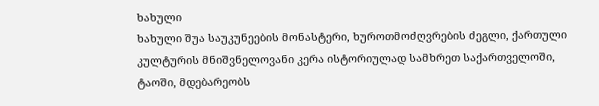ხახული
ხახული შუა საუკუნეების მონასტერი, ხუროთმოძღვრების ძეგლი, ქართული კულტურის მნიშვნელოვანი კერა ისტორიულად სამხრეთ საქართველოში, ტაოში, მდებარეობს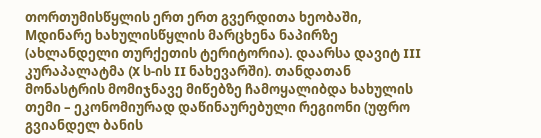თორთუმისწყლის ერთ ერთ გვერდითა ხეობაში, Mდინარე ხახულისწყლის მარცხენა ნაპირზე (ახლანდელი თურქეთის ტერიტორია). დაარსა დავიტ III კურაპალატმა (X ს-ის II ნახევარში). თანდათან მონასტრის მომიჯნავე მიწებზე ჩამოყალიბდა ხახულის თემი – ეკონომიურად დაწინაურებული რეგიონი (უფრო გვიანდელ ბანის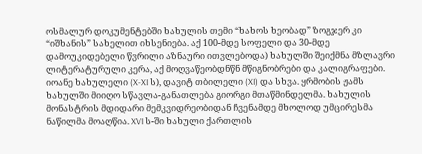ოსმალურ დოკუმენტებში ხახულის თემი “ხახოს ხეობად” ზოგჯერ კი “იშხანის” სახელით იხსენიება. აქ 100-მდე სოფელი და 30-მდე დამოუკიდებელი წვრილი აზნაური ითვლებოდა) ხახულში შეიქმნა მზლავრი ლიტერატურული კერა, აქ მოღვაწეობდნწნ მწიგნობრები და კალიგრაფები. იოანე ხახულელი (X-XI ს), დავიტ თბილელი (XI) და სხვა. ყრმობის ჟამს ხახულში მიიღო სწავლა-განათლება გიორგი მთაწმინდელმა. ხახულის მონასტრის მდიდარი მემკვიდრეობიდან ჩვენამდე მხოლოდ უმცირესმა ნაწილმა მოაღწია. XVI ს-ში ხახული ქართლის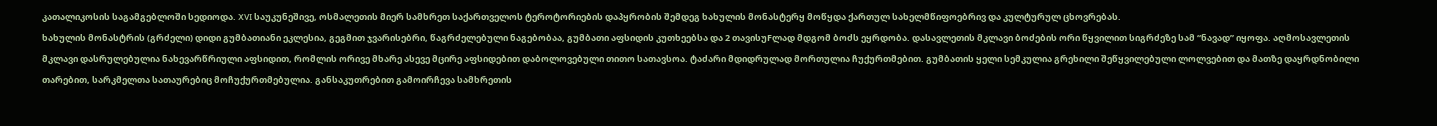კათალიკოსის საგამგებლოში სედიოდა. XVI საუკუნეშივე, ოსმალეთის მიერ სამხრეთ საქართველოს ტეროტორიების დაპყრობის შემდეგ ხახულის მონასტერყ მოწყდა ქართულ სახელმწიფოებრივ და კულტურულ ცხოვრებას.
ხახულის მონასტრის (გრძელი) დიდი გუმბათიანი ეკლესია, გეგმით ჯვარისებრი, წაგრძელებული ნაგებობაა, გუმბათი აფსიდის კუთხეებსა და 2 თავისუFლად მდგომ ბოძს ეყრდობა. დასავლეთის მკლავი ბოძების ორი წყვილით სიგრძეზე სამ “ნავად” იყოფა. აღმოსავლეთის მკლავი დასრულებულია ნახევარწრიული აფსიდით, რომლის ორივე მხარე ასევე მცირე აფსიდებით დაბოლოვებული თითო სათავსოა. ტაძარი მდიდრულად მორთულია ჩუქურთმებით. გუმბათის ყელი სემკულია გრეხილი შეწყვილებული ლოლვებით და მათზე დაყრდნობილი თარებით, სარკმელთა სათაურებიც მოჩუქურთმებულია. განსაკუთრებით გამოირჩევა სამხრეთის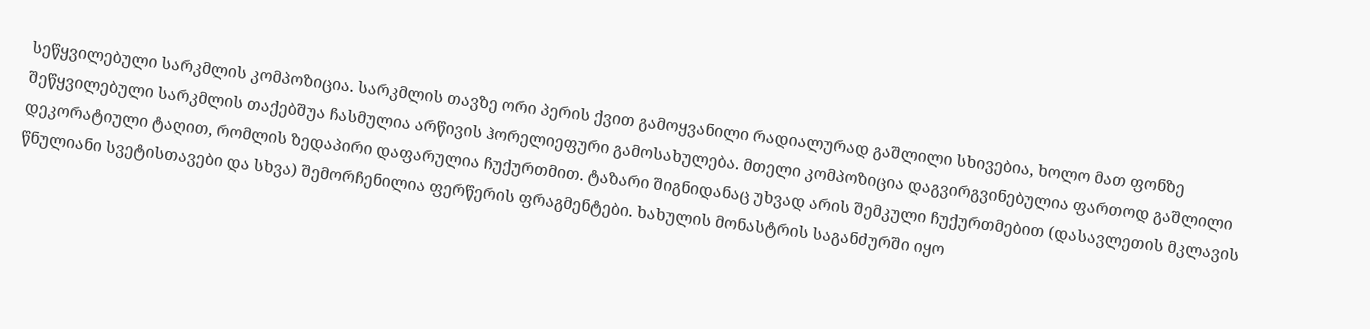სეწყვილებული სარკმლის კომპოზიცია. სარკმლის თავზე ორი პერის ქვით გამოყვანილი რადიალურად გაშლილი სხივებია, ხოლო მათ ფონზე შეწყვილებული სარკმლის თაქებშუა ჩასმულია არწივის ჰორელიეფური გამოსახულება. მთელი კომპოზიცია დაგვირგვინებულია ფართოდ გაშლილი დეკორატიული ტაღით, რომლის ზედაპირი დაფარულია ჩუქურთმით. ტაზარი შიგნიდანაც უხვად არის შემკული ჩუქურთმებით (დასავლეთის მკლავის წნულიანი სვეტისთავები და სხვა) შემორჩენილია ფერწერის ფრაგმენტები. ხახულის მონასტრის საგანძურში იყო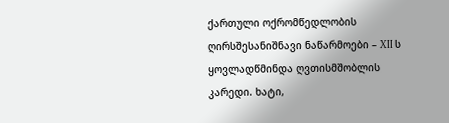ქართული ოქრომწედლობის ღირსშესანიშნავი ნაწარმოები – XII ს ყოვლადწმინდა ღვთისმშობლის კარედი. ხატი,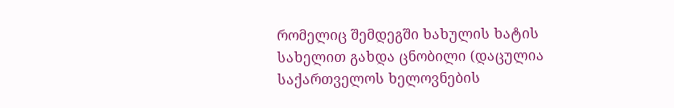რომელიც შემდეგში ხახულის ხატის სახელით გახდა ცნობილი (დაცულია საქართველოს ხელოვნების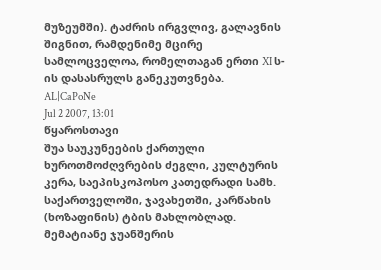მუზეუმში). ტაძრის ირგვლივ, გალავნის შიგნით, რამდენიმე მცირე სამლოცველოა, რომელთაგან ერთი XI ს-ის დასასრულს განეკუთვნება.
AL|CaPoNe
Jul 2 2007, 13:01
წყაროსთავი
შუა საუკუნეების ქართული ხუროთმოძღვრების ძეგლი, კულტურის კერა, საეპისკოპოსო კათედრადი სამხ. საქართველოში, ჯავახეთში, კარწახის (ხოზაფინის) ტბის მახლობლად. მემატიანე ჯუანშერის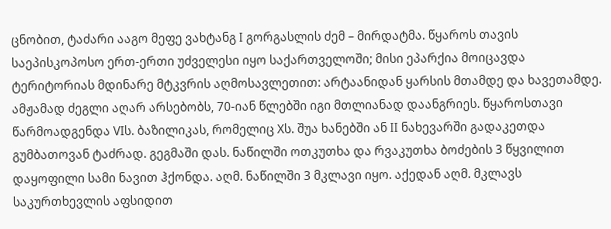ცნობით, ტაძარი ააგო მეფე ვახტანგ I გორგასლის ძემ – მირდატმა. წყაროს თავის საეპისკოპოსო ერთ-ერთი უძველესი იყო საქართველოში; მისი ეპარქია მოიცავდა ტერიტორიას მდინარე მტკვრის აღმოსავლეთით: არტაანიდან ყარსის მთამდე და ხავეთამდე. ამჟამად ძეგლი აღარ არსებობს, 70-იან წლებში იგი მთლიანად დაანგრიეს. წყაროსთავი წარმოადგენდა VIს. ბაზილიკას, რომელიც Xს. შუა ხანებში ან II ნახევარში გადაკეთდა გუმბათოვან ტაძრად. გეგმაში დას. ნაწილში ოთკუთხა და რვაკუთხა ბოძების 3 წყვილით დაყოფილი სამი ნავით ჰქონდა. აღმ. ნაწილში 3 მკლავი იყო. აქედან აღმ. მკლავს საკურთხევლის აფსიდით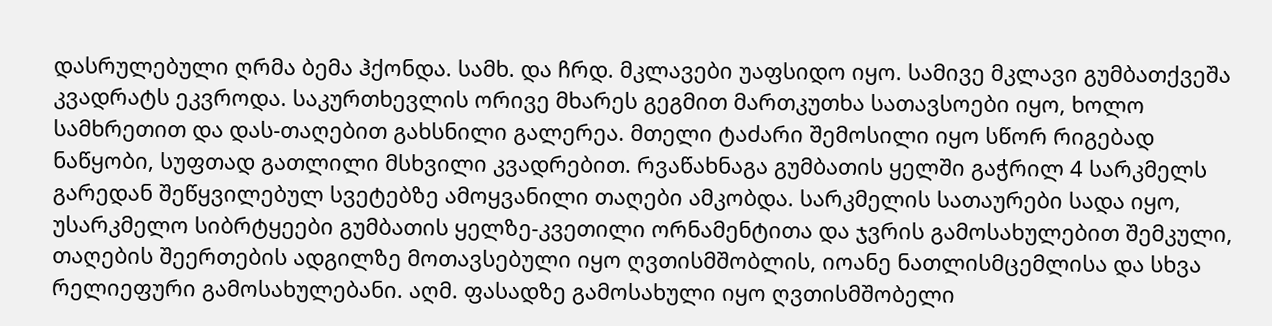დასრულებული ღრმა ბემა ჰქონდა. სამხ. და ჩრდ. მკლავები უაფსიდო იყო. სამივე მკლავი გუმბათქვეშა კვადრატს ეკვროდა. საკურთხევლის ორივე მხარეს გეგმით მართკუთხა სათავსოები იყო, ხოლო სამხრეთით და დას-თაღებით გახსნილი გალერეა. მთელი ტაძარი შემოსილი იყო სწორ რიგებად ნაწყობი, სუფთად გათლილი მსხვილი კვადრებით. რვაწახნაგა გუმბათის ყელში გაჭრილ 4 სარკმელს გარედან შეწყვილებულ სვეტებზე ამოყვანილი თაღები ამკობდა. სარკმელის სათაურები სადა იყო, უსარკმელო სიბრტყეები გუმბათის ყელზე-კვეთილი ორნამენტითა და ჯვრის გამოსახულებით შემკული, თაღების შეერთების ადგილზე მოთავსებული იყო ღვთისმშობლის, იოანე ნათლისმცემლისა და სხვა რელიეფური გამოსახულებანი. აღმ. ფასადზე გამოსახული იყო ღვთისმშობელი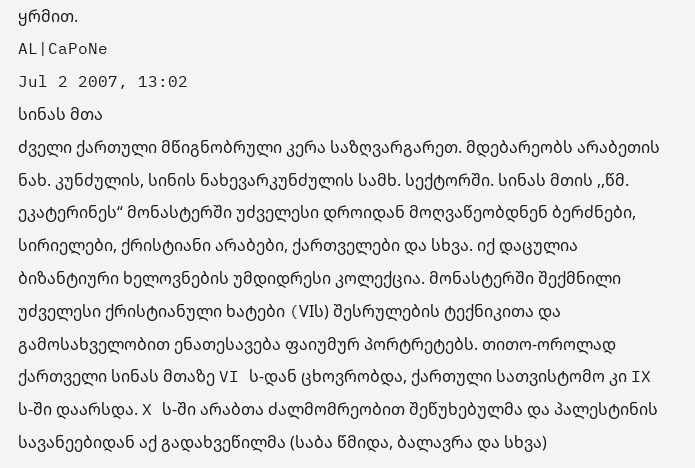ყრმით.
AL|CaPoNe
Jul 2 2007, 13:02
სინას მთა
ძველი ქართული მწიგნობრული კერა საზღვარგარეთ. მდებარეობს არაბეთის ნახ. კუნძულის, სინის ნახევარკუნძულის სამხ. სექტორში. სინას მთის ,,წმ. ეკატერინეს“ მონასტერში უძველესი დროიდან მოღვაწეობდნენ ბერძნები, სირიელები, ქრისტიანი არაბები, ქართველები და სხვა. იქ დაცულია ბიზანტიური ხელოვნების უმდიდრესი კოლექცია. მონასტერში შექმნილი უძველესი ქრისტიანული ხატები (VIს) შესრულების ტექნიკითა და გამოსახველობით ენათესავება ფაიუმურ პორტრეტებს. თითო-ოროლად ქართველი სინას მთაზე VI ს-დან ცხოვრობდა, ქართული სათვისტომო კი IX ს-ში დაარსდა. X ს-ში არაბთა ძალმომრეობით შეწუხებულმა და პალესტინის სავანეებიდან აქ გადახვეწილმა (საბა წმიდა, ბალავრა და სხვა)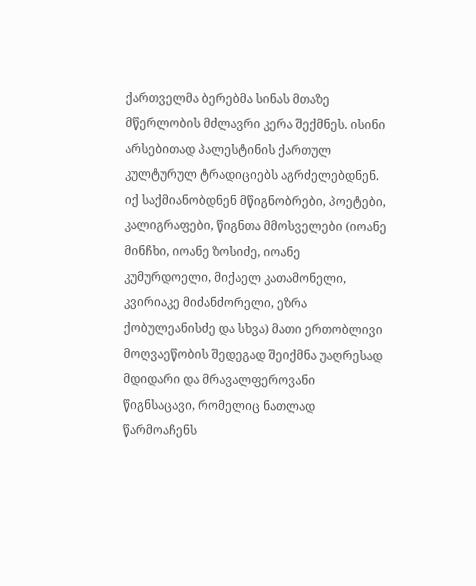ქართველმა ბერებმა სინას მთაზე მწერლობის მძლავრი კერა შექმნეს. ისინი არსებითად პალესტინის ქართულ კულტურულ ტრადიციებს აგრძელებდნენ. იქ საქმიანობდნენ მწიგნობრები, პოეტები, კალიგრაფები, წიგნთა მმოსველები (იოანე მინჩხი, იოანე ზოსიძე, იოანე კუმურდოელი, მიქაელ კათამონელი, კვირიაკე მიძანძორელი, ეზრა ქობულეანისძე და სხვა) მათი ერთობლივი მოღვაეწობის შედეგად შეიქმნა უაღრესად მდიდარი და მრავალფეროვანი წიგნსაცავი, რომელიც ნათლად წარმოაჩენს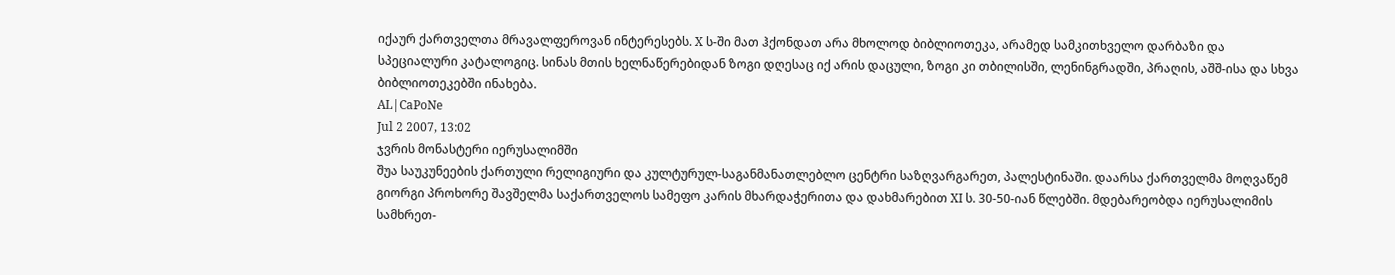იქაურ ქართველთა მრავალფეროვან ინტერესებს. X ს-ში მათ ჰქონდათ არა მხოლოდ ბიბლიოთეკა, არამედ სამკითხველო დარბაზი და სპეციალური კატალოგიც. სინას მთის ხელნაწერებიდან ზოგი დღესაც იქ არის დაცული, ზოგი კი თბილისში, ლენინგრადში, პრაღის, აშშ-ისა და სხვა ბიბლიოთეკებში ინახება.
AL|CaPoNe
Jul 2 2007, 13:02
ჯვრის მონასტერი იერუსალიმში
შუა საუკუნეების ქართული რელიგიური და კულტურულ-საგანმანათლებლო ცენტრი საზღვარგარეთ, პალესტინაში. დაარსა ქართველმა მოღვაწემ გიორგი პროხორე შავშელმა საქართველოს სამეფო კარის მხარდაჭერითა და დახმარებით XI ს. 30-50-იან წლებში. მდებარეობდა იერუსალიმის სამხრეთ-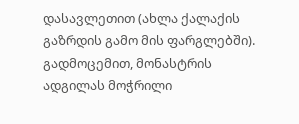დასავლეთით (ახლა ქალაქის გაზრდის გამო მის ფარგლებში). გადმოცემით, მონასტრის ადგილას მოჭრილი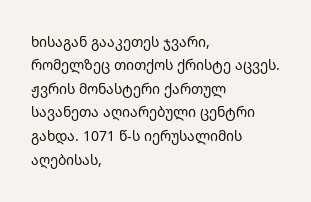ხისაგან გააკეთეს ჯვარი, რომელზეც თითქოს ქრისტე აცვეს. ჟვრის მონასტერი ქართულ სავანეთა აღიარებული ცენტრი გახდა. 1071 წ-ს იერუსალიმის აღებისას,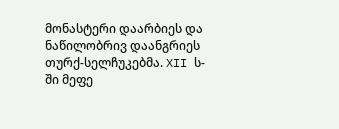მონასტერი დაარბიეს და ნაწილობრივ დაანგრიეს თურქ-სელჩუკებმა. XII ს-ში მეფე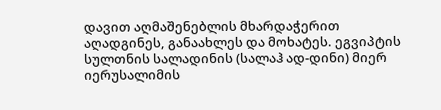დავით აღმაშენებლის მხარდაჭერით აღადგინეს, განაახლეს და მოხატეს. ეგვიპტის სულთნის სალადინის (სალაჰ ად-დინი) მიერ იერუსალიმის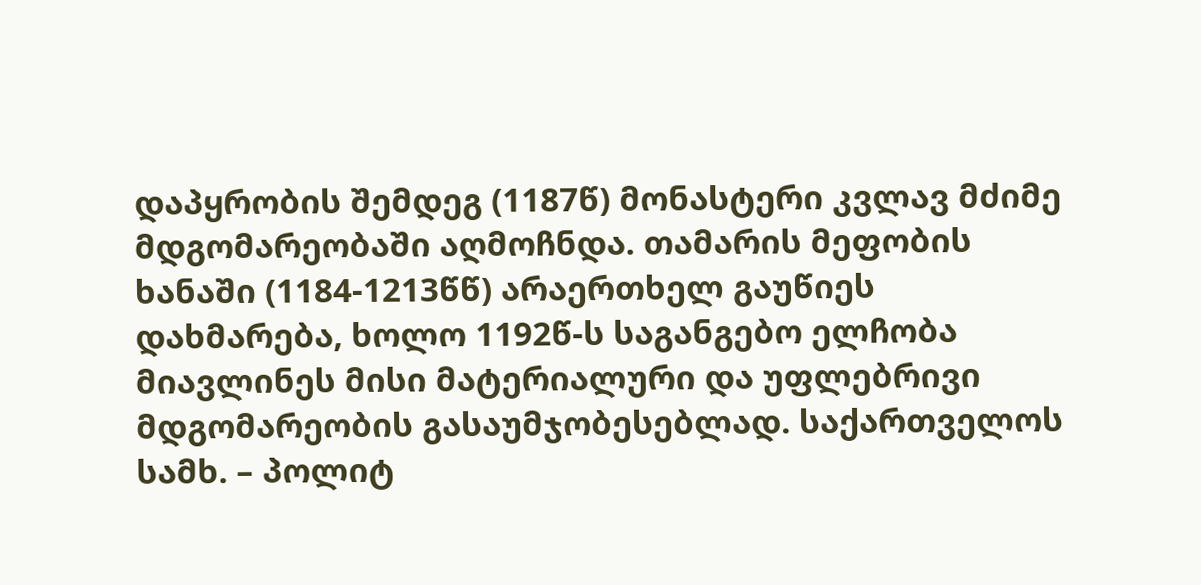დაპყრობის შემდეგ (1187წ) მონასტერი კვლავ მძიმე მდგომარეობაში აღმოჩნდა. თამარის მეფობის ხანაში (1184-1213წწ) არაერთხელ გაუწიეს დახმარება, ხოლო 1192წ-ს საგანგებო ელჩობა მიავლინეს მისი მატერიალური და უფლებრივი მდგომარეობის გასაუმჯობესებლად. საქართველოს სამხ. – პოლიტ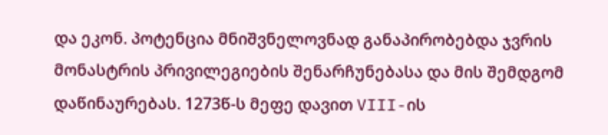და ეკონ. პოტენცია მნიშვნელოვნად განაპირობებდა ჯვრის მონასტრის პრივილეგიების შენარჩუნებასა და მის შემდგომ დაწინაურებას. 1273წ-ს მეფე დავით VIII-ის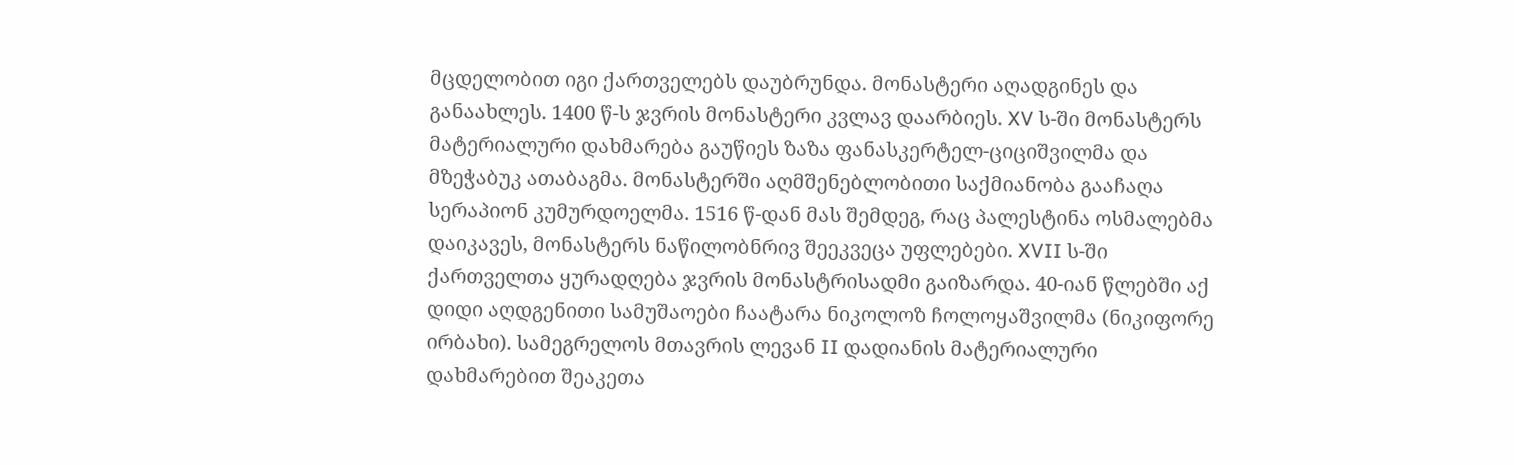მცდელობით იგი ქართველებს დაუბრუნდა. მონასტერი აღადგინეს და განაახლეს. 1400 წ-ს ჯვრის მონასტერი კვლავ დაარბიეს. XV ს-ში მონასტერს მატერიალური დახმარება გაუწიეს ზაზა ფანასკერტელ-ციციშვილმა და მზეჭაბუკ ათაბაგმა. მონასტერში აღმშენებლობითი საქმიანობა გააჩაღა სერაპიონ კუმურდოელმა. 1516 წ-დან მას შემდეგ, რაც პალესტინა ოსმალებმა დაიკავეს, მონასტერს ნაწილობნრივ შეეკვეცა უფლებები. XVII ს-ში ქართველთა ყურადღება ჯვრის მონასტრისადმი გაიზარდა. 40-იან წლებში აქ დიდი აღდგენითი სამუშაოები ჩაატარა ნიკოლოზ ჩოლოყაშვილმა (ნიკიფორე ირბახი). სამეგრელოს მთავრის ლევან II დადიანის მატერიალური დახმარებით შეაკეთა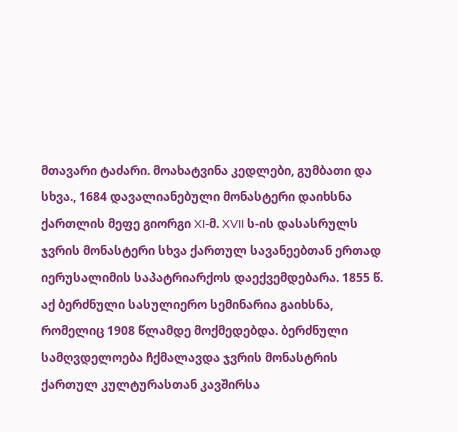მთავარი ტაძარი. მოახატვინა კედლები, გუმბათი და სხვა., 1684 დავალიანებული მონასტერი დაიხსნა ქართლის მეფე გიორგი XI-მ. XVII ს-ის დასასრულს ჯვრის მონასტერი სხვა ქართულ სავანეებთან ერთად იერუსალიმის საპატრიარქოს დაექვემდებარა. 1855 წ. აქ ბერძნული სასულიერო სემინარია გაიხსნა, რომელიც 1908 წლამდე მოქმედებდა. ბერძნული სამღვდელოება ჩქმალავდა ჯვრის მონასტრის ქართულ კულტურასთან კავშირსა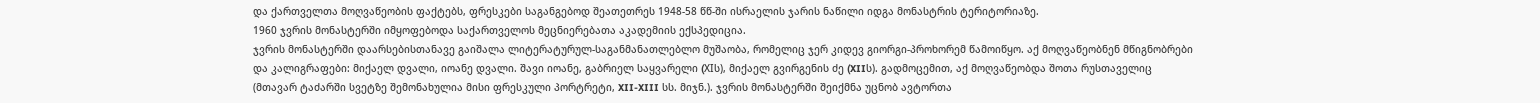და ქართველთა მოღვაწეობის ფაქტებს, ფრესკები საგანგებოდ შეათეთრეს 1948-58 წწ-ში ისრაელის ჯარის ნაწილი იდგა მონასტრის ტერიტორიაზე.
1960 ჯვრის მონასტერში იმყოფებოდა საქართველოს მეცნიერებათა აკადემიის ექსპედიცია.
ჯვრის მონასტერში დაარსებისთანავე გაიშალა ლიტერატურულ-საგანმანათლებლო მუშაობა, რომელიც ჯერ კიდევ გიორგი-პროხორემ წამოიწყო. აქ მოღვაწეობნენ მწიგნობრები და კალიგრაფები: მიქაელ დვალი, იოანე დვალი. შავი იოანე, გაბრიელ საყვარელი (XIს), მიქაელ გვირგენის ძე (XIIს). გადმოცემით, აქ მოღვაწეობდა შოთა რუსთაველიც (მთავარ ტაძარში სვეტზე შემონახულია მისი ფრესკული პორტრეტი, XII-XIII სს. მიჯნ.). ჯვრის მონასტერში შეიქმნა უცნობ ავტორთა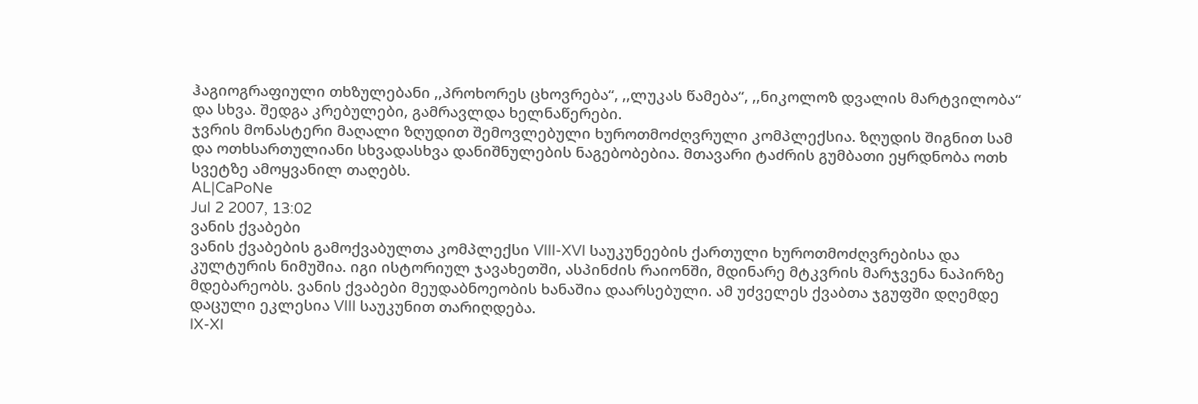ჰაგიოგრაფიული თხზულებანი ,,პროხორეს ცხოვრება“, ,,ლუკას წამება“, ,,ნიკოლოზ დვალის მარტვილობა“ და სხვა. შედგა კრებულები, გამრავლდა ხელნაწერები.
ჯვრის მონასტერი მაღალი ზღუდით შემოვლებული ხუროთმოძღვრული კომპლექსია. ზღუდის შიგნით სამ და ოთხსართულიანი სხვადასხვა დანიშნულების ნაგებობებია. მთავარი ტაძრის გუმბათი ეყრდნობა ოთხ სვეტზე ამოყვანილ თაღებს.
AL|CaPoNe
Jul 2 2007, 13:02
ვანის ქვაბები
ვანის ქვაბების გამოქვაბულთა კომპლექსი VIII-XVI საუკუნეების ქართული ხუროთმოძღვრებისა და კულტურის ნიმუშია. იგი ისტორიულ ჯავახეთში, ასპინძის რაიონში, მდინარე მტკვრის მარჯვენა ნაპირზე მდებარეობს. ვანის ქვაბები მეუდაბნოეობის ხანაშია დაარსებული. ამ უძველეს ქვაბთა ჯგუფში დღემდე დაცული ეკლესია VIII საუკუნით თარიღდება.
IX-XI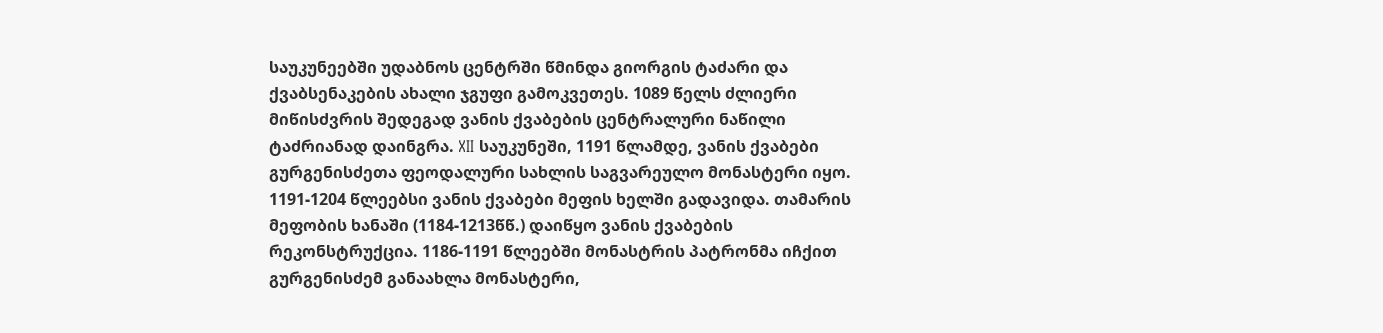საუკუნეებში უდაბნოს ცენტრში წმინდა გიორგის ტაძარი და ქვაბსენაკების ახალი ჯგუფი გამოკვეთეს. 1089 წელს ძლიერი მიწისძვრის შედეგად ვანის ქვაბების ცენტრალური ნაწილი ტაძრიანად დაინგრა. XII საუკუნეში, 1191 წლამდე, ვანის ქვაბები გურგენისძეთა ფეოდალური სახლის საგვარეულო მონასტერი იყო. 1191-1204 წლეებსი ვანის ქვაბები მეფის ხელში გადავიდა. თამარის მეფობის ხანაში (1184-1213წწ.) დაიწყო ვანის ქვაბების რეკონსტრუქცია. 1186-1191 წლეებში მონასტრის პატრონმა იჩქით გურგენისძემ განაახლა მონასტერი,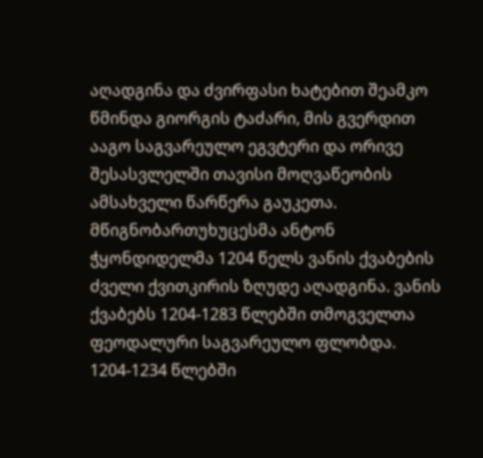აღადგინა და ძვირფასი ხატებით შეამკო წმინდა გიორგის ტაძარი, მის გვერდით ააგო საგვარეულო ეგვტერი და ორივე შესასვლელში თავისი მოღვაწეობის ამსახველი წარწერა გაუკეთა. მწიგნობართუხუცესმა ანტონ ჭყონდიდელმა 1204 წელს ვანის ქვაბების ძველი ქვითკირის ზღუდე აღადგინა. ვანის ქვაბებს 1204-1283 წლებში თმოგველთა ფეოდალური საგვარეულო ფლობდა. 1204-1234 წლებში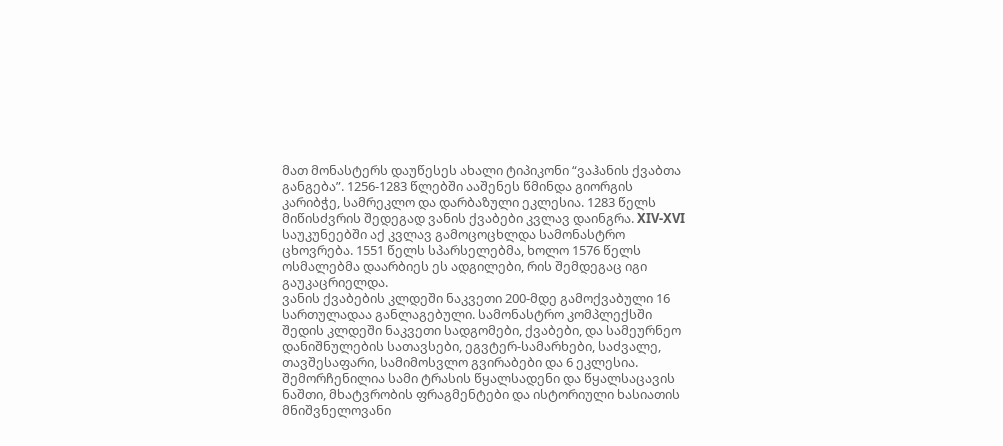მათ მონასტერს დაუწესეს ახალი ტიპიკონი “ვაჰანის ქვაბთა განგება”. 1256-1283 წლებში ააშენეს წმინდა გიორგის კარიბჭე, სამრეკლო და დარბაზული ეკლესია. 1283 წელს მიწისძვრის შედეგად ვანის ქვაბები კვლავ დაინგრა. XIV-XVI საუკუნეებში აქ კვლავ გამოცოცხლდა სამონასტრო ცხოვრება. 1551 წელს სპარსელებმა, ხოლო 1576 წელს ოსმალებმა დაარბიეს ეს ადგილები, რის შემდეგაც იგი გაუკაცრიელდა.
ვანის ქვაბების კლდეში ნაკვეთი 200-მდე გამოქვაბული 16 სართულადაა განლაგებული. სამონასტრო კომპლექსში შედის კლდეში ნაკვეთი სადგომები, ქვაბები, და სამეურნეო დანიშნულების სათავსები, ეგვტერ-სამარხები, საძვალე, თავშესაფარი, სამიმოსვლო გვირაბები და 6 ეკლესია. შემორჩენილია სამი ტრასის წყალსადენი და წყალსაცავის ნაშთი, მხატვრობის ფრაგმენტები და ისტორიული ხასიათის მნიშვნელოვანი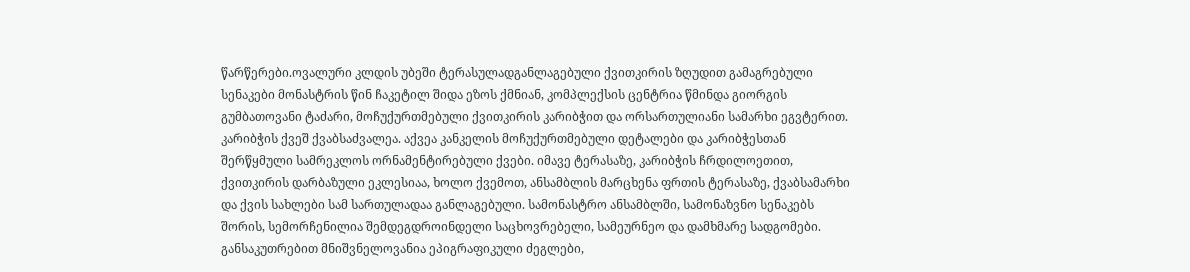წარწერები.ოვალური კლდის უბეში ტერასულადგანლაგებული ქვითკირის ზღუდით გამაგრებული სენაკები მონასტრის წინ ჩაკეტილ შიდა ეზოს ქმნიან, კომპლექსის ცენტრია წმინდა გიორგის გუმბათოვანი ტაძარი, მოჩუქურთმებული ქვითკირის კარიბჭით და ორსართულიანი სამარხი ეგვტერით. კარიბჭის ქვეშ ქვაბსაძვალეა. აქვეა კანკელის მოჩუქურთმებული დეტალები და კარიბჭესთან შერწყმული სამრეკლოს ორნამენტირებული ქვები. იმავე ტერასაზე, კარიბჭის ჩრდილოეთით, ქვითკირის დარბაზული ეკლესიაა, ხოლო ქვემოთ, ანსამბლის მარცხენა ფრთის ტერასაზე, ქვაბსამარხი და ქვის სახლები სამ სართულადაა განლაგებული. სამონასტრო ანსამბლში, სამონაზვნო სენაკებს შორის, სემორჩენილია შემდეგდროინდელი საცხოვრებელი, სამეურნეო და დამხმარე სადგომები.
განსაკუთრებით მნიშვნელოვანია ეპიგრაფიკული ძეგლები,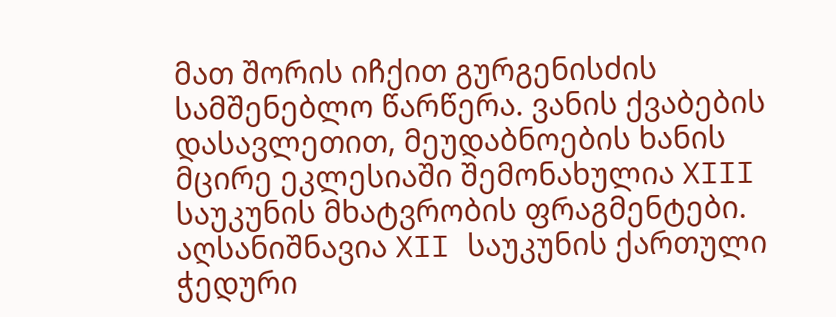მათ შორის იჩქით გურგენისძის სამშენებლო წარწერა. ვანის ქვაბების დასავლეთით, მეუდაბნოების ხანის მცირე ეკლესიაში შემონახულია XIII საუკუნის მხატვრობის ფრაგმენტები. აღსანიშნავია XII საუკუნის ქართული ჭედური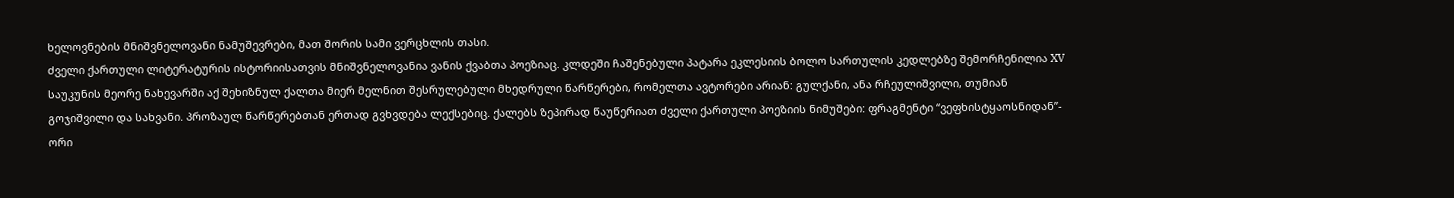ხელოვნების მნიშვნელოვანი ნამუშევრები, მათ შორის სამი ვერცხლის თასი.
ძველი ქართული ლიტერატურის ისტორიისათვის მნიშვნელოვანია ვანის ქვაბთა პოეზიაც. კლდეში ჩაშენებული პატარა ეკლესიის ბოლო სართულის კედლებზე შემორჩენილია XV საუკუნის მეორე ნახევარში აქ შეხიზნულ ქალთა მიერ მელნით შესრულებული მხედრული წარწერები, რომელთა ავტორები არიან: გულქანი, ანა რჩეულიშვილი, თუმიან გოჯიშვილი და სახვანი. პროზაულ წარწერებთან ერთად გვხვდება ლექსებიც. ქალებს ზეპირად წაუწერიათ ძველი ქართული პოეზიის ნიმუშები: ფრაგმენტი “ვეფხისტყაოსნიდან”- ორი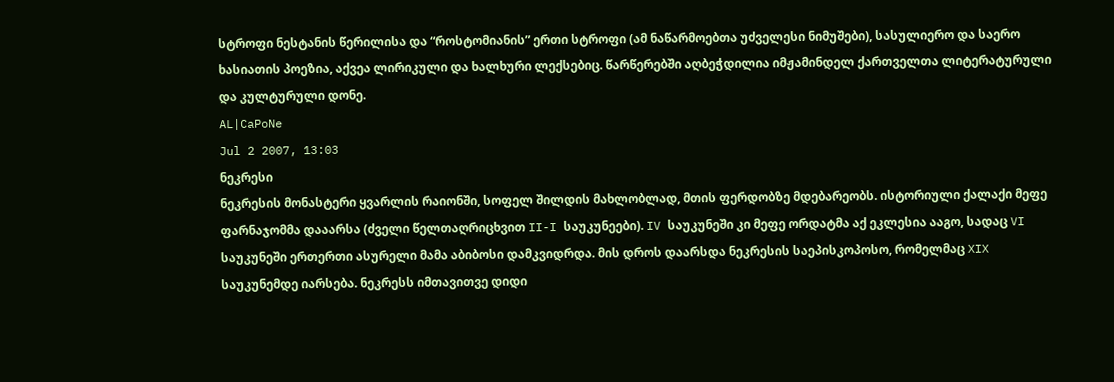სტროფი ნესტანის წერილისა და “როსტომიანის” ერთი სტროფი (ამ ნაწარმოებთა უძველესი ნიმუშები), სასულიერო და საერო ხასიათის პოეზია, აქვეა ლირიკული და ხალხური ლექსებიც. წარწერებში აღბეჭდილია იმჟამინდელ ქართველთა ლიტერატურული და კულტურული დონე.
AL|CaPoNe
Jul 2 2007, 13:03
ნეკრესი
ნეკრესის მონასტერი ყვარლის რაიონში, სოფელ შილდის მახლობლად, მთის ფერდობზე მდებარეობს. ისტორიული ქალაქი მეფე ფარნაჯომმა დააარსა (ძველი წელთაღრიცხვით II-I საუკუნეები). IV საუკუნეში კი მეფე ორდატმა აქ ეკლესია ააგო, სადაც VI საუკუნეში ერთერთი ასურელი მამა აბიბოსი დამკვიდრდა. მის დროს დაარსდა ნეკრესის საეპისკოპოსო, რომელმაც XIX საუკუნემდე იარსება. ნეკრესს იმთავითვე დიდი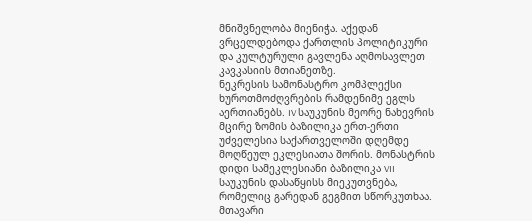მნიშვნელობა მიენიჭა. აქედან ვრცელდებოდა ქართლის პოლიტიკური და კულტურული გავლენა აღმოსავლეთ კავკასიის მთიანეთზე.
ნეკრესის სამონასტრო კომპლექსი ხუროთმოძღვრების რამდენიმე ეგლს აერთიანებს. IV საუკუნის მეორე ნახევრის მცირე ზომის ბაზილიკა ერთ-ერთი უძველესია საქართველოში დღემდე მოღწეულ ეკლესიათა შორის. მონასტრის დიდი სამეკლესიანი ბაზილიკა VII საუკუნის დასაწყისს მიეკუთვნება, რომელიც გარედან გეგმით სწორკუთხაა. მთავარი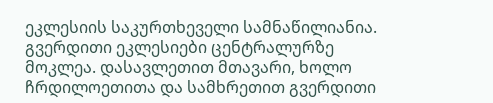ეკლესიის საკურთხეველი სამნაწილიანია. გვერდითი ეკლესიები ცენტრალურზე მოკლეა. დასავლეთით მთავარი, ხოლო ჩრდილოეთითა და სამხრეთით გვერდითი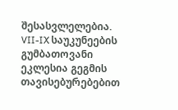შესასვლელებია. VII-IX საუკუნეების გუმბათოვანი ეკლესია გეგმის თავისებურებებით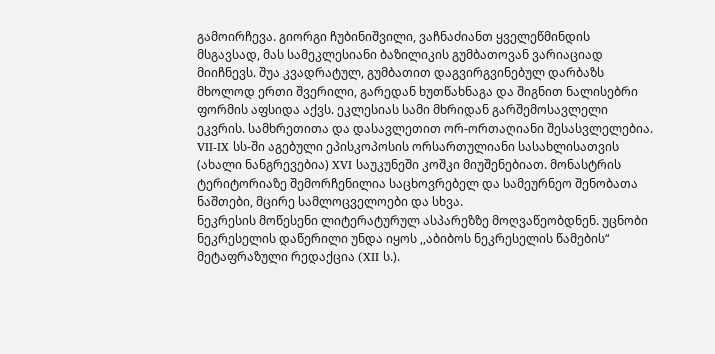გამოირჩევა. გიორგი ჩუბინიშვილი, ვაჩნაძიანთ ყველეწმინდის მსგავსად, მას სამეკლესიანი ბაზილიკის გუმბათოვან ვარიაციად მიიჩნევს. შუა კვადრატულ, გუმბათით დაგვირგვინებულ დარბაზს მხოლოდ ერთი შვერილი, გარედან ხუთწახნაგა და შიგნით ნალისებრი ფორმის აფსიდა აქვს. ეკლესიას სამი მხრიდან გარშემოსავლელი ეკვრის. სამხრეთითა და დასავლეთით ორ-ორთაღიანი შესასვლელებია. VII-IX სს-ში აგებული ეპისკოპოსის ორსართულიანი სასახლისათვის (ახალი ნანგრევებია) XVI საუკუნეში კოშკი მიუშენებიათ. მონასტრის ტერიტორიაზე შემორჩენილია საცხოვრებელ და სამეურნეო შენობათა ნაშთები, მცირე სამლოცველოები და სხვა.
ნეკრესის მოწესენი ლიტერატურულ ასპარეზზე მოღვაწეობდნენ. უცნობი ნეკრესელის დაწერილი უნდა იყოს ,,აბიბოს ნეკრესელის წამების“ მეტაფრაზული რედაქცია (XII ს.).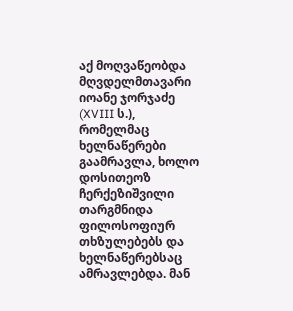აქ მოღვაწეობდა მღვდელმთავარი იოანე ჯორჯაძე (XVIII ს.), რომელმაც ხელნაწერები გაამრავლა, ხოლო დოსითეოზ ჩერქეზიშვილი თარგმნიდა ფილოსოფიურ თხზულებებს და ხელნაწერებსაც ამრავლებდა. მან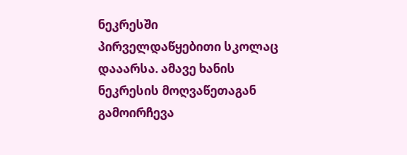ნეკრესში პირველდაწყებითი სკოლაც დააარსა. ამავე ხანის ნეკრესის მოღვაწეთაგან გამოირჩევა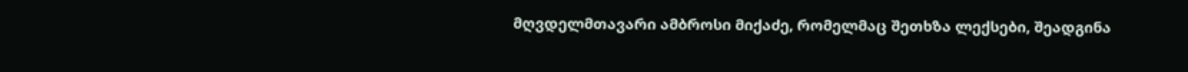მღვდელმთავარი ამბროსი მიქაძე, რომელმაც შეთხზა ლექსები, შეადგინა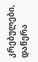კრებულები, დაწერა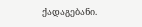ქადაგებანი.